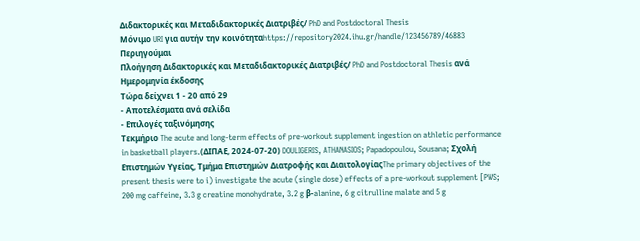Διδακτορικές και Μεταδιδακτορικές Διατριβές/ PhD and Postdoctoral Thesis
Μόνιμο URI για αυτήν την κοινότηταhttps://repository2024.ihu.gr/handle/123456789/46883
Περιηγούμαι
Πλοήγηση Διδακτορικές και Μεταδιδακτορικές Διατριβές/ PhD and Postdoctoral Thesis ανά Ημερομηνία έκδοσης
Τώρα δείχνει 1 - 20 από 29
- Αποτελέσματα ανά σελίδα
- Επιλογές ταξινόμησης
Τεκμήριο The acute and long-term effects of pre-workout supplement ingestion on athletic performance in basketball players.(ΔΙΠΑΕ, 2024-07-20) DOULIGERIS, ATHANASIOS; Papadopoulou, Sousana; Σχολή Επιστημών Υγείας, Τμήμα Επιστημών Διατροφής και ΔιαιτολογίαςThe primary objectives of the present thesis were to i) investigate the acute (single dose) effects of a pre-workout supplement [PWS; 200 mg caffeine, 3.3 g creatine monohydrate, 3.2 g β-alanine, 6 g citrulline malate and 5 g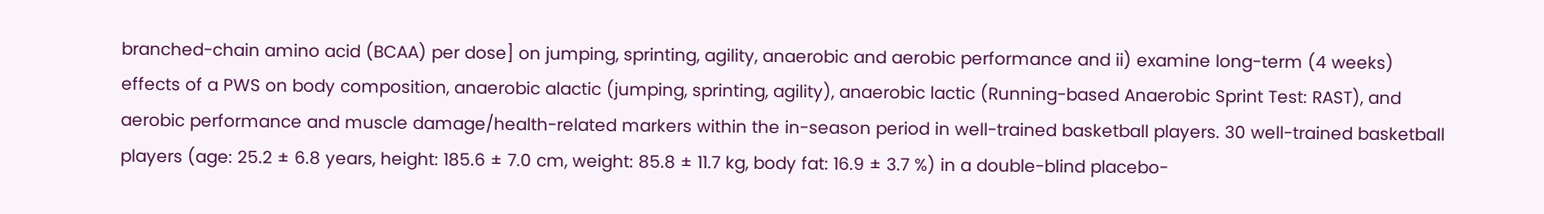branched-chain amino acid (BCAA) per dose] on jumping, sprinting, agility, anaerobic and aerobic performance and ii) examine long-term (4 weeks) effects of a PWS on body composition, anaerobic alactic (jumping, sprinting, agility), anaerobic lactic (Running-based Anaerobic Sprint Test: RAST), and aerobic performance and muscle damage/health-related markers within the in-season period in well-trained basketball players. 30 well-trained basketball players (age: 25.2 ± 6.8 years, height: 185.6 ± 7.0 cm, weight: 85.8 ± 11.7 kg, body fat: 16.9 ± 3.7 %) in a double-blind placebo-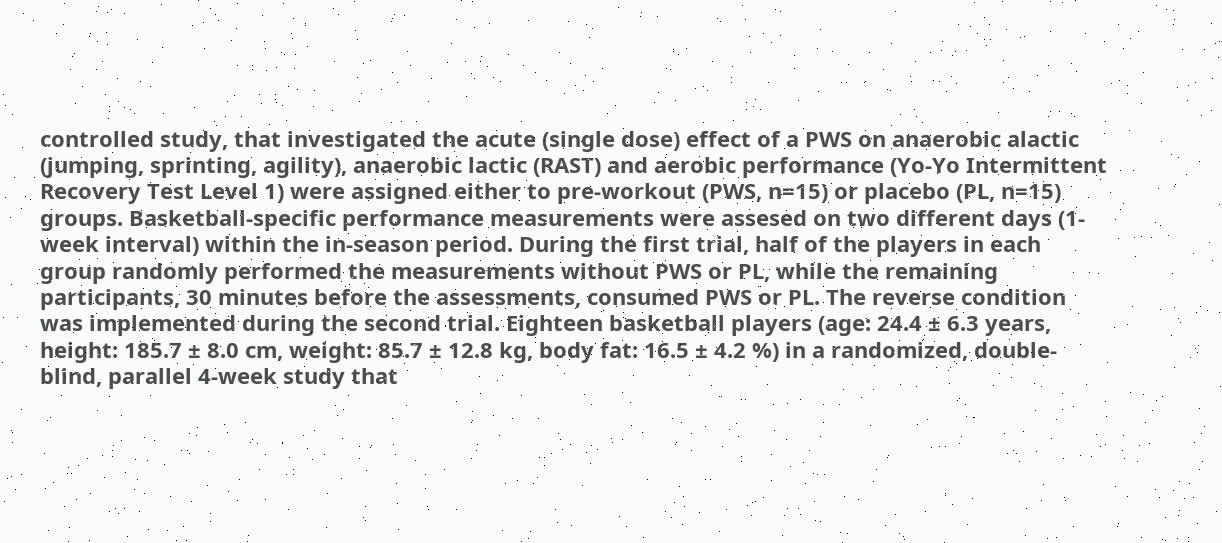controlled study, that investigated the acute (single dose) effect of a PWS on anaerobic alactic (jumping, sprinting, agility), anaerobic lactic (RAST) and aerobic performance (Yo-Yo Intermittent Recovery Test Level 1) were assigned either to pre-workout (PWS, n=15) or placebo (PL, n=15) groups. Basketball-specific performance measurements were assesed on two different days (1-week interval) within the in-season period. During the first trial, half of the players in each group randomly performed the measurements without PWS or PL, while the remaining participants, 30 minutes before the assessments, consumed PWS or PL. The reverse condition was implemented during the second trial. Eighteen basketball players (age: 24.4 ± 6.3 years, height: 185.7 ± 8.0 cm, weight: 85.7 ± 12.8 kg, body fat: 16.5 ± 4.2 %) in a randomized, double-blind, parallel 4-week study that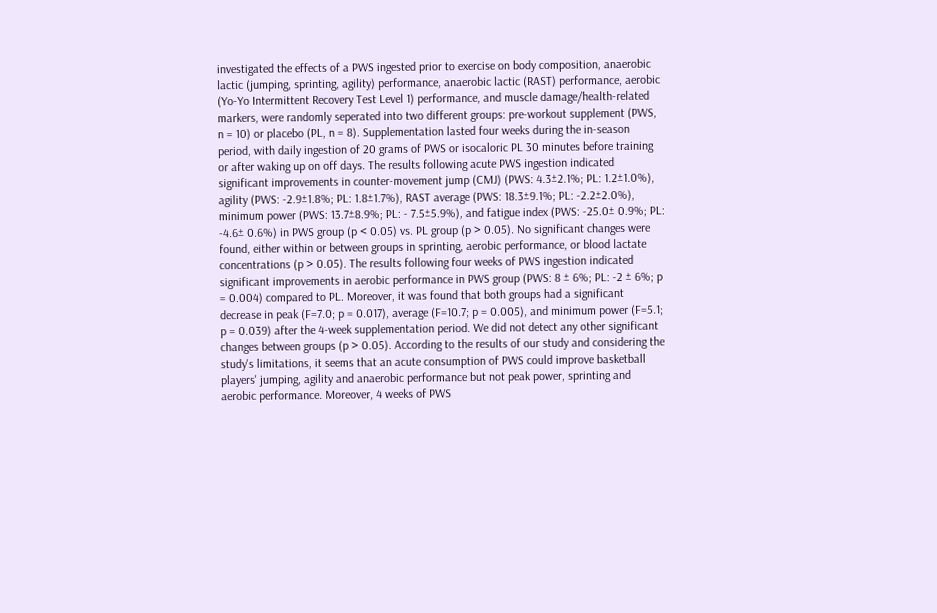investigated the effects of a PWS ingested prior to exercise on body composition, anaerobic lactic (jumping, sprinting, agility) performance, anaerobic lactic (RAST) performance, aerobic (Yo-Yo Intermittent Recovery Test Level 1) performance, and muscle damage/health-related markers, were randomly seperated into two different groups: pre-workout supplement (PWS, n = 10) or placebo (PL, n = 8). Supplementation lasted four weeks during the in-season period, with daily ingestion of 20 grams of PWS or isocaloric PL 30 minutes before training or after waking up on off days. The results following acute PWS ingestion indicated significant improvements in counter-movement jump (CMJ) (PWS: 4.3±2.1%; PL: 1.2±1.0%), agility (PWS: -2.9±1.8%; PL: 1.8±1.7%), RAST average (PWS: 18.3±9.1%; PL: -2.2±2.0%), minimum power (PWS: 13.7±8.9%; PL: - 7.5±5.9%), and fatigue index (PWS: -25.0± 0.9%; PL: -4.6± 0.6%) in PWS group (p < 0.05) vs. PL group (p > 0.05). No significant changes were found, either within or between groups in sprinting, aerobic performance, or blood lactate concentrations (p > 0.05). The results following four weeks of PWS ingestion indicated significant improvements in aerobic performance in PWS group (PWS: 8 ± 6%; PL: -2 ± 6%; p = 0.004) compared to PL. Moreover, it was found that both groups had a significant decrease in peak (F=7.0; p = 0.017), average (F=10.7; p = 0.005), and minimum power (F=5.1; p = 0.039) after the 4-week supplementation period. We did not detect any other significant changes between groups (p > 0.05). According to the results of our study and considering the study's limitations, it seems that an acute consumption of PWS could improve basketball players' jumping, agility and anaerobic performance but not peak power, sprinting and aerobic performance. Moreover, 4 weeks of PWS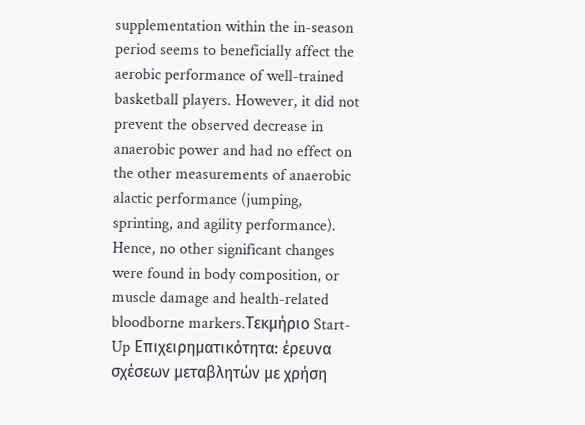supplementation within the in-season period seems to beneficially affect the aerobic performance of well-trained basketball players. However, it did not prevent the observed decrease in anaerobic power and had no effect on the other measurements of anaerobic alactic performance (jumping, sprinting, and agility performance). Hence, no other significant changes were found in body composition, or muscle damage and health-related bloodborne markers.Τεκμήριο Start-Up Επιχειρηματικότητα: έρευνα σχέσεων μεταβλητών με χρήση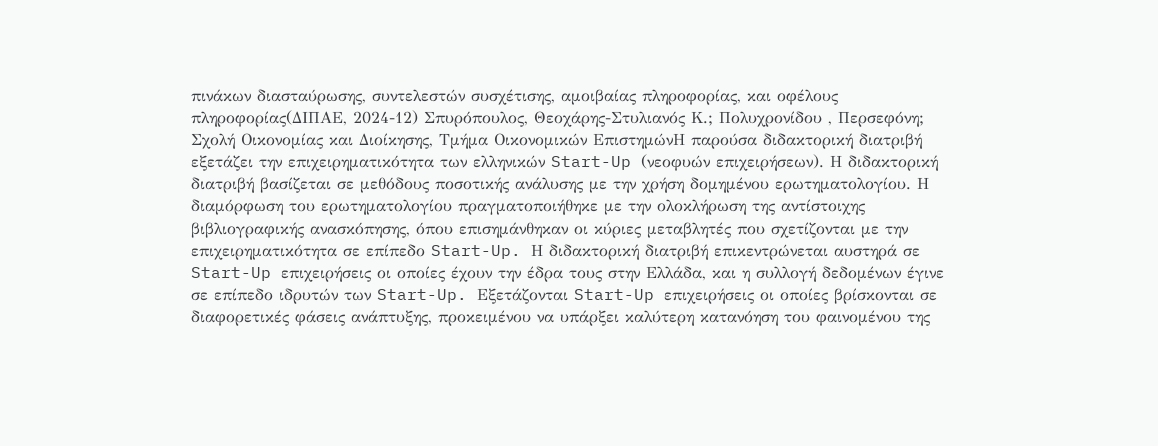πινάκων διασταύρωσης, συντελεστών συσχέτισης, αμοιβαίας πληροφορίας, και οφέλους πληροφορίας(ΔΙΠΑΕ, 2024-12) Σπυρόπουλος, Θεοχάρης-Στυλιανός Κ.; Πολυχρονίδου , Περσεφόνη; Σχολή Οικονομίας και Διοίκησης, Τμήμα Οικονομικών ΕπιστημώνΗ παρούσα διδακτορική διατριβή εξετάζει την επιχειρηματικότητα των ελληνικών Start-Up (νεοφυών επιχειρήσεων). Η διδακτορική διατριβή βασίζεται σε μεθόδους ποσοτικής ανάλυσης με την χρήση δομημένου ερωτηματολογίου. Η διαμόρφωση του ερωτηματολογίου πραγματοποιήθηκε με την ολοκλήρωση της αντίστοιχης βιβλιογραφικής ανασκόπησης, όπου επισημάνθηκαν οι κύριες μεταβλητές που σχετίζονται με την επιχειρηματικότητα σε επίπεδο Start-Up. Η διδακτορική διατριβή επικεντρώνεται αυστηρά σε Start-Up επιχειρήσεις οι οποίες έχουν την έδρα τους στην Ελλάδα, και η συλλογή δεδομένων έγινε σε επίπεδο ιδρυτών των Start-Up. Εξετάζονται Start-Up επιχειρήσεις οι οποίες βρίσκονται σε διαφορετικές φάσεις ανάπτυξης, προκειμένου να υπάρξει καλύτερη κατανόηση του φαινομένου της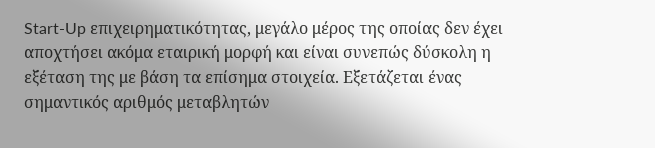Start-Up επιχειρηματικότητας, μεγάλο μέρος της οποίας δεν έχει αποχτήσει ακόμα εταιρική μορφή και είναι συνεπώς δύσκολη η εξέταση της με βάση τα επίσημα στοιχεία. Εξετάζεται ένας σημαντικός αριθμός μεταβλητών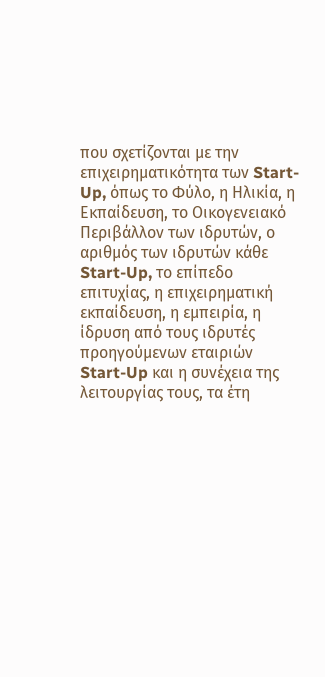που σχετίζονται με την επιχειρηματικότητα των Start-Up, όπως το Φύλο, η Ηλικία, η Εκπαίδευση, το Οικογενειακό Περιβάλλον των ιδρυτών, ο αριθμός των ιδρυτών κάθε Start-Up, το επίπεδο επιτυχίας, η επιχειρηματική εκπαίδευση, η εμπειρία, η ίδρυση από τους ιδρυτές προηγούμενων εταιριών Start-Up και η συνέχεια της λειτουργίας τους, τα έτη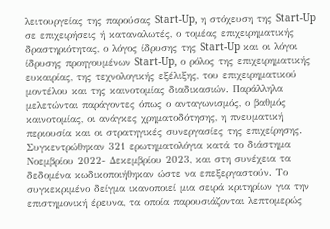λειτουργείας της παρούσας Start-Up, η στόχευση της Start-Up σε επιχειρήσεις ή καταναλωτές, ο τομέας επιχειρηματικής δραστηριότητας, ο λόγος ίδρυσης της Start-Up και οι λόγοι ίδρυσης προηγουμένων Start-Up, ο ρόλος της επιχειρηματικής ευκαιρίας, της τεχνολογικής εξέλιξης, του επιχειρηματικού μοντέλου και της καινοτομίας διαδικασιών. Παράλληλα μελετώνται παράγοντες όπως ο ανταγωνισμός, ο βαθμός καινοτομίας, οι ανάγκες χρηματοδότησης, η πνευματική περιουσία και οι στρατηγικές συνεργασίες της επιχείρησης. Συγκεντρώθηκαν 321 ερωτηματολόγια κατά το διάστημα Νοεμβρίου 2022- Δεκεμβρίου 2023, και στη συνέχεια τα δεδομένα κωδικοποιήθηκαν ώστε να επεξεργαστούν. Το συγκεκριμένο δείγμα ικανοποιεί μια σειρά κριτηρίων για την επιστημονική έρευνα, τα οποία παρουσιάζονται λεπτομερώς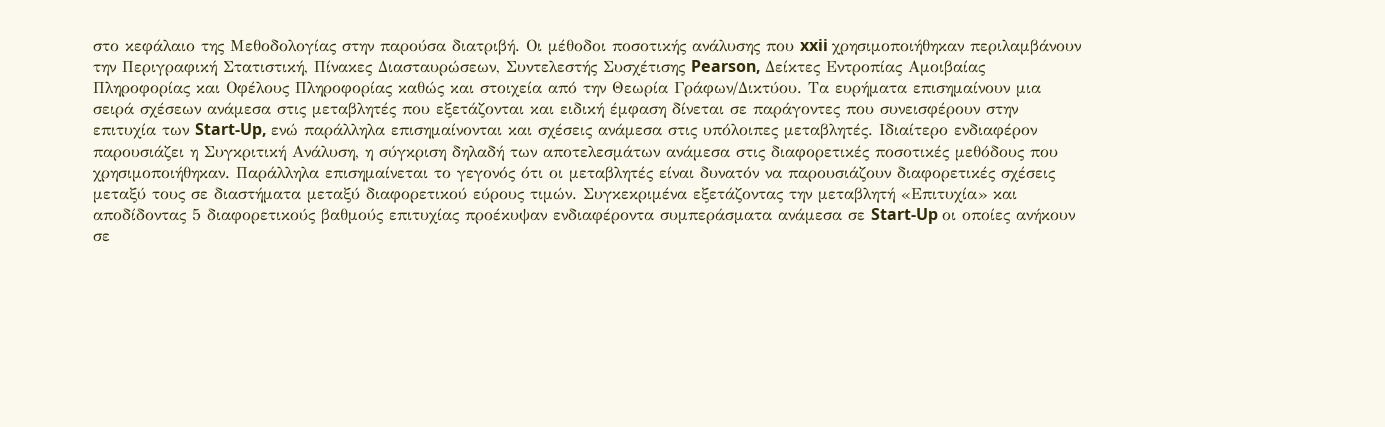στο κεφάλαιο της Μεθοδολογίας στην παρούσα διατριβή. Οι μέθοδοι ποσοτικής ανάλυσης που xxii χρησιμοποιήθηκαν περιλαμβάνουν την Περιγραφική Στατιστική, Πίνακες Διασταυρώσεων, Συντελεστής Συσχέτισης Pearson, Δείκτες Εντροπίας Αμοιβαίας Πληροφορίας και Οφέλους Πληροφορίας καθώς και στοιχεία από την Θεωρία Γράφων/Δικτύου. Τα ευρήματα επισημαίνουν μια σειρά σχέσεων ανάμεσα στις μεταβλητές που εξετάζονται και ειδική έμφαση δίνεται σε παράγοντες που συνεισφέρουν στην επιτυχία των Start-Up, ενώ παράλληλα επισημαίνονται και σχέσεις ανάμεσα στις υπόλοιπες μεταβλητές. Ιδιαίτερο ενδιαφέρον παρουσιάζει η Συγκριτική Ανάλυση, η σύγκριση δηλαδή των αποτελεσμάτων ανάμεσα στις διαφορετικές ποσοτικές μεθόδους που χρησιμοποιήθηκαν. Παράλληλα επισημαίνεται το γεγονός ότι οι μεταβλητές είναι δυνατόν να παρουσιάζουν διαφορετικές σχέσεις μεταξύ τους σε διαστήματα μεταξύ διαφορετικού εύρους τιμών. Συγκεκριμένα εξετάζοντας την μεταβλητή «Επιτυχία» και αποδίδοντας 5 διαφορετικούς βαθμούς επιτυχίας προέκυψαν ενδιαφέροντα συμπεράσματα ανάμεσα σε Start-Up οι οποίες ανήκουν σε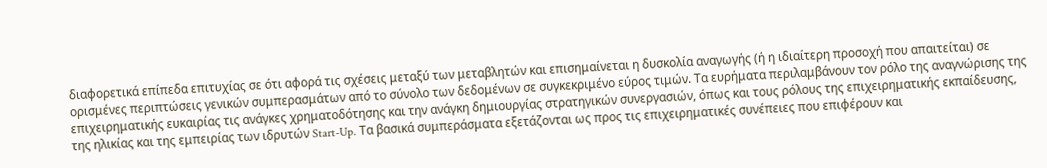διαφορετικά επίπεδα επιτυχίας σε ότι αφορά τις σχέσεις μεταξύ των μεταβλητών και επισημαίνεται η δυσκολία αναγωγής (ή η ιδιαίτερη προσοχή που απαιτείται) σε ορισμένες περιπτώσεις γενικών συμπερασμάτων από το σύνολο των δεδομένων σε συγκεκριμένο εύρος τιμών. Τα ευρήματα περιλαμβάνουν τον ρόλο της αναγνώρισης της επιχειρηματικής ευκαιρίας τις ανάγκες χρηματοδότησης και την ανάγκη δημιουργίας στρατηγικών συνεργασιών, όπως και τους ρόλους της επιχειρηματικής εκπαίδευσης, της ηλικίας και της εμπειρίας των ιδρυτών Start-Up. Τα βασικά συμπεράσματα εξετάζονται ως προς τις επιχειρηματικές συνέπειες που επιφέρουν και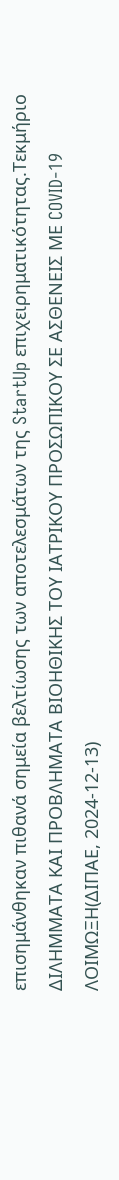επισημάνθηκαν πιθανά σημεία βελτίωσης των αποτελεσμάτων της StartUp επιχειρηματικότητας.Τεκμήριο ΔΙΛΗΜΜΑΤΑ ΚΑΙ ΠΡΟΒΛΗΜΑΤΑ ΒΙΟΗΘΙΚΗΣ ΤΟΥ ΙΑΤΡΙΚΟΥ ΠΡΟΣΩΠΙΚΟΥ ΣΕ ΑΣΘΕΝΕΙΣ ΜΕ COVID-19 ΛΟΙΜΩΞΗ(ΔΙΠΑΕ, 2024-12-13)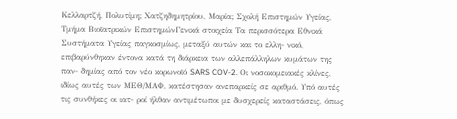Κελλαρτζή, Πολυτίμη; Χατζηδημητρίου, Μαρία; Σχολή Επιστημών Υγείας, Τμήμα Βιοϊατρικών ΕπιστημώνΓενικά στοιχεία Τα περισσότερα Εθνικά Συστήματα Υγείας παγκοσμίως, μεταξύ αυτών και το ελλη- νικό, επιβαρύνθηκαν έντονα κατά τη διάρκεια των αλλεπάλληλων κυμάτων της παν- δημίας από τον νέο κορωνοϊό SARS COV-2. Οι νοσοκομειακές κλίνες, ιδίως αυτές των ΜΕΘ/ΜΑΦ, κατέστησαν ανεπαρκείς σε αριθμό. Υπό αυτές τις συνθήκες οι ιατ- ροί ήλθαν αντιμέτωποι με δυσχερείς καταστάσεις, όπως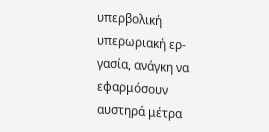υπερβολική υπερωριακή ερ- γασία, ανάγκη να εφαρμόσουν αυστηρά μέτρα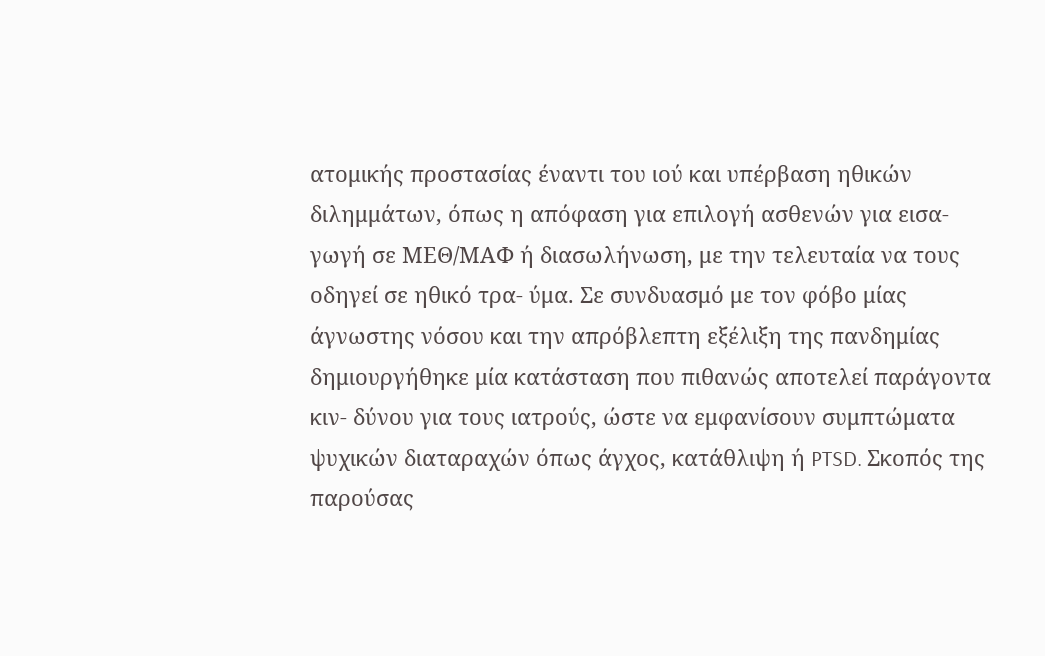ατομικής προστασίας έναντι του ιού και υπέρβαση ηθικών διλημμάτων, όπως η απόφαση για επιλογή ασθενών για εισα- γωγή σε ΜΕΘ/ΜΑΦ ή διασωλήνωση, με την τελευταία να τους οδηγεί σε ηθικό τρα- ύμα. Σε συνδυασμό με τον φόβο μίας άγνωστης νόσου και την απρόβλεπτη εξέλιξη της πανδημίας δημιουργήθηκε μία κατάσταση που πιθανώς αποτελεί παράγοντα κιν- δύνου για τους ιατρούς, ώστε να εμφανίσουν συμπτώματα ψυχικών διαταραχών όπως άγχος, κατάθλιψη ή PTSD. Σκοπός της παρούσας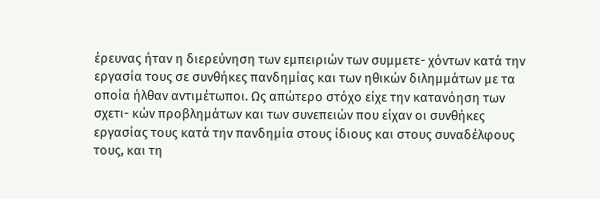έρευνας ήταν η διερεύνηση των εμπειριών των συμμετε- χόντων κατά την εργασία τους σε συνθήκες πανδημίας και των ηθικών διλημμάτων με τα οποία ήλθαν αντιμέτωποι. Ως απώτερο στόχο είχε την κατανόηση των σχετι- κών προβλημάτων και των συνεπειών που είχαν οι συνθήκες εργασίας τους κατά την πανδημία στους ίδιους και στους συναδέλφους τους, και τη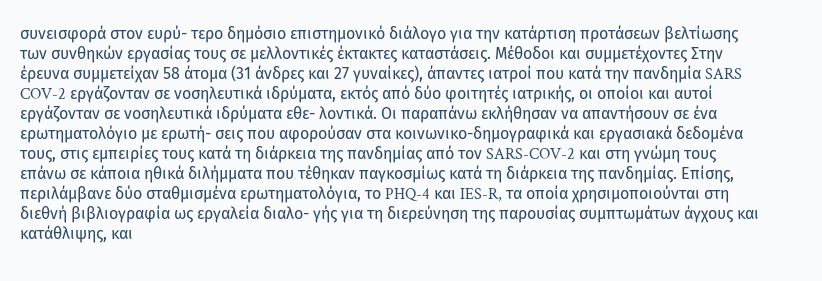συνεισφορά στον ευρύ- τερο δημόσιο επιστημονικό διάλογο για την κατάρτιση προτάσεων βελτίωσης των συνθηκών εργασίας τους σε μελλοντικές έκτακτες καταστάσεις. Μέθοδοι και συμμετέχοντες Στην έρευνα συμμετείχαν 58 άτομα (31 άνδρες και 27 γυναίκες), άπαντες ιατροί που κατά την πανδημία SARS COV-2 εργάζονταν σε νοσηλευτικά ιδρύματα, εκτός από δύο φοιτητές ιατρικής, οι οποίοι και αυτοί εργάζονταν σε νοσηλευτικά ιδρύματα εθε- λοντικά. Οι παραπάνω εκλήθησαν να απαντήσουν σε ένα ερωτηματολόγιο με ερωτή- σεις που αφορούσαν στα κοινωνικο-δημογραφικά και εργασιακά δεδομένα τους, στις εμπειρίες τους κατά τη διάρκεια της πανδημίας από τον SARS-COV-2 και στη γνώμη τους επάνω σε κάποια ηθικά διλήμματα που τέθηκαν παγκοσμίως κατά τη διάρκεια της πανδημίας. Επίσης, περιλάμβανε δύο σταθμισμένα ερωτηματολόγια, το PHQ-4 και IES-R, τα οποία χρησιμοποιούνται στη διεθνή βιβλιογραφία ως εργαλεία διαλο- γής για τη διερεύνηση της παρουσίας συμπτωμάτων άγχους και κατάθλιψης, και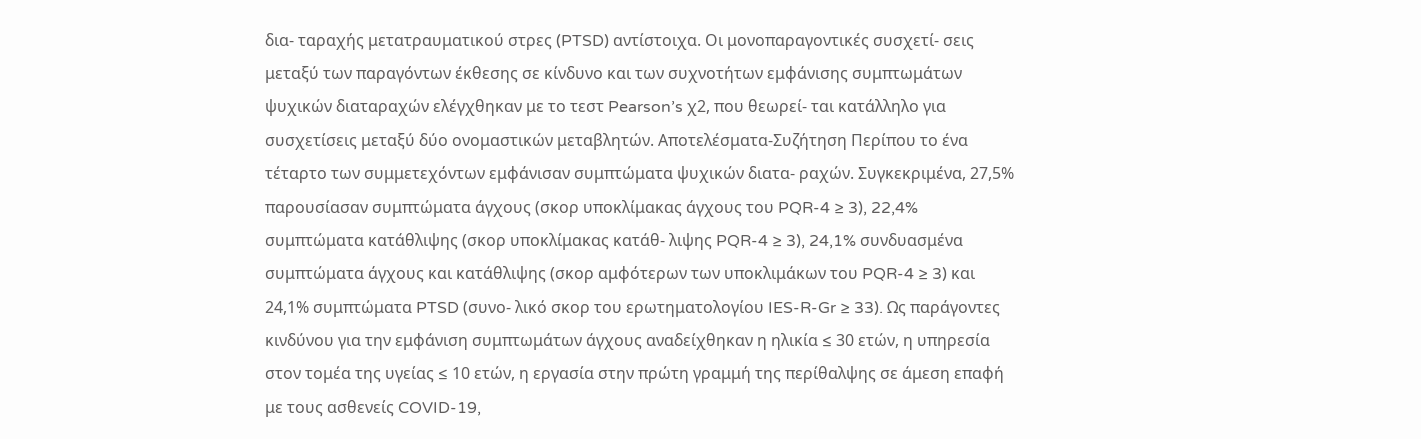δια- ταραχής μετατραυματικού στρες (PTSD) αντίστοιχα. Οι μονοπαραγοντικές συσχετί- σεις μεταξύ των παραγόντων έκθεσης σε κίνδυνο και των συχνοτήτων εμφάνισης συμπτωμάτων ψυχικών διαταραχών ελέγχθηκαν με το τεστ Pearson’s χ2, που θεωρεί- ται κατάλληλο για συσχετίσεις μεταξύ δύο ονομαστικών μεταβλητών. Αποτελέσματα-Συζήτηση Περίπου το ένα τέταρτο των συμμετεχόντων εμφάνισαν συμπτώματα ψυχικών διατα- ραχών. Συγκεκριμένα, 27,5% παρουσίασαν συμπτώματα άγχους (σκορ υποκλίμακας άγχους του PQR-4 ≥ 3), 22,4% συμπτώματα κατάθλιψης (σκορ υποκλίμακας κατάθ- λιψης PQR-4 ≥ 3), 24,1% συνδυασμένα συμπτώματα άγχους και κατάθλιψης (σκορ αμφότερων των υποκλιμάκων του PQR-4 ≥ 3) και 24,1% συμπτώματα PTSD (συνο- λικό σκορ του ερωτηματολογίου IES-R-Gr ≥ 33). Ως παράγοντες κινδύνου για την εμφάνιση συμπτωμάτων άγχους αναδείχθηκαν η ηλικία ≤ 30 ετών, η υπηρεσία στον τομέα της υγείας ≤ 10 ετών, η εργασία στην πρώτη γραμμή της περίθαλψης σε άμεση επαφή με τους ασθενείς COVID-19,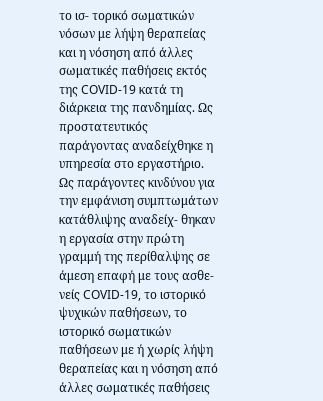το ισ- τορικό σωματικών νόσων με λήψη θεραπείας και η νόσηση από άλλες σωματικές παθήσεις εκτός της COVID-19 κατά τη διάρκεια της πανδημίας. Ως προστατευτικός παράγοντας αναδείχθηκε η υπηρεσία στο εργαστήριο. Ως παράγοντες κινδύνου για την εμφάνιση συμπτωμάτων κατάθλιψης αναδείχ- θηκαν η εργασία στην πρώτη γραμμή της περίθαλψης σε άμεση επαφή με τους ασθε- νείς COVID-19, το ιστορικό ψυχικών παθήσεων, το ιστορικό σωματικών παθήσεων με ή χωρίς λήψη θεραπείας και η νόσηση από άλλες σωματικές παθήσεις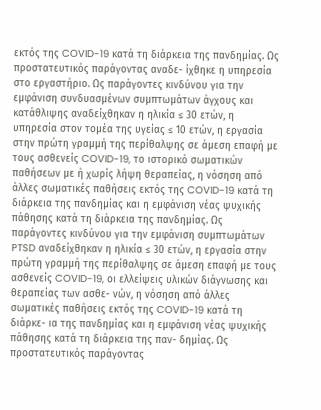εκτός της COVID-19 κατά τη διάρκεια της πανδημίας. Ως προστατευτικός παράγοντας αναδε- ίχθηκε η υπηρεσία στο εργαστήριο. Ως παράγοντες κινδύνου για την εμφάνιση συνδυασμένων συμπτωμάτων άγχους και κατάθλιψης αναδείχθηκαν η ηλικία ≤ 30 ετών, η υπηρεσία στον τομέα της υγείας ≤ 10 ετών, η εργασία στην πρώτη γραμμή της περίθαλψης σε άμεση επαφή με τους ασθενείς COVID-19, το ιστορικό σωματικών παθήσεων με ή χωρίς λήψη θεραπείας, η νόσηση από άλλες σωματικές παθήσεις εκτός της COVID-19 κατά τη διάρκεια της πανδημίας και η εμφάνιση νέας ψυχικής πάθησης κατά τη διάρκεια της πανδημίας. Ως παράγοντες κινδύνου για την εμφάνιση συμπτωμάτων PTSD αναδείχθηκαν η ηλικία ≤ 30 ετών, η εργασία στην πρώτη γραμμή της περίθαλψης σε άμεση επαφή με τους ασθενείς COVID-19, οι ελλείψεις υλικών διάγνωσης και θεραπείας των ασθε- νών, η νόσηση από άλλες σωματικές παθήσεις εκτός της COVID-19 κατά τη διάρκε- ια της πανδημίας και η εμφάνιση νέας ψυχικής πάθησης κατά τη διάρκεια της παν- δημίας. Ως προστατευτικός παράγοντας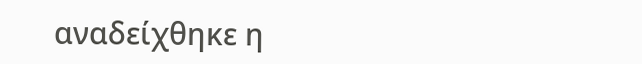αναδείχθηκε η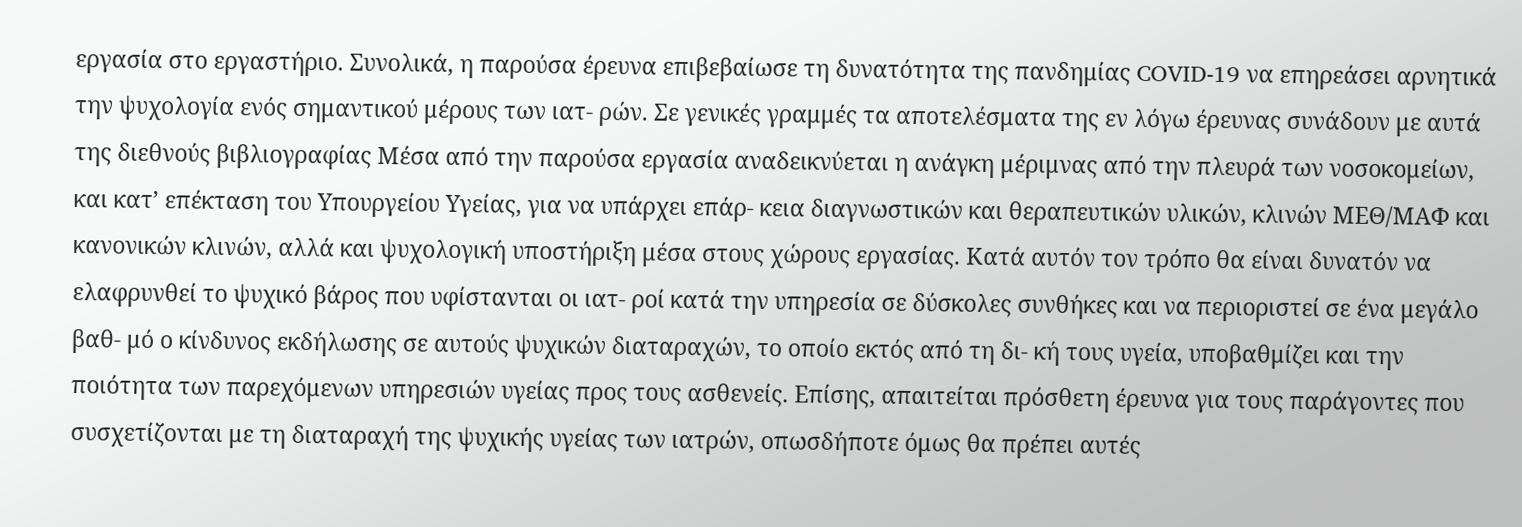εργασία στο εργαστήριο. Συνολικά, η παρούσα έρευνα επιβεβαίωσε τη δυνατότητα της πανδημίας COVID-19 να επηρεάσει αρνητικά την ψυχολογία ενός σημαντικού μέρους των ιατ- ρών. Σε γενικές γραμμές τα αποτελέσματα της εν λόγω έρευνας συνάδουν με αυτά της διεθνούς βιβλιογραφίας Μέσα από την παρούσα εργασία αναδεικνύεται η ανάγκη μέριμνας από την πλευρά των νοσοκομείων, και κατ’ επέκταση του Υπουργείου Υγείας, για να υπάρχει επάρ- κεια διαγνωστικών και θεραπευτικών υλικών, κλινών ΜΕΘ/ΜΑΦ και κανονικών κλινών, αλλά και ψυχολογική υποστήριξη μέσα στους χώρους εργασίας. Κατά αυτόν τον τρόπο θα είναι δυνατόν να ελαφρυνθεί το ψυχικό βάρος που υφίστανται οι ιατ- ροί κατά την υπηρεσία σε δύσκολες συνθήκες και να περιοριστεί σε ένα μεγάλο βαθ- μό ο κίνδυνος εκδήλωσης σε αυτούς ψυχικών διαταραχών, το οποίο εκτός από τη δι- κή τους υγεία, υποβαθμίζει και την ποιότητα των παρεχόμενων υπηρεσιών υγείας προς τους ασθενείς. Επίσης, απαιτείται πρόσθετη έρευνα για τους παράγοντες που συσχετίζονται με τη διαταραχή της ψυχικής υγείας των ιατρών, οπωσδήποτε όμως θα πρέπει αυτές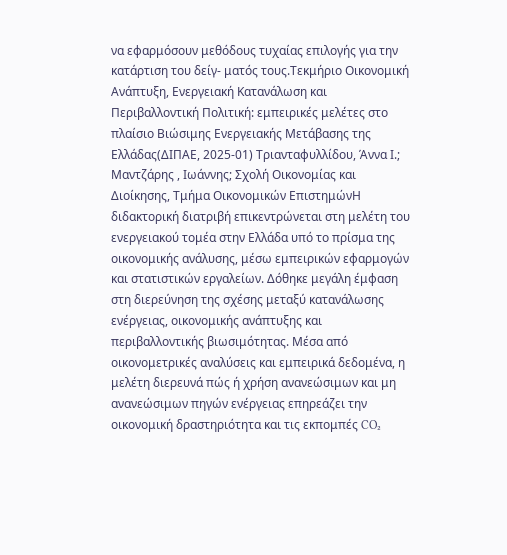να εφαρμόσουν μεθόδους τυχαίας επιλογής για την κατάρτιση του δείγ- ματός τους.Τεκμήριο Οικονομική Ανάπτυξη, Ενεργειακή Κατανάλωση και Περιβαλλοντική Πολιτική: εμπειρικές μελέτες στο πλαίσιο Βιώσιμης Ενεργειακής Μετάβασης της Ελλάδας(ΔΙΠΑΕ, 2025-01) Τριανταφυλλίδου, Άννα Ι.; Μαντζάρης , Ιωάννης; Σχολή Οικονομίας και Διοίκησης, Τμήμα Οικονομικών ΕπιστημώνΗ διδακτορική διατριβή επικεντρώνεται στη μελέτη του ενεργειακού τομέα στην Ελλάδα υπό το πρίσμα της οικονομικής ανάλυσης, μέσω εμπειρικών εφαρμογών και στατιστικών εργαλείων. Δόθηκε μεγάλη έμφαση στη διερεύνηση της σχέσης μεταξύ κατανάλωσης ενέργειας, οικονομικής ανάπτυξης και περιβαλλοντικής βιωσιμότητας. Μέσα από οικονομετρικές αναλύσεις και εμπειρικά δεδομένα, η μελέτη διερευνά πώς ή χρήση ανανεώσιμων και μη ανανεώσιμων πηγών ενέργειας επηρεάζει την οικονομική δραστηριότητα και τις εκπομπές CO₂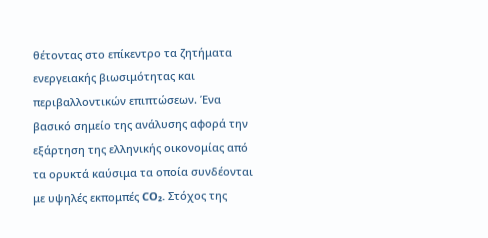θέτοντας στο επίκεντρο τα ζητήματα ενεργειακής βιωσιμότητας και περιβαλλοντικών επιπτώσεων. Ένα βασικό σημείο της ανάλυσης αφορά την εξάρτηση της ελληνικής οικονομίας από τα ορυκτά καύσιμα τα οποία συνδέονται με υψηλές εκπομπές CO₂. Στόχος της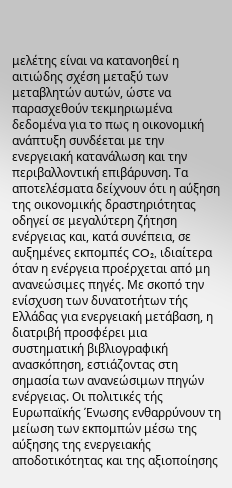μελέτης είναι να κατανοηθεί η αιτιώδης σχέση μεταξύ των μεταβλητών αυτών, ώστε να παρασχεθούν τεκμηριωμένα δεδομένα για το πως η οικονομική ανάπτυξη συνδέεται με την ενεργειακή κατανάλωση και την περιβαλλοντική επιβάρυνση. Τα αποτελέσματα δείχνουν ότι η αύξηση της οικονομικής δραστηριότητας οδηγεί σε μεγαλύτερη ζήτηση ενέργειας και, κατά συνέπεια, σε αυξημένες εκπομπές CO₂, ιδιαίτερα όταν η ενέργεια προέρχεται από μη ανανεώσιμες πηγές. Με σκοπό την ενίσχυση των δυνατοτήτων τής Ελλάδας για ενεργειακή μετάβαση, η διατριβή προσφέρει μια συστηματική βιβλιογραφική ανασκόπηση, εστιάζοντας στη σημασία των ανανεώσιμων πηγών ενέργειας. Οι πολιτικές τής Ευρωπαϊκής Ένωσης ενθαρρύνουν τη μείωση των εκπομπών μέσω της αύξησης της ενεργειακής αποδοτικότητας και της αξιοποίησης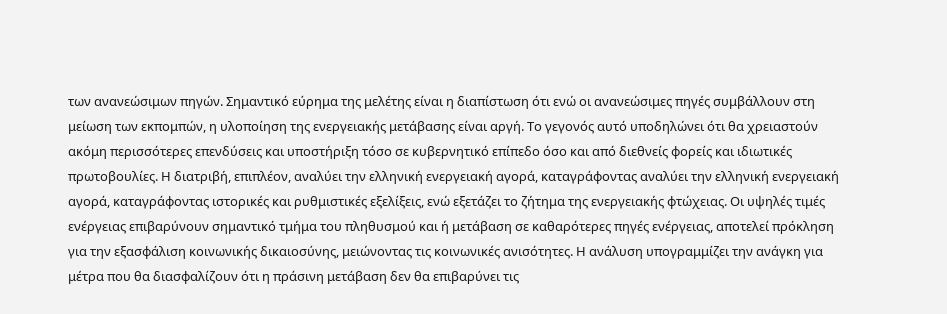των ανανεώσιμων πηγών. Σημαντικό εύρημα της μελέτης είναι η διαπίστωση ότι ενώ οι ανανεώσιμες πηγές συμβάλλουν στη μείωση των εκπομπών, η υλοποίηση της ενεργειακής μετάβασης είναι αργή. Το γεγονός αυτό υποδηλώνει ότι θα χρειαστούν ακόμη περισσότερες επενδύσεις και υποστήριξη τόσο σε κυβερνητικό επίπεδο όσο και από διεθνείς φορείς και ιδιωτικές πρωτοβουλίες. Η διατριβή, επιπλέον, αναλύει την ελληνική ενεργειακή αγορά, καταγράφοντας αναλύει την ελληνική ενεργειακή αγορά, καταγράφοντας ιστορικές και ρυθμιστικές εξελίξεις, ενώ εξετάζει το ζήτημα της ενεργειακής φτώχειας. Οι υψηλές τιμές ενέργειας επιβαρύνουν σημαντικό τμήμα του πληθυσμού και ή μετάβαση σε καθαρότερες πηγές ενέργειας, αποτελεί πρόκληση για την εξασφάλιση κοινωνικής δικαιοσύνης, μειώνοντας τις κοινωνικές ανισότητες. Η ανάλυση υπογραμμίζει την ανάγκη για μέτρα που θα διασφαλίζουν ότι η πράσινη μετάβαση δεν θα επιβαρύνει τις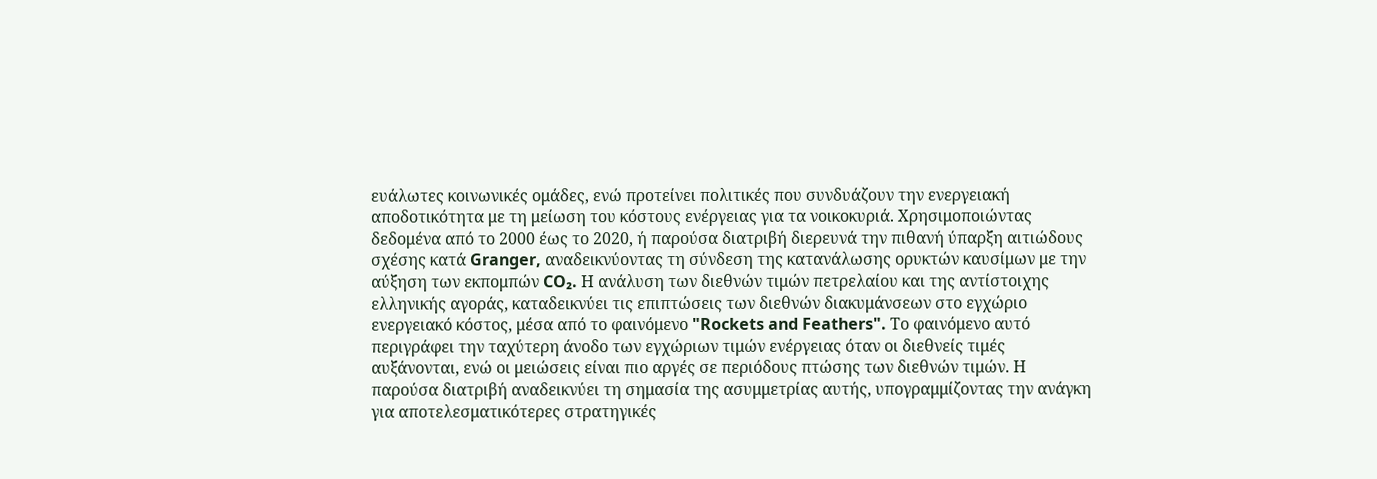ευάλωτες κοινωνικές ομάδες, ενώ προτείνει πολιτικές που συνδυάζουν την ενεργειακή αποδοτικότητα με τη μείωση του κόστους ενέργειας για τα νοικοκυριά. Χρησιμοποιώντας δεδομένα από το 2000 έως το 2020, ή παρούσα διατριβή διερευνά την πιθανή ύπαρξη αιτιώδους σχέσης κατά Granger, αναδεικνύοντας τη σύνδεση της κατανάλωσης ορυκτών καυσίμων με την αύξηση των εκπομπών CO₂. Η ανάλυση των διεθνών τιμών πετρελαίου και της αντίστοιχης ελληνικής αγοράς, καταδεικνύει τις επιπτώσεις των διεθνών διακυμάνσεων στο εγχώριο ενεργειακό κόστος, μέσα από το φαινόμενο "Rockets and Feathers". Το φαινόμενο αυτό περιγράφει την ταχύτερη άνοδο των εγχώριων τιμών ενέργειας όταν οι διεθνείς τιμές αυξάνονται, ενώ οι μειώσεις είναι πιο αργές σε περιόδους πτώσης των διεθνών τιμών. Η παρούσα διατριβή αναδεικνύει τη σημασία της ασυμμετρίας αυτής, υπογραμμίζοντας την ανάγκη για αποτελεσματικότερες στρατηγικές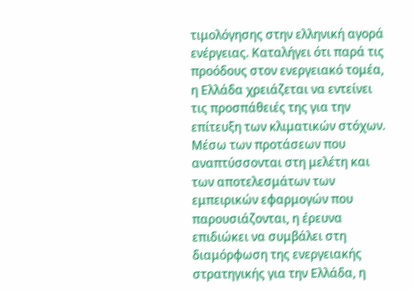τιμολόγησης στην ελληνική αγορά ενέργειας. Καταλήγει ότι παρά τις προόδους στον ενεργειακό τομέα, η Ελλάδα χρειάζεται να εντείνει τις προσπάθειές της για την επίτευξη των κλιματικών στόχων. Μέσω των προτάσεων που αναπτύσσονται στη μελέτη και των αποτελεσμάτων των εμπειρικών εφαρμογών που παρουσιάζονται, η έρευνα επιδιώκει να συμβάλει στη διαμόρφωση της ενεργειακής στρατηγικής για την Ελλάδα, η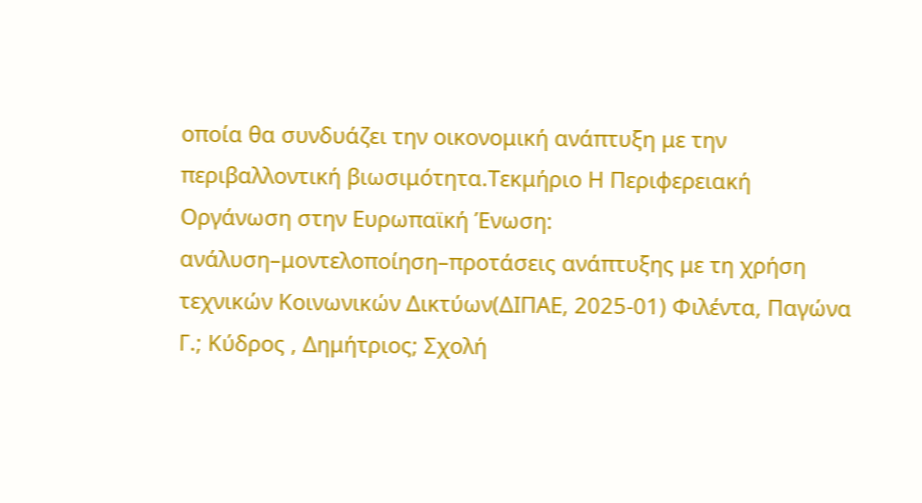οποία θα συνδυάζει την οικονομική ανάπτυξη με την περιβαλλοντική βιωσιμότητα.Τεκμήριο Η Περιφερειακή Οργάνωση στην Ευρωπαϊκή Ένωση: ανάλυση–μοντελοποίηση–προτάσεις ανάπτυξης με τη χρήση τεχνικών Κοινωνικών Δικτύων(ΔΙΠΑΕ, 2025-01) Φιλέντα, Παγώνα Γ.; Κύδρος , Δημήτριος; Σχολή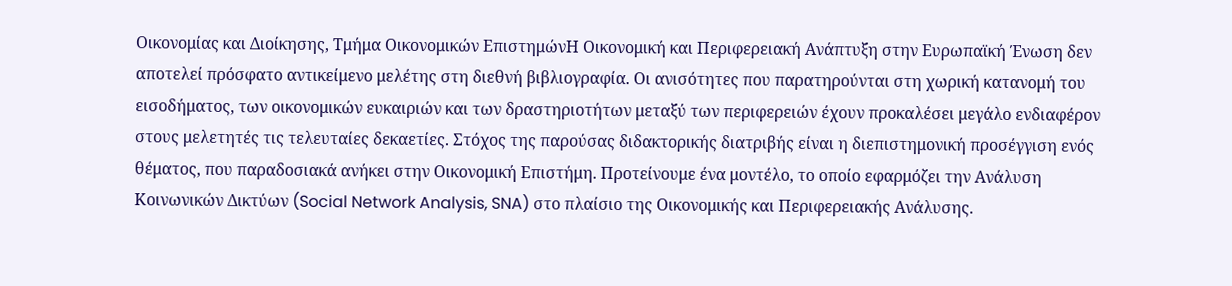Οικονομίας και Διοίκησης, Τμήμα Οικονομικών ΕπιστημώνΗ Οικονομική και Περιφερειακή Ανάπτυξη στην Ευρωπαϊκή Ένωση δεν αποτελεί πρόσφατο αντικείμενο μελέτης στη διεθνή βιβλιογραφία. Οι ανισότητες που παρατηρούνται στη χωρική κατανομή του εισοδήματος, των οικονομικών ευκαιριών και των δραστηριοτήτων μεταξύ των περιφερειών έχουν προκαλέσει μεγάλο ενδιαφέρον στους μελετητές τις τελευταίες δεκαετίες. Στόχος της παρούσας διδακτορικής διατριβής είναι η διεπιστημονική προσέγγιση ενός θέματος, που παραδοσιακά ανήκει στην Οικονομική Επιστήμη. Προτείνουμε ένα μοντέλο, το οποίο εφαρμόζει την Ανάλυση Κοινωνικών Δικτύων (Social Network Analysis, SNA) στο πλαίσιο της Οικονομικής και Περιφερειακής Ανάλυσης.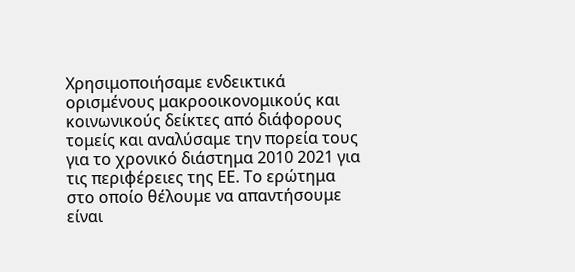Χρησιμοποιήσαμε ενδεικτικά ορισμένους μακροοικονομικούς και κοινωνικούς δείκτες από διάφορους τομείς και αναλύσαμε την πορεία τους για το χρονικό διάστημα 2010 2021 για τις περιφέρειες της ΕΕ. Το ερώτημα στο οποίο θέλουμε να απαντήσουμε είναι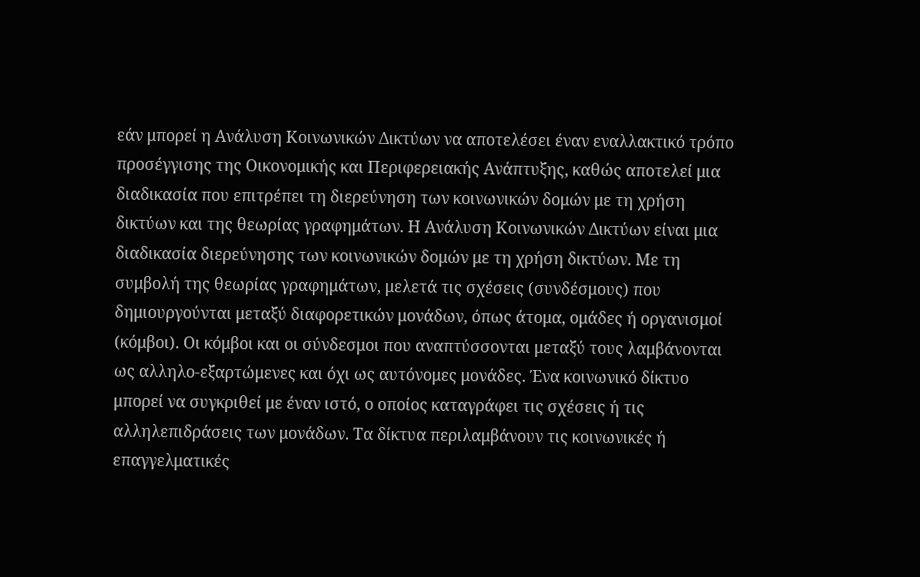εάν μπορεί η Ανάλυση Κοινωνικών Δικτύων να αποτελέσει έναν εναλλακτικό τρόπο προσέγγισης της Οικονομικής και Περιφερειακής Ανάπτυξης, καθώς αποτελεί μια διαδικασία που επιτρέπει τη διερεύνηση των κοινωνικών δομών με τη χρήση δικτύων και της θεωρίας γραφημάτων. Η Ανάλυση Κοινωνικών Δικτύων είναι μια διαδικασία διερεύνησης των κοινωνικών δομών με τη χρήση δικτύων. Με τη συμβολή της θεωρίας γραφημάτων, μελετά τις σχέσεις (συνδέσμους) που δημιουργούνται μεταξύ διαφορετικών μονάδων, όπως άτομα, ομάδες ή οργανισμοί (κόμβοι). Οι κόμβοι και οι σύνδεσμοι που αναπτύσσονται μεταξύ τους λαμβάνονται ως αλληλο-εξαρτώμενες και όχι ως αυτόνομες μονάδες. Ένα κοινωνικό δίκτυο μπορεί να συγκριθεί με έναν ιστό, ο οποίος καταγράφει τις σχέσεις ή τις αλληλεπιδράσεις των μονάδων. Τα δίκτυα περιλαμβάνουν τις κοινωνικές ή επαγγελματικές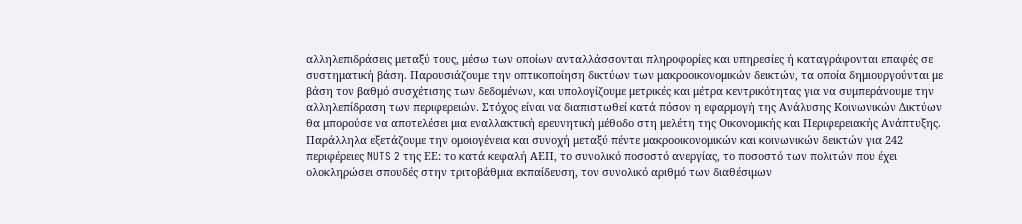αλληλεπιδράσεις μεταξύ τους, μέσω των οποίων ανταλλάσσονται πληροφορίες και υπηρεσίες ή καταγράφονται επαφές σε συστηματική βάση. Παρουσιάζουμε την οπτικοποίηση δικτύων των μακροοικονομικών δεικτών, τα οποία δημιουργούνται με βάση τον βαθμό συσχέτισης των δεδομένων, και υπολογίζουμε μετρικές και μέτρα κεντρικότητας για να συμπεράνουμε την αλληλεπίδραση των περιφερειών. Στόχος είναι να διαπιστωθεί κατά πόσον η εφαρμογή της Ανάλυσης Κοινωνικών Δικτύων θα μπορούσε να αποτελέσει μια εναλλακτική ερευνητική μέθοδο στη μελέτη της Οικονομικής και Περιφερειακής Ανάπτυξης. Παράλληλα εξετάζουμε την ομοιογένεια και συνοχή μεταξύ πέντε μακροοικονομικών και κοινωνικών δεικτών για 242 περιφέρειες NUTS 2 της ΕΕ: το κατά κεφαλή ΑΕΠ, το συνολικό ποσοστό ανεργίας, το ποσοστό των πολιτών που έχει ολοκληρώσει σπουδές στην τριτοβάθμια εκπαίδευση, τον συνολικό αριθμό των διαθέσιμων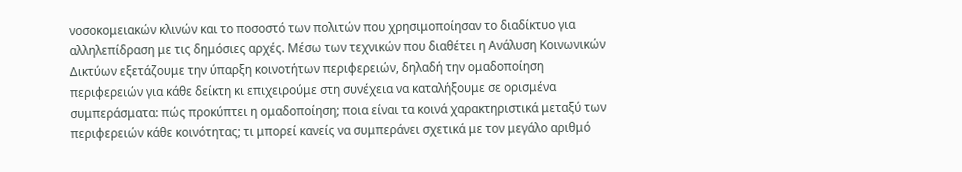νοσοκομειακών κλινών και το ποσοστό των πολιτών που χρησιμοποίησαν το διαδίκτυο για αλληλεπίδραση με τις δημόσιες αρχές. Μέσω των τεχνικών που διαθέτει η Ανάλυση Κοινωνικών Δικτύων εξετάζουμε την ύπαρξη κοινοτήτων περιφερειών, δηλαδή την ομαδοποίηση περιφερειών για κάθε δείκτη κι επιχειρούμε στη συνέχεια να καταλήξουμε σε ορισμένα συμπεράσματα: πώς προκύπτει η ομαδοποίηση; ποια είναι τα κοινά χαρακτηριστικά μεταξύ των περιφερειών κάθε κοινότητας; τι μπορεί κανείς να συμπεράνει σχετικά με τον μεγάλο αριθμό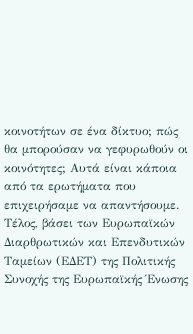κοινοτήτων σε ένα δίκτυο; πώς θα μπορούσαν να γεφυρωθούν οι κοινότητες; Αυτά είναι κάποια από τα ερωτήματα που επιχειρήσαμε να απαντήσουμε. Τέλος, βάσει των Ευρωπαϊκών Διαρθρωτικών και Επενδυτικών Ταμείων (ΕΔΕΤ) της Πολιτικής Συνοχής της Ευρωπαϊκής Ένωσης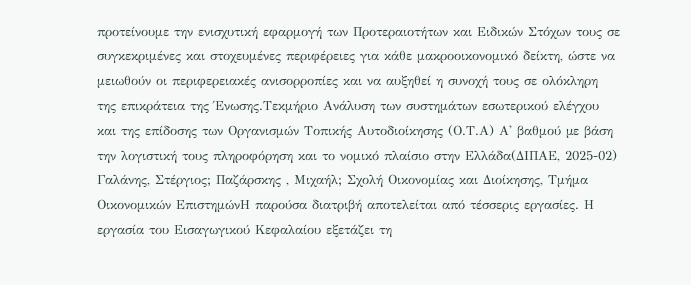προτείνουμε την ενισχυτική εφαρμογή των Προτεραιοτήτων και Ειδικών Στόχων τους σε συγκεκριμένες και στοχευμένες περιφέρειες για κάθε μακροοικονομικό δείκτη, ώστε να μειωθούν οι περιφερειακές ανισορροπίες και να αυξηθεί η συνοχή τους σε ολόκληρη της επικράτεια της Ένωσης.Τεκμήριο Ανάλυση των συστημάτων εσωτερικού ελέγχου και της επίδοσης των Οργανισμών Τοπικής Αυτοδιοίκησης (Ο.Τ.Α) Α' βαθμού µε βάση την λογιστική τους πληροφόρηση και το νομικό πλαίσιο στην Ελλάδα(ΔΙΠΑΕ, 2025-02) Γαλάνης, Στέργιος; Παζάρσκης , Μιχαήλ; Σχολή Οικονομίας και Διοίκησης, Τμήμα Οικονομικών ΕπιστημώνΗ παρούσα διατριβή αποτελείται από τέσσερις εργασίες. Η εργασία του Εισαγωγικού Κεφαλαίου εξετάζει τη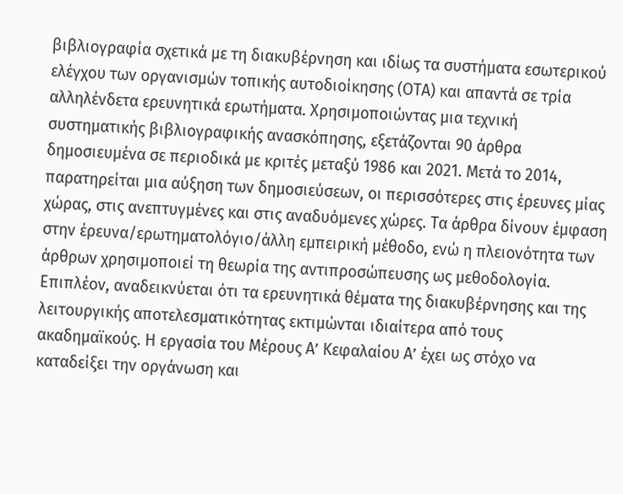βιβλιογραφία σχετικά με τη διακυβέρνηση και ιδίως τα συστήματα εσωτερικού ελέγχου των οργανισμών τοπικής αυτοδιοίκησης (ΟΤΑ) και απαντά σε τρία αλληλένδετα ερευνητικά ερωτήματα. Χρησιμοποιώντας μια τεχνική συστηματικής βιβλιογραφικής ανασκόπησης, εξετάζονται 90 άρθρα δημοσιευμένα σε περιοδικά με κριτές μεταξύ 1986 και 2021. Μετά το 2014, παρατηρείται μια αύξηση των δημοσιεύσεων, οι περισσότερες στις έρευνες μίας χώρας, στις ανεπτυγμένες και στις αναδυόμενες χώρες. Τα άρθρα δίνουν έμφαση στην έρευνα/ερωτηματολόγιο/άλλη εμπειρική μέθοδο, ενώ η πλειονότητα των άρθρων χρησιμοποιεί τη θεωρία της αντιπροσώπευσης ως μεθοδολογία. Επιπλέον, αναδεικνύεται ότι τα ερευνητικά θέματα της διακυβέρνησης και της λειτουργικής αποτελεσματικότητας εκτιμώνται ιδιαίτερα από τους ακαδημαϊκούς. Η εργασία του Μέρους Α’ Κεφαλαίου Α’ έχει ως στόχο να καταδείξει την οργάνωση και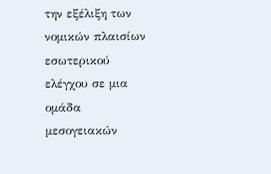την εξέλιξη των νομικών πλαισίων εσωτερικού ελέγχου σε μια ομάδα μεσογειακών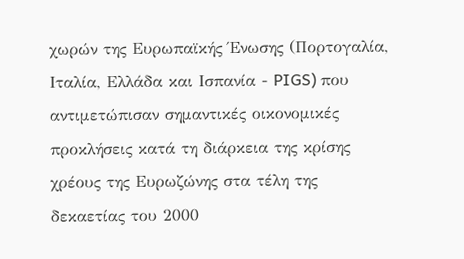χωρών της Ευρωπαϊκής Ένωσης (Πορτογαλία, Ιταλία, Ελλάδα και Ισπανία - PIGS) που αντιμετώπισαν σημαντικές οικονομικές προκλήσεις κατά τη διάρκεια της κρίσης χρέους της Ευρωζώνης στα τέλη της δεκαετίας του 2000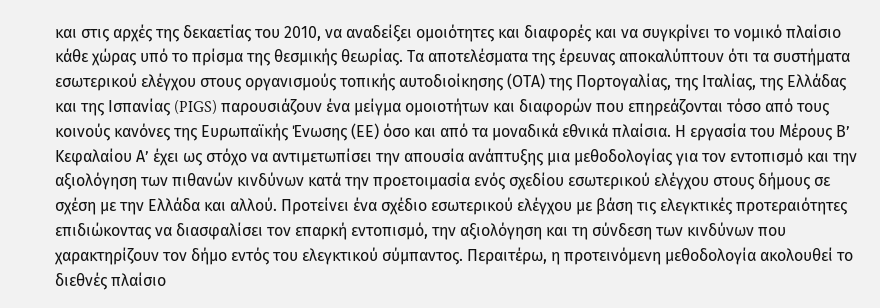και στις αρχές της δεκαετίας του 2010, να αναδείξει ομοιότητες και διαφορές και να συγκρίνει το νομικό πλαίσιο κάθε χώρας υπό το πρίσμα της θεσμικής θεωρίας. Τα αποτελέσματα της έρευνας αποκαλύπτουν ότι τα συστήματα εσωτερικού ελέγχου στους οργανισμούς τοπικής αυτοδιοίκησης (ΟΤΑ) της Πορτογαλίας, της Ιταλίας, της Ελλάδας και της Ισπανίας (PIGS) παρουσιάζουν ένα μείγμα ομοιοτήτων και διαφορών που επηρεάζονται τόσο από τους κοινούς κανόνες της Ευρωπαϊκής Ένωσης (ΕΕ) όσο και από τα μοναδικά εθνικά πλαίσια. Η εργασία του Μέρους Β’ Κεφαλαίου Α’ έχει ως στόχο να αντιμετωπίσει την απουσία ανάπτυξης μια μεθοδολογίας για τον εντοπισμό και την αξιολόγηση των πιθανών κινδύνων κατά την προετοιμασία ενός σχεδίου εσωτερικού ελέγχου στους δήμους σε σχέση με την Ελλάδα και αλλού. Προτείνει ένα σχέδιο εσωτερικού ελέγχου με βάση τις ελεγκτικές προτεραιότητες επιδιώκοντας να διασφαλίσει τον επαρκή εντοπισμό, την αξιολόγηση και τη σύνδεση των κινδύνων που χαρακτηρίζουν τον δήμο εντός του ελεγκτικού σύμπαντος. Περαιτέρω, η προτεινόμενη μεθοδολογία ακολουθεί το διεθνές πλαίσιο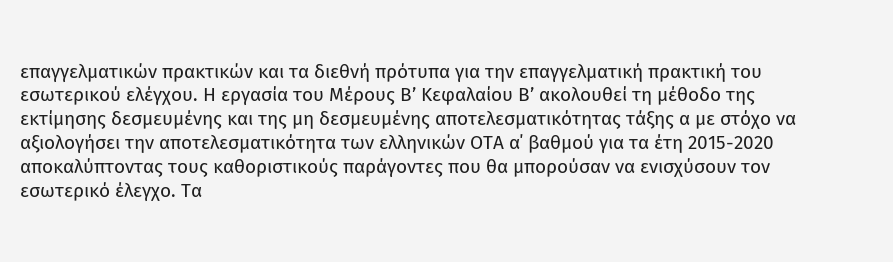επαγγελματικών πρακτικών και τα διεθνή πρότυπα για την επαγγελματική πρακτική του εσωτερικού ελέγχου. Η εργασία του Μέρους Β’ Κεφαλαίου Β’ ακολουθεί τη μέθοδο της εκτίμησης δεσμευμένης και της μη δεσμευμένης αποτελεσματικότητας τάξης α με στόχο να αξιολογήσει την αποτελεσματικότητα των ελληνικών ΟΤΑ α΄ βαθμού για τα έτη 2015-2020 αποκαλύπτοντας τους καθοριστικούς παράγοντες που θα μπορούσαν να ενισχύσουν τον εσωτερικό έλεγχο. Τα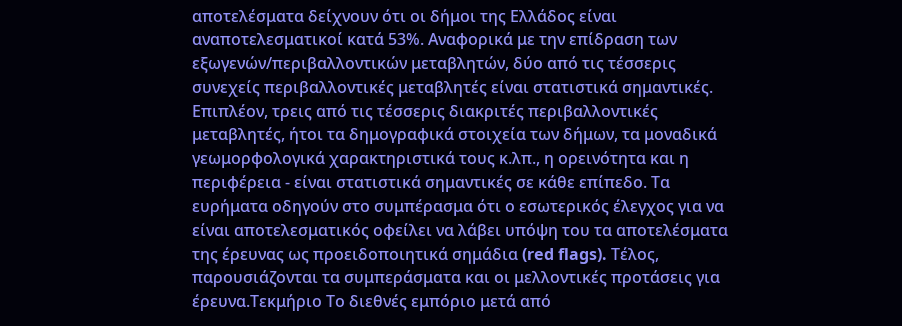αποτελέσματα δείχνουν ότι οι δήμοι της Ελλάδος είναι αναποτελεσματικοί κατά 53%. Αναφορικά με την επίδραση των εξωγενών/περιβαλλοντικών μεταβλητών, δύο από τις τέσσερις συνεχείς περιβαλλοντικές μεταβλητές είναι στατιστικά σημαντικές. Επιπλέον, τρεις από τις τέσσερις διακριτές περιβαλλοντικές μεταβλητές, ήτοι τα δημογραφικά στοιχεία των δήμων, τα μοναδικά γεωμορφολογικά χαρακτηριστικά τους κ.λπ., η ορεινότητα και η περιφέρεια - είναι στατιστικά σημαντικές σε κάθε επίπεδο. Τα ευρήματα οδηγούν στο συμπέρασμα ότι ο εσωτερικός έλεγχος για να είναι αποτελεσματικός οφείλει να λάβει υπόψη του τα αποτελέσματα της έρευνας ως προειδοποιητικά σημάδια (red flags). Τέλος, παρουσιάζονται τα συμπεράσματα και οι μελλοντικές προτάσεις για έρευνα.Τεκμήριο Το διεθνές εμπόριο μετά από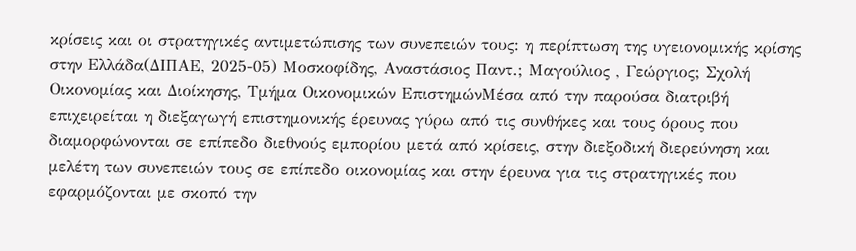κρίσεις και οι στρατηγικές αντιμετώπισης των συνεπειών τους: η περίπτωση της υγειονομικής κρίσης στην Ελλάδα(ΔΙΠΑΕ, 2025-05) Μοσκοφίδης, Αναστάσιος Παντ.; Μαγούλιος , Γεώργιος; Σχολή Οικονομίας και Διοίκησης, Τμήμα Οικονομικών ΕπιστημώνΜέσα από την παρούσα διατριβή επιχειρείται η διεξαγωγή επιστημονικής έρευνας γύρω από τις συνθήκες και τους όρους που διαμορφώνονται σε επίπεδο διεθνούς εμπορίου μετά από κρίσεις, στην διεξοδική διερεύνηση και μελέτη των συνεπειών τους σε επίπεδο οικονομίας και στην έρευνα για τις στρατηγικές που εφαρμόζονται με σκοπό την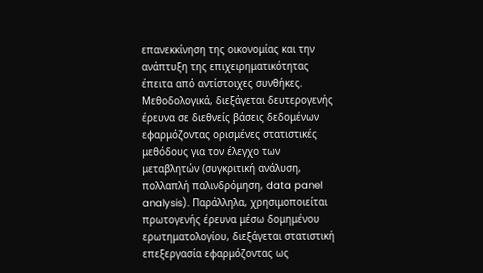επανεκκίνηση της οικονομίας και την ανάπτυξη της επιχειρηματικότητας έπειτα από αντίστοιχες συνθήκες. Μεθοδολογικά, διεξάγεται δευτερογενής έρευνα σε διεθνείς βάσεις δεδομένων εφαρμόζοντας ορισμένες στατιστικές μεθόδους για τον έλεγχο των μεταβλητών (συγκριτική ανάλυση, πολλαπλή παλινδρόμηση, data panel analysis). Παράλληλα, χρησιμοποιείται πρωτογενής έρευνα μέσω δομημένου ερωτηματολογίου, διεξάγεται στατιστική επεξεργασία εφαρμόζοντας ως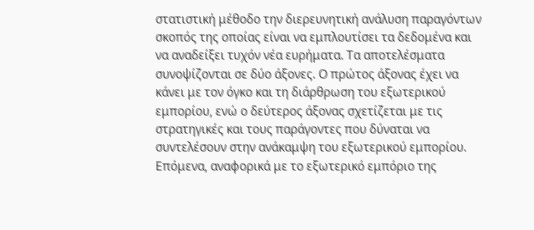στατιστική μέθοδο την διερευνητική ανάλυση παραγόντων σκοπός της οποίας είναι να εμπλουτίσει τα δεδομένα και να αναδείξει τυχόν νέα ευρήματα. Τα αποτελέσματα συνοψίζονται σε δύο άξονες. Ο πρώτος άξονας έχει να κάνει με τον όγκο και τη διάρθρωση του εξωτερικού εμπορίου, ενώ ο δεύτερος άξονας σχετίζεται με τις στρατηγικές και τους παράγοντες που δύναται να συντελέσουν στην ανάκαμψη του εξωτερικού εμπορίου. Επόμενα, αναφορικά με το εξωτερικό εμπόριο της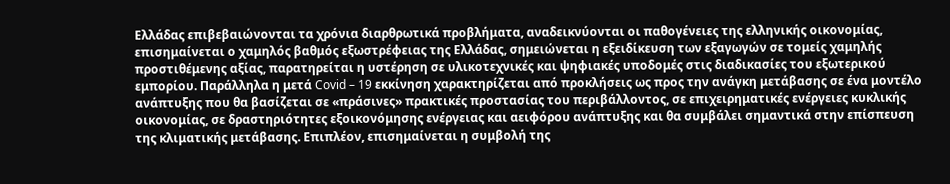Ελλάδας επιβεβαιώνονται τα χρόνια διαρθρωτικά προβλήματα, αναδεικνύονται οι παθογένειες της ελληνικής οικονομίας, επισημαίνεται ο χαμηλός βαθμός εξωστρέφειας της Ελλάδας, σημειώνεται η εξειδίκευση των εξαγωγών σε τομείς χαμηλής προστιθέμενης αξίας, παρατηρείται η υστέρηση σε υλικοτεχνικές και ψηφιακές υποδομές στις διαδικασίες του εξωτερικού εμπορίου. Παράλληλα η μετά Covid – 19 εκκίνηση χαρακτηρίζεται από προκλήσεις ως προς την ανάγκη μετάβασης σε ένα μοντέλο ανάπτυξης που θα βασίζεται σε «πράσινες» πρακτικές προστασίας του περιβάλλοντος, σε επιχειρηματικές ενέργειες κυκλικής οικονομίας, σε δραστηριότητες εξοικονόμησης ενέργειας και αειφόρου ανάπτυξης και θα συμβάλει σημαντικά στην επίσπευση της κλιματικής μετάβασης. Επιπλέον, επισημαίνεται η συμβολή της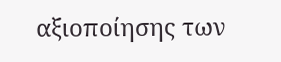αξιοποίησης των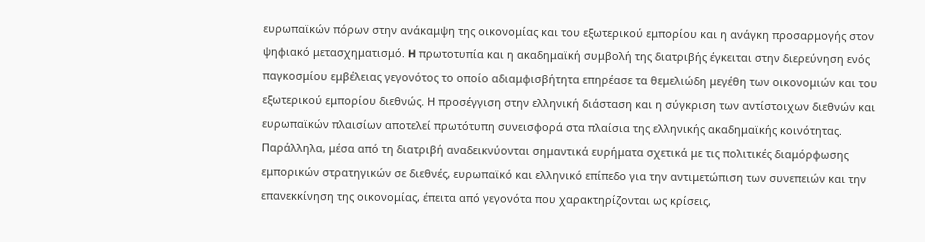ευρωπαϊκών πόρων στην ανάκαμψη της οικονομίας και του εξωτερικού εμπορίου και η ανάγκη προσαρμογής στον ψηφιακό μετασχηματισμό. H πρωτοτυπία και η ακαδημαϊκή συμβολή της διατριβής έγκειται στην διερεύνηση ενός παγκοσμίου εμβέλειας γεγονότος το οποίο αδιαμφισβήτητα επηρέασε τα θεμελιώδη μεγέθη των οικονομιών και του εξωτερικού εμπορίου διεθνώς. Η προσέγγιση στην ελληνική διάσταση και η σύγκριση των αντίστοιχων διεθνών και ευρωπαϊκών πλαισίων αποτελεί πρωτότυπη συνεισφορά στα πλαίσια της ελληνικής ακαδημαϊκής κοινότητας. Παράλληλα, μέσα από τη διατριβή αναδεικνύονται σημαντικά ευρήματα σχετικά με τις πολιτικές διαμόρφωσης εμπορικών στρατηγικών σε διεθνές, ευρωπαϊκό και ελληνικό επίπεδο για την αντιμετώπιση των συνεπειών και την επανεκκίνηση της οικονομίας, έπειτα από γεγονότα που χαρακτηρίζονται ως κρίσεις,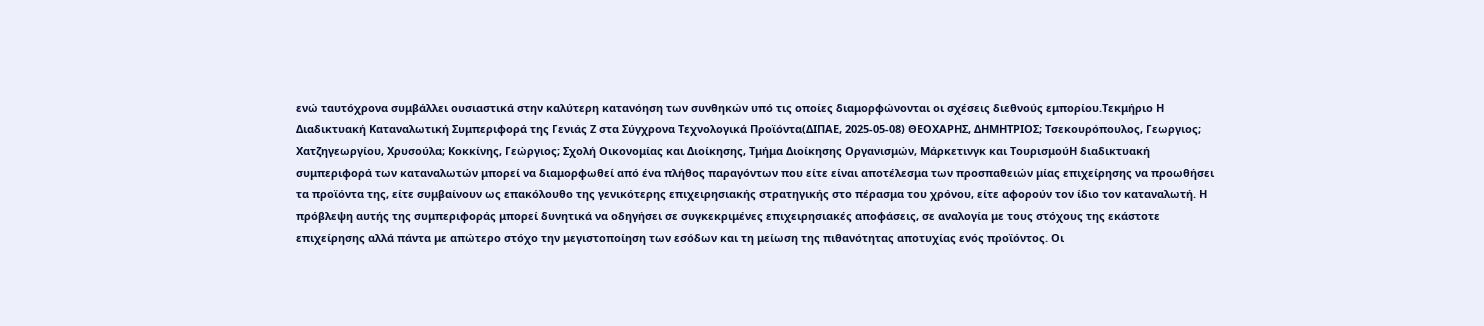ενώ ταυτόχρονα συμβάλλει ουσιαστικά στην καλύτερη κατανόηση των συνθηκών υπό τις οποίες διαμορφώνονται οι σχέσεις διεθνούς εμπορίου.Τεκμήριο Η Διαδικτυακή Καταναλωτική Συμπεριφορά της Γενιάς Ζ στα Σύγχρονα Τεχνολογικά Προϊόντα(ΔΙΠΑΕ, 2025-05-08) ΘΕΟΧΑΡΗΣ, ΔΗΜΗΤΡΙΟΣ; Τσεκουρόπουλος, Γεωργιος; Χατζηγεωργίου, Χρυσούλα; Κοκκίνης, Γεώργιος; Σχολή Οικονομίας και Διοίκησης, Τμήμα Διοίκησης Οργανισμών, Μάρκετινγκ και ΤουρισμούΗ διαδικτυακή συμπεριφορά των καταναλωτών μπορεί να διαμορφωθεί από ένα πλήθος παραγόντων που είτε είναι αποτέλεσμα των προσπαθειών μίας επιχείρησης να προωθήσει τα προϊόντα της, είτε συμβαίνουν ως επακόλουθο της γενικότερης επιχειρησιακής στρατηγικής στο πέρασμα του χρόνου, είτε αφορούν τον ίδιο τον καταναλωτή. Η πρόβλεψη αυτής της συμπεριφοράς μπορεί δυνητικά να οδηγήσει σε συγκεκριμένες επιχειρησιακές αποφάσεις, σε αναλογία με τους στόχους της εκάστοτε επιχείρησης αλλά πάντα με απώτερο στόχο την μεγιστοποίηση των εσόδων και τη μείωση της πιθανότητας αποτυχίας ενός προϊόντος. Οι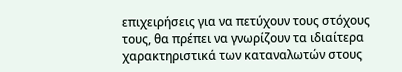επιχειρήσεις για να πετύχουν τους στόχους τους, θα πρέπει να γνωρίζουν τα ιδιαίτερα χαρακτηριστικά των καταναλωτών στους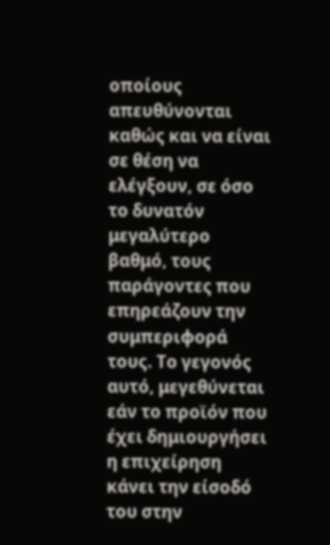οποίους απευθύνονται καθώς και να είναι σε θέση να ελέγξουν, σε όσο το δυνατόν μεγαλύτερο βαθμό, τους παράγοντες που επηρεάζουν την συμπεριφορά τους. Το γεγονός αυτό, μεγεθύνεται εάν το προϊόν που έχει δημιουργήσει η επιχείρηση κάνει την είσοδό του στην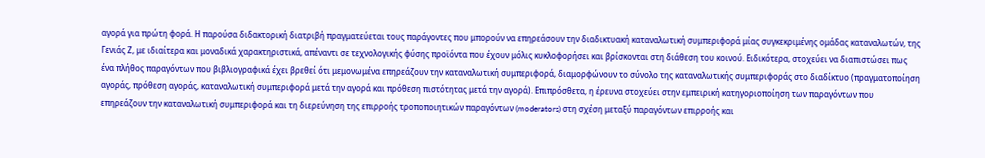αγορά για πρώτη φορά. Η παρούσα διδακτορική διατριβή πραγματεύεται τους παράγοντες που μπορούν να επηρεάσουν την διαδικτυακή καταναλωτική συμπεριφορά μίας συγκεκριμένης ομάδας καταναλωτών, της Γενιάς Ζ, με ιδιαίτερα και μοναδικά χαρακτηριστικά, απέναντι σε τεχνολογικής φύσης προϊόντα που έχουν μόλις κυκλοφορήσει και βρίσκονται στη διάθεση του κοινού. Ειδικότερα, στοχεύει να διαπιστώσει πως ένα πλήθος παραγόντων που βιβλιογραφικά έχει βρεθεί ότι μεμονωμένα επηρεάζουν την καταναλωτική συμπεριφορά, διαμορφώνουν το σύνολο της καταναλωτικής συμπεριφοράς στο διαδίκτυο (πραγματοποίηση αγοράς, πρόθεση αγοράς, καταναλωτική συμπεριφορά μετά την αγορά και πρόθεση πιστότητας μετά την αγορά). Επιπρόσθετα, η έρευνα στοχεύει στην εμπειρική κατηγοριοποίηση των παραγόντων που επηρεάζουν την καταναλωτική συμπεριφορά και τη διερεύνηση της επιρροής τροποποιητικών παραγόντων (moderators) στη σχέση μεταξύ παραγόντων επιρροής και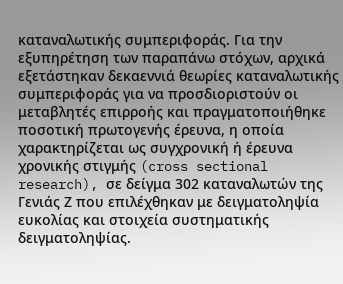καταναλωτικής συμπεριφοράς. Για την εξυπηρέτηση των παραπάνω στόχων, αρχικά εξετάστηκαν δεκαεννιά θεωρίες καταναλωτικής συμπεριφοράς για να προσδιοριστούν οι μεταβλητές επιρροής και πραγματοποιήθηκε ποσοτική πρωτογενής έρευνα, η οποία χαρακτηρίζεται ως συγχρονική ή έρευνα χρονικής στιγμής (cross sectional research), σε δείγμα 302 καταναλωτών της Γενιάς Ζ που επιλέχθηκαν με δειγματοληψία ευκολίας και στοιχεία συστηματικής δειγματοληψίας.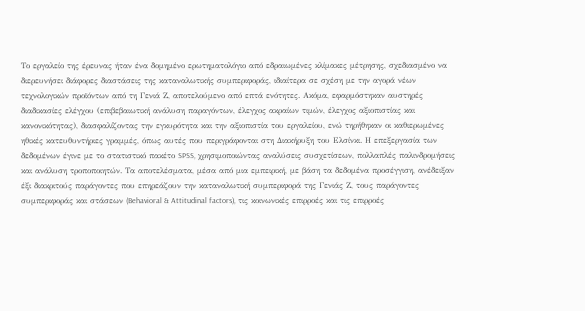Το εργαλείο της έρευνας ήταν ένα δομημένο ερωτηματολόγιο από εδραιωμένες κλίμακες μέτρησης, σχεδιασμένο να διερευνήσει διάφορες διαστάσεις της καταναλωτικής συμπεριφοράς, ιδιαίτερα σε σχέση με την αγορά νέων τεχνολογικών προϊόντων από τη Γενιά Ζ, αποτελούμενο από επτά ενότητες. Ακόμα, εφαρμόστηκαν αυστηρές διαδικασίες ελέγχου (επιβεβαιωτική ανάλυση παραγόντων, έλεγχος ακραίων τιμών, έλεγχος αξιοπιστίας και κανονικότητας), διασφαλίζοντας την εγκυρότητα και την αξιοπιστία του εργαλείου, ενώ τηρήθηκαν οι καθιερωμένες ηθικές κατευθυντήριες γραμμές, όπως αυτές που περιγράφονται στη Διακήρυξη του Ελσίνκι. Η επεξεργασία των δεδομένων έγινε με το στατιστικό πακέτο SPSS, χρησιμοποιώντας αναλύσεις συσχετίσεων, πολλαπλές παλινδρομήσεις και ανάλυση τροποποιητών. Τα αποτελέσματα, μέσα από μια εμπειρική, με βάση τα δεδομένα προσέγγιση, ανέδειξαν έξι διακριτούς παράγοντες που επηρεάζουν την καταναλωτική συμπεριφορά της Γενιάς Ζ, τους παράγοντες συμπεριφοράς και στάσεων (Behavioral & Attitudinal factors), τις κοινωνικές επιρροές και τις επιρροές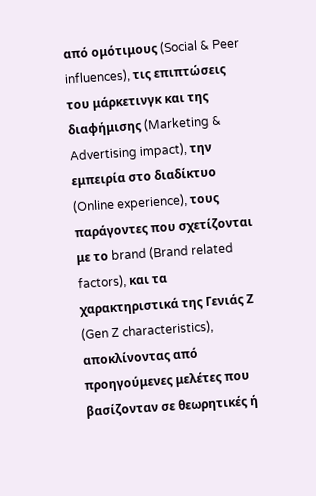από ομότιμους (Social & Peer influences), τις επιπτώσεις του μάρκετινγκ και της διαφήμισης (Marketing & Advertising impact), την εμπειρία στο διαδίκτυο (Online experience), τους παράγοντες που σχετίζονται με το brand (Brand related factors), και τα χαρακτηριστικά της Γενιάς Ζ (Gen Z characteristics), αποκλίνοντας από προηγούμενες μελέτες που βασίζονταν σε θεωρητικές ή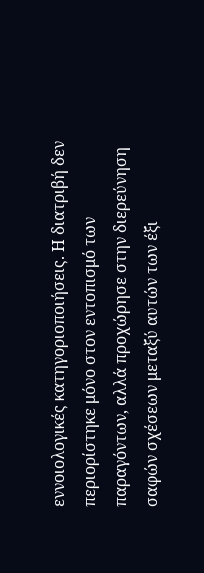εννοιολογικές κατηγοριοποιήσεις. Η διατριβή δεν περιορίστηκε μόνο στον εντοπισμό των παραγόντων, αλλά προχώρησε στην διερεύνηση σαφών σχέσεων μεταξύ αυτών των έξι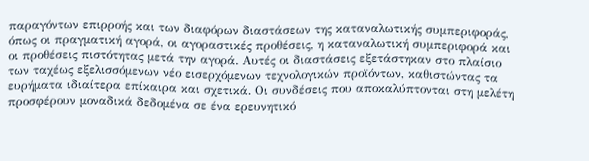παραγόντων επιρροής και των διαφόρων διαστάσεων της καταναλωτικής συμπεριφοράς, όπως οι πραγματική αγορά, οι αγοραστικές προθέσεις, η καταναλωτική συμπεριφορά και οι προθέσεις πιστότητας μετά την αγορά. Αυτές οι διαστάσεις εξετάστηκαν στο πλαίσιο των ταχέως εξελισσόμενων νέο εισερχόμενων τεχνολογικών προϊόντων, καθιστώντας τα ευρήματα ιδιαίτερα επίκαιρα και σχετικά. Οι συνδέσεις που αποκαλύπτονται στη μελέτη προσφέρουν μοναδικά δεδομένα σε ένα ερευνητικό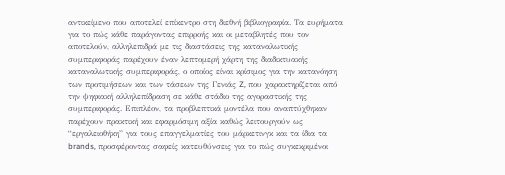αντικείμενο που αποτελεί επίκεντρο στη διεθνή βιβλιογραφία. Τα ευρήματα για το πώς κάθε παράγοντας επιρροής και οι μεταβλητές που τον αποτελούν, αλληλεπιδρά με τις διαστάσεις της καταναλωτικής συμπεριφοράς παρέχουν έναν λεπτομερή χάρτη της διαδικτυακής καταναλωτικής συμπεριφοράς, ο οποίος είναι κρίσιμος για την κατανόηση των προτιμήσεων και των τάσεων της Γενιάς Z, που χαρακτηρίζεται από την ψηφιακή αλληλεπίδραση σε κάθε στάδιο της αγοραστικής της συμπεριφοράς. Επιπλέον, τα προβλεπτικά μοντέλα που αναπτύχθηκαν παρέχουν πρακτική και εφαρμόσιμη αξία καθώς λειτουργούν ως “εργαλειοθήκη” για τους επαγγελματίες του μάρκετινγκ και τα ίδια τα brands, προσφέροντας σαφείς κατευθύνσεις για το πώς συγκεκριμένοι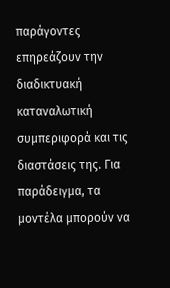παράγοντες επηρεάζουν την διαδικτυακή καταναλωτική συμπεριφορά και τις διαστάσεις της. Για παράδειγμα, τα μοντέλα μπορούν να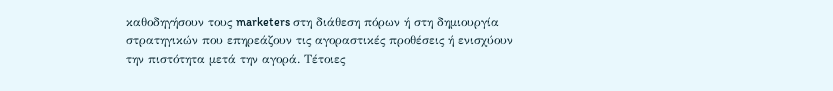καθοδηγήσουν τους marketers στη διάθεση πόρων ή στη δημιουργία στρατηγικών που επηρεάζουν τις αγοραστικές προθέσεις ή ενισχύουν την πιστότητα μετά την αγορά. Τέτοιες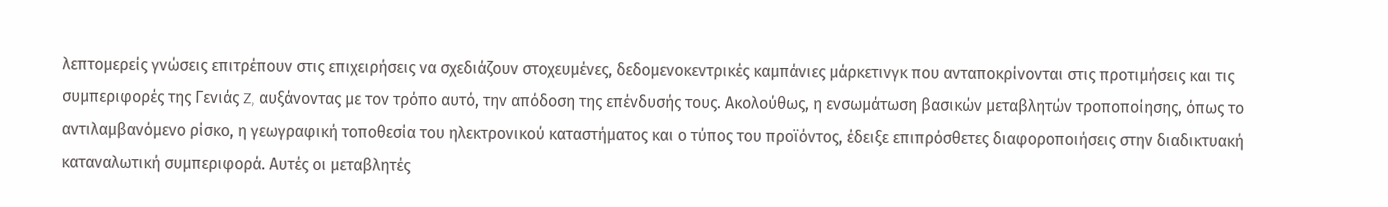λεπτομερείς γνώσεις επιτρέπουν στις επιχειρήσεις να σχεδιάζουν στοχευμένες, δεδομενοκεντρικές καμπάνιες μάρκετινγκ που ανταποκρίνονται στις προτιμήσεις και τις συμπεριφορές της Γενιάς Z, αυξάνοντας με τον τρόπο αυτό, την απόδοση της επένδυσής τους. Ακολούθως, η ενσωμάτωση βασικών μεταβλητών τροποποίησης, όπως το αντιλαμβανόμενο ρίσκο, η γεωγραφική τοποθεσία του ηλεκτρονικού καταστήματος και ο τύπος του προϊόντος, έδειξε επιπρόσθετες διαφοροποιήσεις στην διαδικτυακή καταναλωτική συμπεριφορά. Αυτές οι μεταβλητές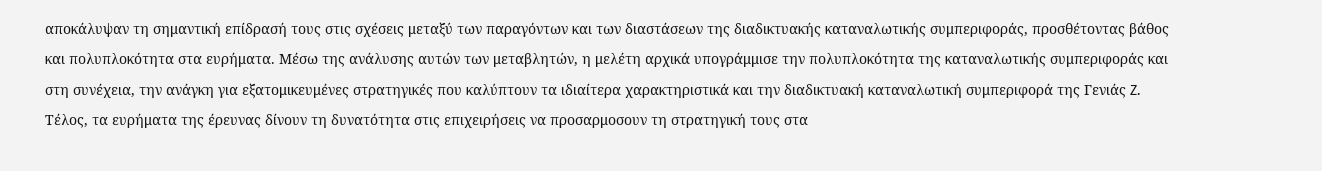αποκάλυψαν τη σημαντική επίδρασή τους στις σχέσεις μεταξύ των παραγόντων και των διαστάσεων της διαδικτυακής καταναλωτικής συμπεριφοράς, προσθέτοντας βάθος και πολυπλοκότητα στα ευρήματα. Μέσω της ανάλυσης αυτών των μεταβλητών, η μελέτη αρχικά υπογράμμισε την πολυπλοκότητα της καταναλωτικής συμπεριφοράς και στη συνέχεια, την ανάγκη για εξατομικευμένες στρατηγικές που καλύπτουν τα ιδιαίτερα χαρακτηριστικά και την διαδικτυακή καταναλωτική συμπεριφορά της Γενιάς Z. Τέλος, τα ευρήματα της έρευνας δίνουν τη δυνατότητα στις επιχειρήσεις να προσαρμοσουν τη στρατηγική τους στα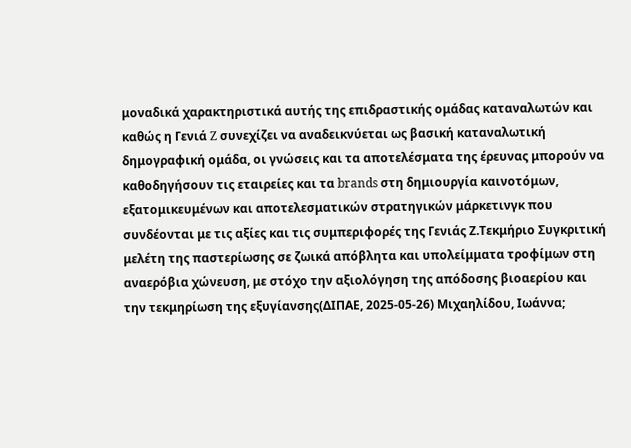μοναδικά χαρακτηριστικά αυτής της επιδραστικής ομάδας καταναλωτών και καθώς η Γενιά Z συνεχίζει να αναδεικνύεται ως βασική καταναλωτική δημογραφική ομάδα, οι γνώσεις και τα αποτελέσματα της έρευνας μπορούν να καθοδηγήσουν τις εταιρείες και τα brands στη δημιουργία καινοτόμων, εξατομικευμένων και αποτελεσματικών στρατηγικών μάρκετινγκ που συνδέονται με τις αξίες και τις συμπεριφορές της Γενιάς Ζ.Τεκμήριο Συγκριτική μελέτη της παστερίωσης σε ζωικά απόβλητα και υπολείμματα τροφίμων στη αναερόβια χώνευση, με στόχο την αξιολόγηση της απόδοσης βιοαερίου και την τεκμηρίωση της εξυγίανσης(ΔΙΠΑΕ, 2025-05-26) Μιχαηλίδου, Ιωάννα;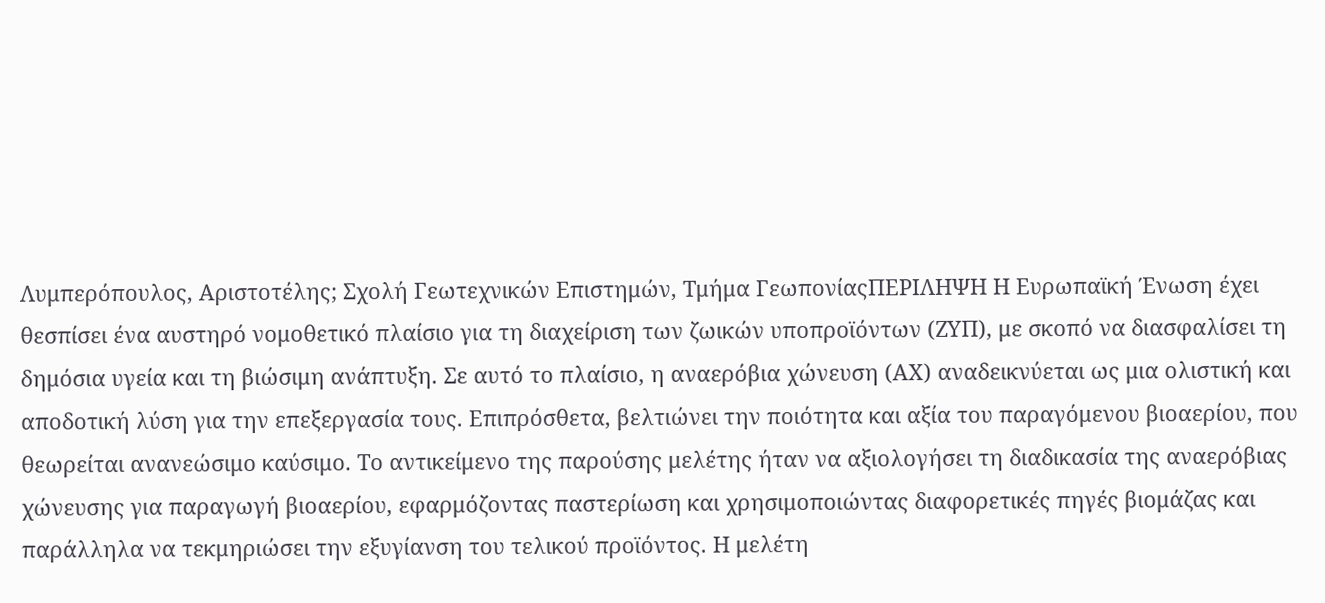Λυμπερόπουλος, Αριστοτέλης; Σχολή Γεωτεχνικών Επιστημών, Τμήμα ΓεωπονίαςΠΕΡΙΛΗΨΗ Η Ευρωπαϊκή Ένωση έχει θεσπίσει ένα αυστηρό νομοθετικό πλαίσιο για τη διαχείριση των ζωικών υποπροϊόντων (ΖΥΠ), με σκοπό να διασφαλίσει τη δημόσια υγεία και τη βιώσιμη ανάπτυξη. Σε αυτό το πλαίσιο, η αναερόβια χώνευση (ΑΧ) αναδεικνύεται ως μια ολιστική και αποδοτική λύση για την επεξεργασία τους. Επιπρόσθετα, βελτιώνει την ποιότητα και αξία του παραγόμενου βιοαερίου, που θεωρείται ανανεώσιμο καύσιμο. Το αντικείμενο της παρούσης μελέτης ήταν να αξιολογήσει τη διαδικασία της αναερόβιας χώνευσης για παραγωγή βιοαερίου, εφαρμόζοντας παστερίωση και χρησιμοποιώντας διαφορετικές πηγές βιομάζας και παράλληλα να τεκμηριώσει την εξυγίανση του τελικού προϊόντος. Η μελέτη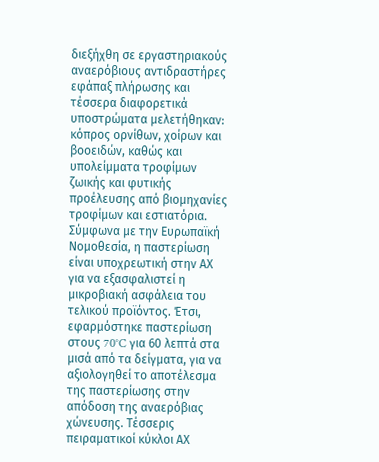διεξήχθη σε εργαστηριακούς αναερόβιους αντιδραστήρες εφάπαξ πλήρωσης και τέσσερα διαφορετικά υποστρώματα μελετήθηκαν: κόπρος ορνίθων, χοίρων και βοοειδών, καθώς και υπολείμματα τροφίμων ζωικής και φυτικής προέλευσης από βιομηχανίες τροφίμων και εστιατόρια. Σύμφωνα με την Ευρωπαϊκή Νομοθεσία, η παστερίωση είναι υποχρεωτική στην ΑΧ για να εξασφαλιστεί η μικροβιακή ασφάλεια του τελικού προϊόντος. Έτσι, εφαρμόστηκε παστερίωση στους 70°C για 60 λεπτά στα μισά από τα δείγματα, για να αξιολογηθεί το αποτέλεσμα της παστερίωσης στην απόδοση της αναερόβιας χώνευσης. Τέσσερις πειραματικοί κύκλοι ΑΧ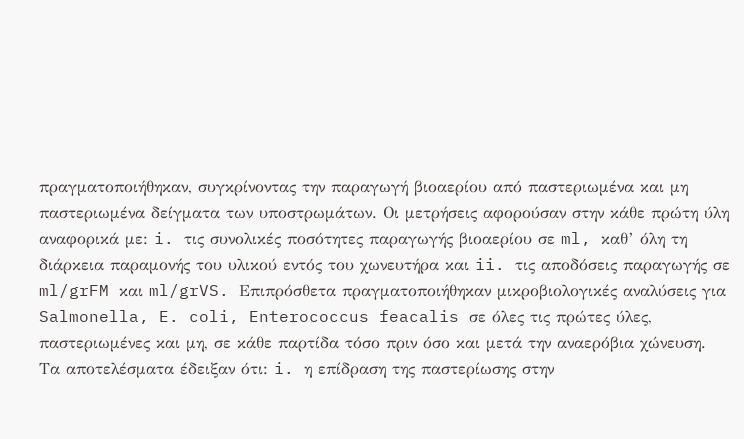πραγματοποιήθηκαν, συγκρίνοντας την παραγωγή βιοαερίου από παστεριωμένα και μη παστεριωμένα δείγματα των υποστρωμάτων. Οι μετρήσεις αφορούσαν στην κάθε πρώτη ύλη αναφορικά με: i. τις συνολικές ποσότητες παραγωγής βιοαερίου σε ml, καθ’ όλη τη διάρκεια παραμονής του υλικού εντός του χωνευτήρα και ii. τις αποδόσεις παραγωγής σε ml/grFM και ml/grVS. Επιπρόσθετα πραγματοποιήθηκαν μικροβιολογικές αναλύσεις για Salmonella, E. coli, Enterococcus feacalis σε όλες τις πρώτες ύλες, παστεριωμένες και μη, σε κάθε παρτίδα τόσο πριν όσο και μετά την αναερόβια χώνευση. Τα αποτελέσματα έδειξαν ότι: i. η επίδραση της παστερίωσης στην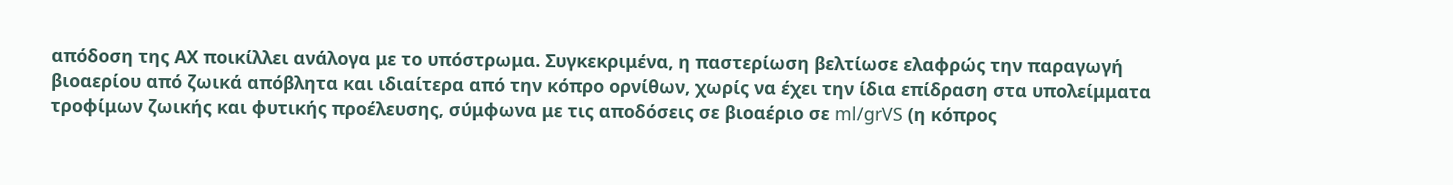απόδοση της ΑΧ ποικίλλει ανάλογα με το υπόστρωμα. Συγκεκριμένα, η παστερίωση βελτίωσε ελαφρώς την παραγωγή βιοαερίου από ζωικά απόβλητα και ιδιαίτερα από την κόπρο ορνίθων, χωρίς να έχει την ίδια επίδραση στα υπολείμματα τροφίμων ζωικής και φυτικής προέλευσης, σύμφωνα με τις αποδόσεις σε βιοαέριο σε ml/grVS (η κόπρος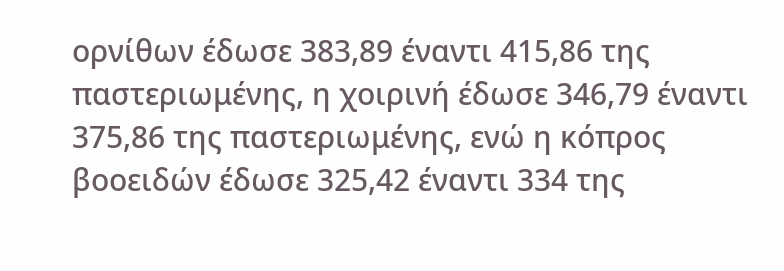ορνίθων έδωσε 383,89 έναντι 415,86 της παστεριωμένης, η χοιρινή έδωσε 346,79 έναντι 375,86 της παστεριωμένης, ενώ η κόπρος βοοειδών έδωσε 325,42 έναντι 334 της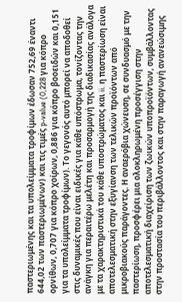παστεριωμένης και τα υπολείμματα τροφίμων έδωσαν 752,69 έναντι 644,02 των παστεριωμένων) και τις τιμές p-value (0,228 για κόπρο ορνίθων, 0,707 για κόπρο χοίρων, 0,886 για κόπρο βοοειδών και 0,151 για τα υπολείμματα τροφίμων). Το γεγονός αυτό μπορεί να αποδοθεί στις δυναμικές που είναι ειδικές για κάθε υπόστρωμα, τονίζοντας την ανάγκη για περαιτέρω μελέτη και προσαρμογή της διαδικασίας ανάλογα με τα χαρακτηριστικά του κάθε υποστρώματος και ii. η παστερίωση είναι αποτελεσματική στην εξυγίανση των τελικών προϊόντων από μικροβιακούς παράγοντες. Η αναερόβια χώνευση, σε συνδυασμό με την παστερίωση, προσφέρει μια ολοκληρωμένη προσέγγιση στην αποτελεσματική διαχείριση των ζωικών υποπροϊόντων, συμβάλλοντας στην προστασία του περιβάλλοντος και στην παραγωγή ανανεώσιμης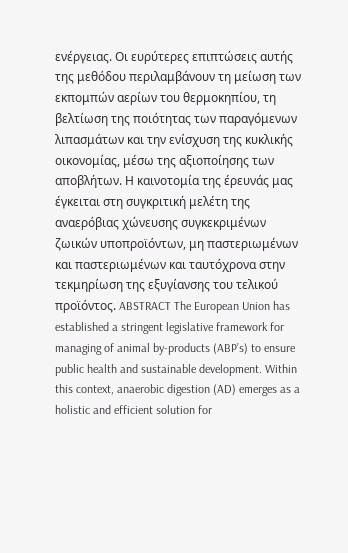ενέργειας. Οι ευρύτερες επιπτώσεις αυτής της μεθόδου περιλαμβάνουν τη μείωση των εκπομπών αερίων του θερμοκηπίου, τη βελτίωση της ποιότητας των παραγόμενων λιπασμάτων και την ενίσχυση της κυκλικής οικονομίας, μέσω της αξιοποίησης των αποβλήτων. Η καινοτομία της έρευνάς μας έγκειται στη συγκριτική μελέτη της αναερόβιας χώνευσης συγκεκριμένων ζωικών υποπροϊόντων, μη παστεριωμένων και παστεριωμένων και ταυτόχρονα στην τεκμηρίωση της εξυγίανσης του τελικού προϊόντος. ABSTRACT The European Union has established a stringent legislative framework for managing of animal by-products (ABP’s) to ensure public health and sustainable development. Within this context, anaerobic digestion (AD) emerges as a holistic and efficient solution for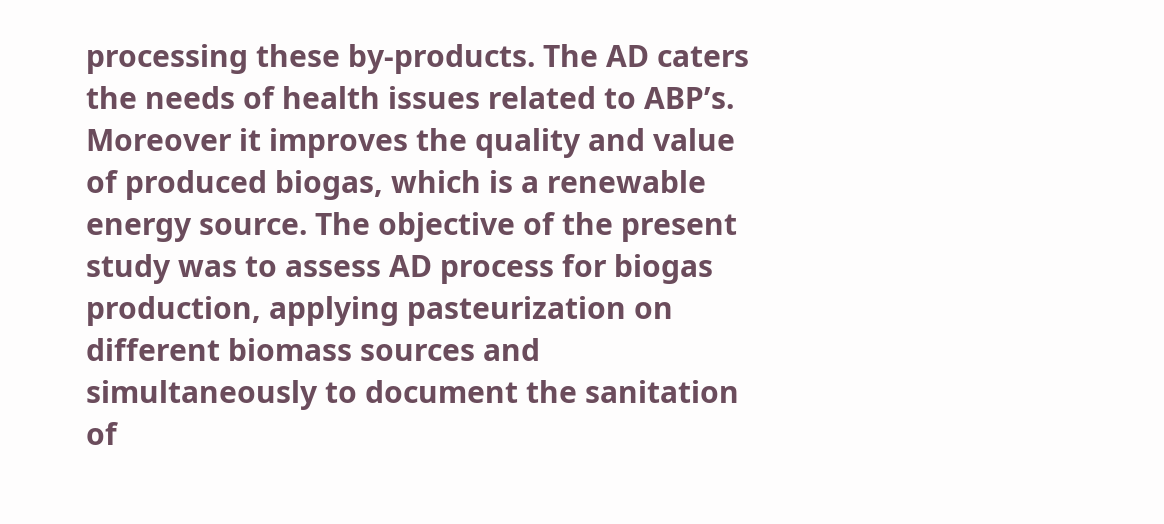processing these by-products. The AD caters the needs of health issues related to ABP’s. Moreover it improves the quality and value of produced biogas, which is a renewable energy source. The objective of the present study was to assess AD process for biogas production, applying pasteurization on different biomass sources and simultaneously to document the sanitation of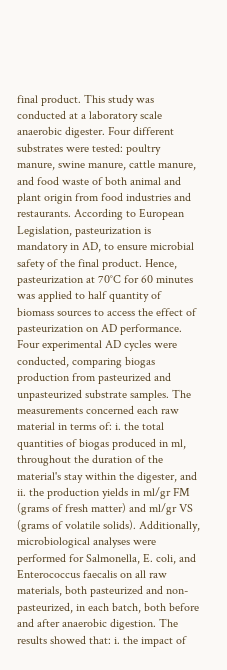final product. This study was conducted at a laboratory scale anaerobic digester. Four different substrates were tested: poultry manure, swine manure, cattle manure, and food waste of both animal and plant origin from food industries and restaurants. According to European Legislation, pasteurization is mandatory in AD, to ensure microbial safety of the final product. Hence, pasteurization at 70°C for 60 minutes was applied to half quantity of biomass sources to access the effect of pasteurization on AD performance. Four experimental AD cycles were conducted, comparing biogas production from pasteurized and unpasteurized substrate samples. The measurements concerned each raw material in terms of: i. the total quantities of biogas produced in ml, throughout the duration of the material's stay within the digester, and ii. the production yields in ml/gr FM (grams of fresh matter) and ml/gr VS (grams of volatile solids). Additionally, microbiological analyses were performed for Salmonella, E. coli, and Enterococcus faecalis on all raw materials, both pasteurized and non-pasteurized, in each batch, both before and after anaerobic digestion. The results showed that: i. the impact of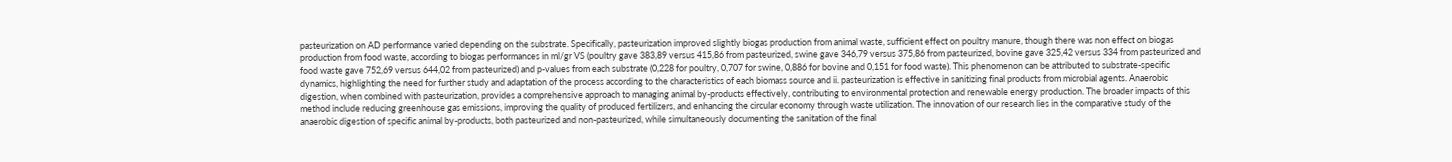pasteurization on AD performance varied depending on the substrate. Specifically, pasteurization improved slightly biogas production from animal waste, sufficient effect on poultry manure, though there was non effect on biogas production from food waste, according to biogas performances in ml/gr VS (poultry gave 383,89 versus 415,86 from pasteurized, swine gave 346,79 versus 375,86 from pasteurized, bovine gave 325,42 versus 334 from pasteurized and food waste gave 752,69 versus 644,02 from pasteurized) and p-values from each substrate (0,228 for poultry, 0,707 for swine, 0,886 for bovine and 0,151 for food waste). This phenomenon can be attributed to substrate-specific dynamics, highlighting the need for further study and adaptation of the process according to the characteristics of each biomass source and ii. pasteurization is effective in sanitizing final products from microbial agents. Anaerobic digestion, when combined with pasteurization, provides a comprehensive approach to managing animal by-products effectively, contributing to environmental protection and renewable energy production. The broader impacts of this method include reducing greenhouse gas emissions, improving the quality of produced fertilizers, and enhancing the circular economy through waste utilization. The innovation of our research lies in the comparative study of the anaerobic digestion of specific animal by-products, both pasteurized and non-pasteurized, while simultaneously documenting the sanitation of the final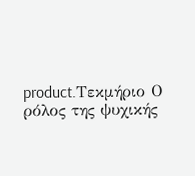product.Τεκμήριο Ο ρόλος της ψυχικής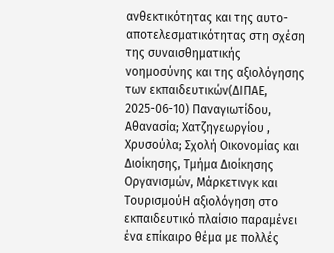ανθεκτικότητας και της αυτο-αποτελεσματικότητας στη σχέση της συναισθηματικής νοημοσύνης και της αξιολόγησης των εκπαιδευτικών(ΔΙΠΑΕ, 2025-06-10) Παναγιωτίδου, Αθανασία; Χατζηγεωργίου , Χρυσούλα; Σχολή Οικονομίας και Διοίκησης, Τμήμα Διοίκησης Οργανισμών, Μάρκετινγκ και ΤουρισμούΗ αξιολόγηση στο εκπαιδευτικό πλαίσιο παραμένει ένα επίκαιρο θέμα με πολλές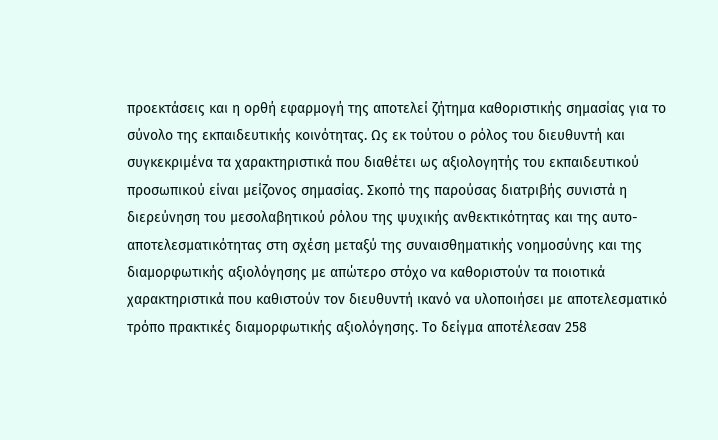προεκτάσεις και η ορθή εφαρμογή της αποτελεί ζήτημα καθοριστικής σημασίας για το σύνολο της εκπαιδευτικής κοινότητας. Ως εκ τούτου ο ρόλος του διευθυντή και συγκεκριμένα τα χαρακτηριστικά που διαθέτει ως αξιολογητής του εκπαιδευτικού προσωπικού είναι μείζονος σημασίας. Σκοπό της παρούσας διατριβής συνιστά η διερεύνηση του μεσολαβητικού ρόλου της ψυχικής ανθεκτικότητας και της αυτο-αποτελεσματικότητας στη σχέση μεταξύ της συναισθηματικής νοημοσύνης και της διαμορφωτικής αξιολόγησης με απώτερο στόχο να καθοριστούν τα ποιοτικά χαρακτηριστικά που καθιστούν τον διευθυντή ικανό να υλοποιήσει με αποτελεσματικό τρόπο πρακτικές διαμορφωτικής αξιολόγησης. Το δείγμα αποτέλεσαν 258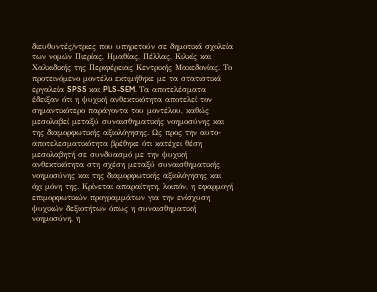διευθυντές/ντριες που υπηρετούν σε δημοτικά σχολεία των νομών Πιερίας, Ημαθίας, Πέλλας, Κιλκίς και Χαλκιδικής της Περιφέρειας Κεντρικής Μακεδονίας. Το προτεινόμενο μοντέλο εκτιμήθηκε με τα στατιστικά εργαλεία SPSS και PLS-SEM. Τα αποτελέσματα έδειξαν ότι η ψυχική ανθεκτικότητα αποτελεί τον σημαντικότερο παράγοντα του μοντέλου, καθώς μεσολαβεί μεταξύ συναισθηματικής νοημοσύνης και της διαμορφωτικής αξιολόγησης. Ως προς την αυτο-αποτελεσματικότητα βρέθηκε ότι κατέχει θέση μεσολαβητή σε συνδυασμό με την ψυχική ανθεκτικότητα στη σχέση μεταξύ συναισθηματικής νοημοσύνης και της διαμορφωτικής αξιολόγησης και όχι μόνη της. Κρίνεται απαραίτητη, λοιπόν, η εφαρμογή επιμορφωτικών προγραμμάτων για την ενίσχυση ψυχικών δεξιοτήτων όπως η συναισθηματική νοημοσύνη, η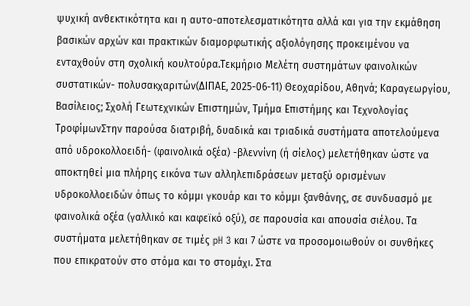ψυχική ανθεκτικότητα και η αυτο-αποτελεσματικότητα αλλά και για την εκμάθηση βασικών αρχών και πρακτικών διαμορφωτικής αξιολόγησης προκειμένου να ενταχθούν στη σχολική κουλτούρα.Τεκμήριο Μελέτη συστημάτων φαινολικών συστατικών- πολυσακχαριτών(ΔΙΠΑΕ, 2025-06-11) Θεοχαρίδου, Αθηνά; Καραγεωργίου, Βασίλειος; Σχολή Γεωτεχνικών Επιστημών, Τμήμα Επιστήμης και Τεχνολογίας ΤροφίμωνΣτην παρούσα διατριβή, δυαδικά και τριαδικά συστήματα αποτελούμενα από υδροκολλοειδή- (φαινολικά οξέα) -βλεννίνη (ή σίελος) μελετήθηκαν ώστε να αποκτηθεί μια πλήρης εικόνα των αλληλεπιδράσεων μεταξύ ορισμένων υδροκολλοειδών όπως το κόμμι γκουάρ και το κόμμι ξανθάνης, σε συνδυασμό με φαινολικά οξέα (γαλλικό και καφεϊκό οξύ), σε παρουσία και απουσία σιέλου. Τα συστήματα μελετήθηκαν σε τιμές pH 3 και 7 ώστε να προσομοιωθούν οι συνθήκες που επικρατούν στο στόμα και το στομάχι. Στα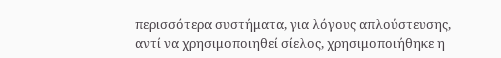περισσότερα συστήματα, για λόγους απλούστευσης, αντί να χρησιμοποιηθεί σίελος, χρησιμοποιήθηκε η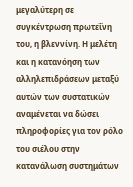μεγαλύτερη σε συγκέντρωση πρωτεΐνη του, η βλεννίνη. Η μελέτη και η κατανόηση των αλληλεπιδράσεων μεταξύ αυτών των συστατικών αναμένεται να δώσει πληροφορίες για τον ρόλο του σιέλου στην κατανάλωση συστημάτων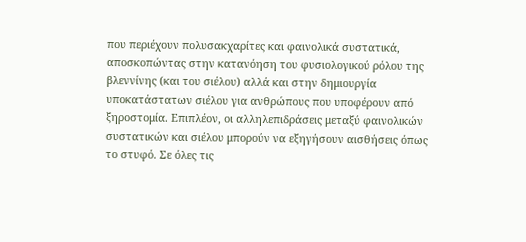που περιέχουν πολυσακχαρίτες και φαινολικά συστατικά, αποσκοπώντας στην κατανόηση του φυσιολογικού ρόλου της βλεννίνης (και του σιέλου) αλλά και στην δημιουργία υποκατάστατων σιέλου για ανθρώπους που υποφέρουν από ξηροστομία. Επιπλέον, οι αλληλεπιδράσεις μεταξύ φαινολικών συστατικών και σιέλου μπορούν να εξηγήσουν αισθήσεις όπως το στυφό. Σε όλες τις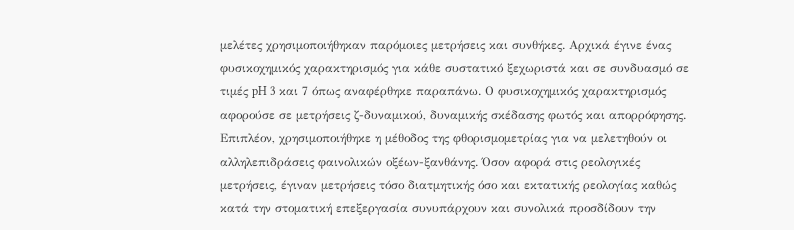μελέτες χρησιμοποιήθηκαν παρόμοιες μετρήσεις και συνθήκες. Αρχικά έγινε ένας φυσικοχημικός χαρακτηρισμός για κάθε συστατικό ξεχωριστά και σε συνδυασμό σε τιμές pH 3 και 7 όπως αναφέρθηκε παραπάνω. Ο φυσικοχημικός χαρακτηρισμός αφορούσε σε μετρήσεις ζ-δυναμικού, δυναμικής σκέδασης φωτός και απορρόφησης. Επιπλέον, χρησιμοποιήθηκε η μέθοδος της φθορισμομετρίας για να μελετηθούν οι αλληλεπιδράσεις φαινολικών οξέων-ξανθάνης. Όσον αφορά στις ρεολογικές μετρήσεις, έγιναν μετρήσεις τόσο διατμητικής όσο και εκτατικής ρεολογίας καθώς κατά την στοματική επεξεργασία συνυπάρχουν και συνολικά προσδίδουν την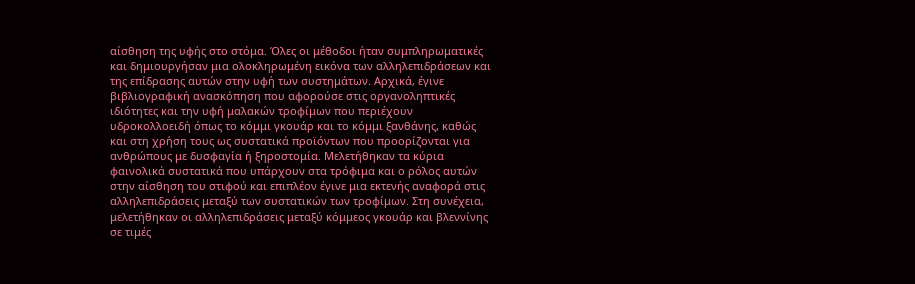αίσθηση της υφής στο στόμα. Όλες οι μέθοδοι ήταν συμπληρωματικές και δημιουργήσαν μια ολοκληρωμένη εικόνα των αλληλεπιδράσεων και της επίδρασης αυτών στην υφή των συστημάτων. Αρχικά, έγινε βιβλιογραφική ανασκόπηση που αφορούσε στις οργανοληπτικές ιδιότητες και την υφή μαλακών τροφίμων που περιέχουν υδροκολλοειδή όπως το κόμμι γκουάρ και το κόμμι ξανθάνης, καθώς και στη χρήση τους ως συστατικά προϊόντων που προορίζονται για ανθρώπους με δυσφαγία ή ξηροστομία. Μελετήθηκαν τα κύρια φαινολικά συστατικά που υπάρχουν στα τρόφιμα και ο ρόλος αυτών στην αίσθηση του στιφού και επιπλέον έγινε μια εκτενής αναφορά στις αλληλεπιδράσεις μεταξύ των συστατικών των τροφίμων. Στη συνέχεια, μελετήθηκαν οι αλληλεπιδράσεις μεταξύ κόμμεος γκουάρ και βλεννίνης σε τιμές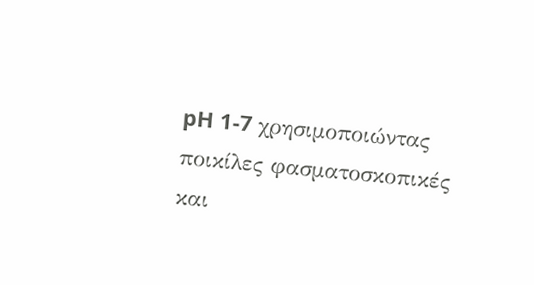pH 1-7 χρησιμοποιώντας ποικίλες φασματοσκοπικές και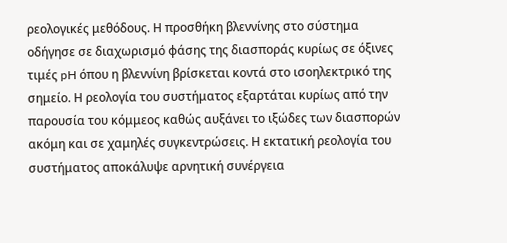ρεολογικές μεθόδους. Η προσθήκη βλεννίνης στο σύστημα οδήγησε σε διαχωρισμό φάσης της διασποράς κυρίως σε όξινες τιμές pH όπου η βλεννίνη βρίσκεται κοντά στο ισοηλεκτρικό της σημείο. Η ρεολογία του συστήματος εξαρτάται κυρίως από την παρουσία του κόμμεος καθώς αυξάνει το ιξώδες των διασπορών ακόμη και σε χαμηλές συγκεντρώσεις. Η εκτατική ρεολογία του συστήματος αποκάλυψε αρνητική συνέργεια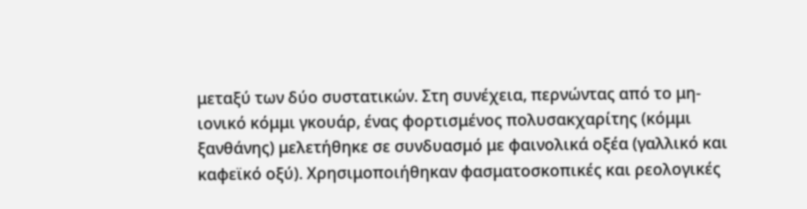μεταξύ των δύο συστατικών. Στη συνέχεια, περνώντας από το μη-ιονικό κόμμι γκουάρ, ένας φορτισμένος πολυσακχαρίτης (κόμμι ξανθάνης) μελετήθηκε σε συνδυασμό με φαινολικά οξέα (γαλλικό και καφεϊκό οξύ). Χρησιμοποιήθηκαν φασματοσκοπικές και ρεολογικές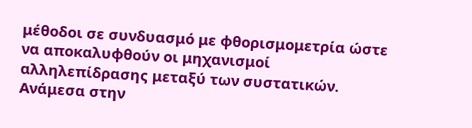μέθοδοι σε συνδυασμό με φθορισμομετρία ώστε να αποκαλυφθούν οι μηχανισμοί αλληλεπίδρασης μεταξύ των συστατικών. Ανάμεσα στην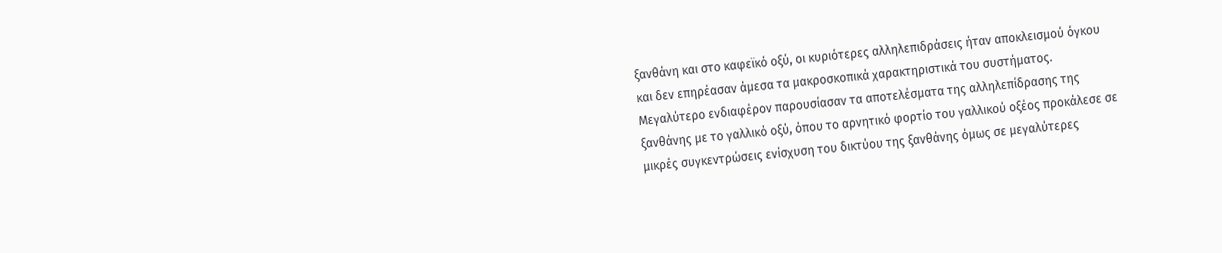ξανθάνη και στο καφεϊκό οξύ, οι κυριότερες αλληλεπιδράσεις ήταν αποκλεισμού όγκου και δεν επηρέασαν άμεσα τα μακροσκοπικά χαρακτηριστικά του συστήματος. Μεγαλύτερο ενδιαφέρον παρουσίασαν τα αποτελέσματα της αλληλεπίδρασης της ξανθάνης με το γαλλικό οξύ, όπου το αρνητικό φορτίο του γαλλικού οξέος προκάλεσε σε μικρές συγκεντρώσεις ενίσχυση του δικτύου της ξανθάνης όμως σε μεγαλύτερες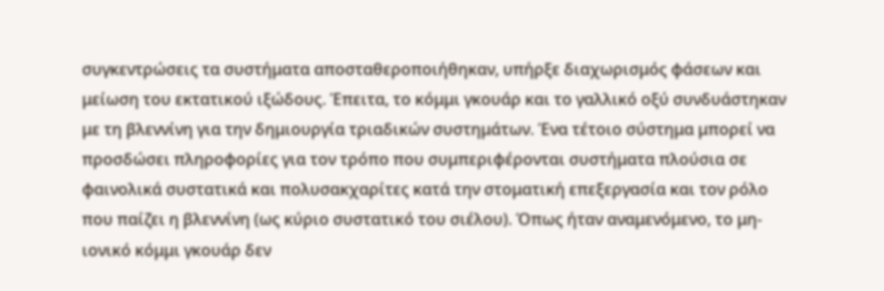συγκεντρώσεις τα συστήματα αποσταθεροποιήθηκαν, υπήρξε διαχωρισμός φάσεων και μείωση του εκτατικού ιξώδους. Έπειτα, το κόμμι γκουάρ και το γαλλικό οξύ συνδυάστηκαν με τη βλεννίνη για την δημιουργία τριαδικών συστημάτων. Ένα τέτοιο σύστημα μπορεί να προσδώσει πληροφορίες για τον τρόπο που συμπεριφέρονται συστήματα πλούσια σε φαινολικά συστατικά και πολυσακχαρίτες κατά την στοματική επεξεργασία και τον ρόλο που παίζει η βλεννίνη (ως κύριο συστατικό του σιέλου). Όπως ήταν αναμενόμενο, το μη-ιονικό κόμμι γκουάρ δεν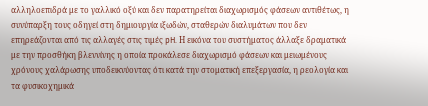αλληλοεπιδρά με το γαλλικό οξύ και δεν παρατηρείται διαχωρισμός φάσεων αντιθέτως, η συνύπαρξη τους οδηγεί στη δημιουργία ιξωδών, σταθερών διαλυμάτων που δεν επηρεάζονται από τις αλλαγές στις τιμές pH. Η εικόνα του συστήματος άλλαξε δραματικά με την προσθήκη βλεννίνης η οποία προκάλεσε διαχωρισμό φάσεων και μειωμένους χρόνους χαλάρωσης υποδεικνύοντας ότι κατά την στοματική επεξεργασία, η ρεολογία και τα φυσικοχημικά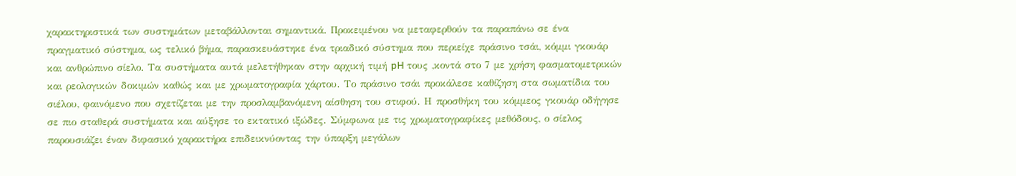χαρακτηριστικά των συστημάτων μεταβάλλονται σημαντικά. Προκειμένου να μεταφερθούν τα παραπάνω σε ένα πραγματικό σύστημα, ως τελικό βήμα, παρασκευάστηκε ένα τριαδικό σύστημα που περιείχε πράσινο τσάι, κόμμι γκουάρ και ανθρώπινο σίελο. Τα συστήματα αυτά μελετήθηκαν στην αρχική τιμή pH τους ,κοντά στο 7 με χρήση φασματομετρικών και ρεολογικών δοκιμών καθώς και με χρωματογραφία χάρτου. Το πράσινο τσάι προκάλεσε καθίζηση στα σωματίδια του σιέλου, φαινόμενο που σχετίζεται με την προσλαμβανόμενη αίσθηση του στιφού. Η προσθήκη του κόμμεος γκουάρ οδήγησε σε πιο σταθερά συστήματα και αύξησε το εκτατικό ιξώδες. Σύμφωνα με τις χρωματογραφίκες μεθόδους, ο σίελος παρουσιάζει έναν διφασικό χαρακτήρα επιδεικνύοντας την ύπαρξη μεγάλων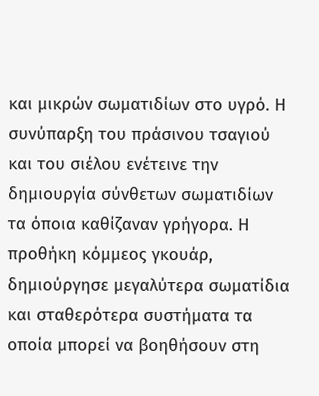και μικρών σωματιδίων στο υγρό. Η συνύπαρξη του πράσινου τσαγιού και του σιέλου ενέτεινε την δημιουργία σύνθετων σωματιδίων τα όποια καθίζαναν γρήγορα. Η προθήκη κόμμεος γκουάρ, δημιούργησε μεγαλύτερα σωματίδια και σταθερότερα συστήματα τα οποία μπορεί να βοηθήσουν στη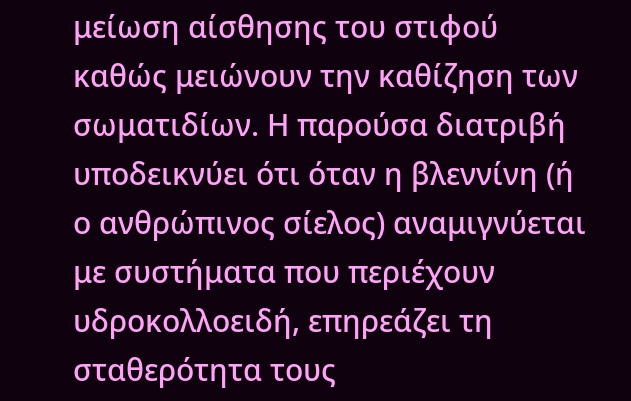μείωση αίσθησης του στιφού καθώς μειώνουν την καθίζηση των σωματιδίων. Η παρούσα διατριβή υποδεικνύει ότι όταν η βλεννίνη (ή ο ανθρώπινος σίελος) αναμιγνύεται με συστήματα που περιέχουν υδροκολλοειδή, επηρεάζει τη σταθερότητα τους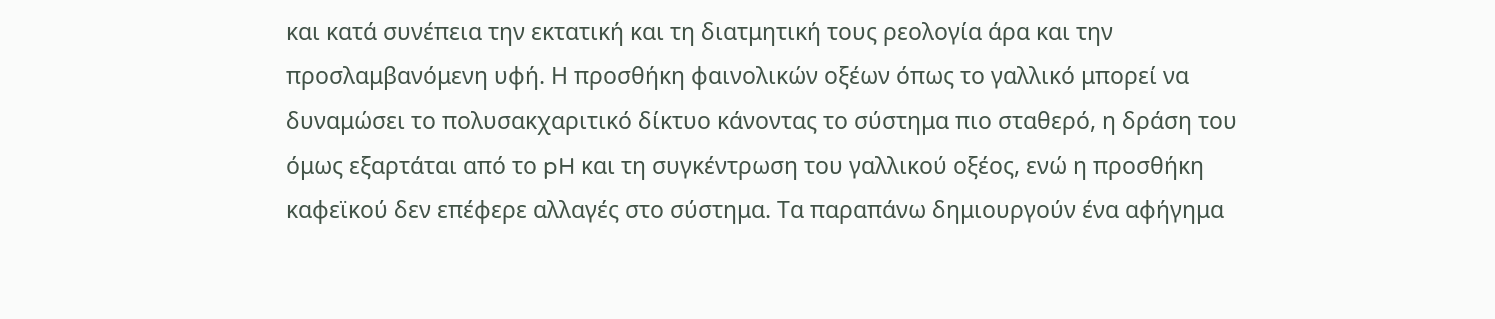και κατά συνέπεια την εκτατική και τη διατμητική τους ρεολογία άρα και την προσλαμβανόμενη υφή. Η προσθήκη φαινολικών οξέων όπως το γαλλικό μπορεί να δυναμώσει το πολυσακχαριτικό δίκτυο κάνοντας το σύστημα πιο σταθερό, η δράση του όμως εξαρτάται από το pH και τη συγκέντρωση του γαλλικού οξέος, ενώ η προσθήκη καφεϊκού δεν επέφερε αλλαγές στο σύστημα. Τα παραπάνω δημιουργούν ένα αφήγημα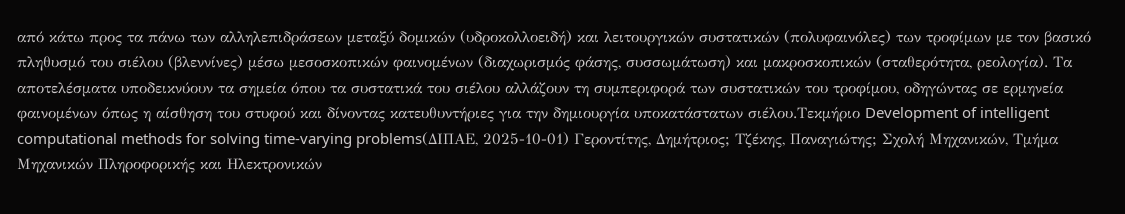από κάτω προς τα πάνω των αλληλεπιδράσεων μεταξύ δομικών (υδροκολλοειδή) και λειτουργικών συστατικών (πολυφαινόλες) των τροφίμων με τον βασικό πληθυσμό του σιέλου (βλεννίνες) μέσω μεσοσκοπικών φαινομένων (διαχωρισμός φάσης, συσσωμάτωση) και μακροσκοπικών (σταθερότητα, ρεολογία). Τα αποτελέσματα υποδεικνύουν τα σημεία όπου τα συστατικά του σιέλου αλλάζουν τη συμπεριφορά των συστατικών του τροφίμου, οδηγώντας σε ερμηνεία φαινομένων όπως η αίσθηση του στυφού και δίνοντας κατευθυντήριες για την δημιουργία υποκατάστατων σιέλου.Τεκμήριο Development of intelligent computational methods for solving time-varying problems(ΔΙΠΑΕ, 2025-10-01) Γεροντίτης, Δημήτριος; Τζέκης, Παναγιώτης; Σχολή Μηχανικών, Τμήμα Μηχανικών Πληροφορικής και Ηλεκτρονικών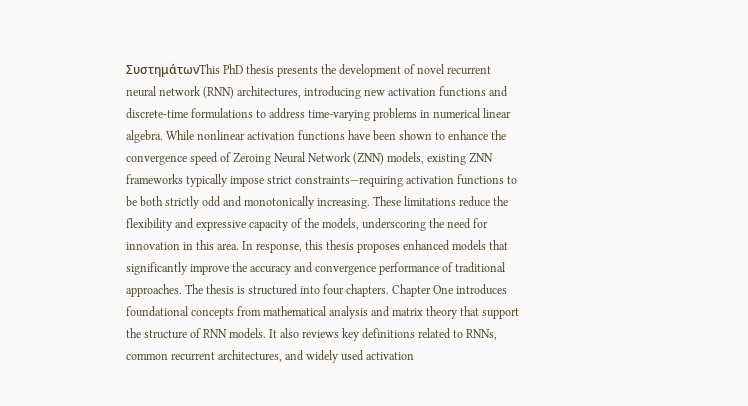ΣυστημάτωνThis PhD thesis presents the development of novel recurrent neural network (RNN) architectures, introducing new activation functions and discrete-time formulations to address time-varying problems in numerical linear algebra. While nonlinear activation functions have been shown to enhance the convergence speed of Zeroing Neural Network (ZNN) models, existing ZNN frameworks typically impose strict constraints—requiring activation functions to be both strictly odd and monotonically increasing. These limitations reduce the flexibility and expressive capacity of the models, underscoring the need for innovation in this area. In response, this thesis proposes enhanced models that significantly improve the accuracy and convergence performance of traditional approaches. The thesis is structured into four chapters. Chapter One introduces foundational concepts from mathematical analysis and matrix theory that support the structure of RNN models. It also reviews key definitions related to RNNs, common recurrent architectures, and widely used activation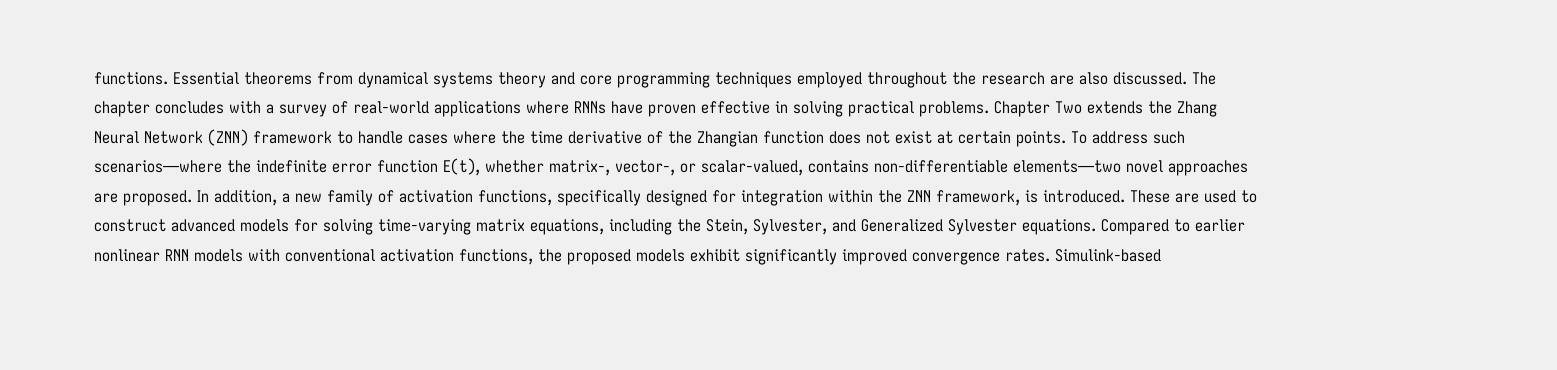functions. Essential theorems from dynamical systems theory and core programming techniques employed throughout the research are also discussed. The chapter concludes with a survey of real-world applications where RNNs have proven effective in solving practical problems. Chapter Two extends the Zhang Neural Network (ZNN) framework to handle cases where the time derivative of the Zhangian function does not exist at certain points. To address such scenarios—where the indefinite error function E(t), whether matrix-, vector-, or scalar-valued, contains non-differentiable elements—two novel approaches are proposed. In addition, a new family of activation functions, specifically designed for integration within the ZNN framework, is introduced. These are used to construct advanced models for solving time-varying matrix equations, including the Stein, Sylvester, and Generalized Sylvester equations. Compared to earlier nonlinear RNN models with conventional activation functions, the proposed models exhibit significantly improved convergence rates. Simulink-based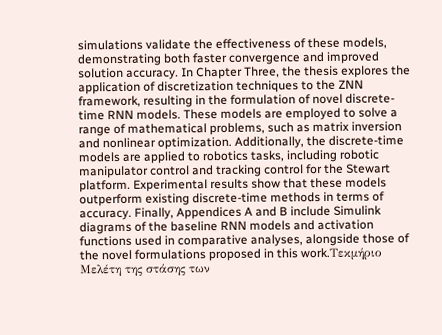simulations validate the effectiveness of these models, demonstrating both faster convergence and improved solution accuracy. In Chapter Three, the thesis explores the application of discretization techniques to the ZNN framework, resulting in the formulation of novel discrete-time RNN models. These models are employed to solve a range of mathematical problems, such as matrix inversion and nonlinear optimization. Additionally, the discrete-time models are applied to robotics tasks, including robotic manipulator control and tracking control for the Stewart platform. Experimental results show that these models outperform existing discrete-time methods in terms of accuracy. Finally, Appendices A and B include Simulink diagrams of the baseline RNN models and activation functions used in comparative analyses, alongside those of the novel formulations proposed in this work.Τεκμήριο Μελέτη της στάσης των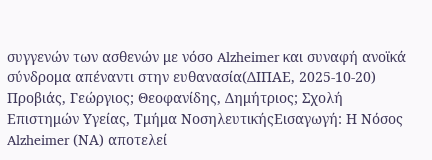συγγενών των ασθενών με νόσο Alzheimer και συναφή ανοϊκά σύνδρομα απέναντι στην ευθανασία(ΔΙΠΑΕ, 2025-10-20) Προβιάς, Γεώργιος; Θεοφανίδης, Δημήτριος; Σχολή Επιστημών Υγείας, Τμήμα ΝοσηλευτικήςΕισαγωγή: Η Νόσος Alzheimer (ΝΑ) αποτελεί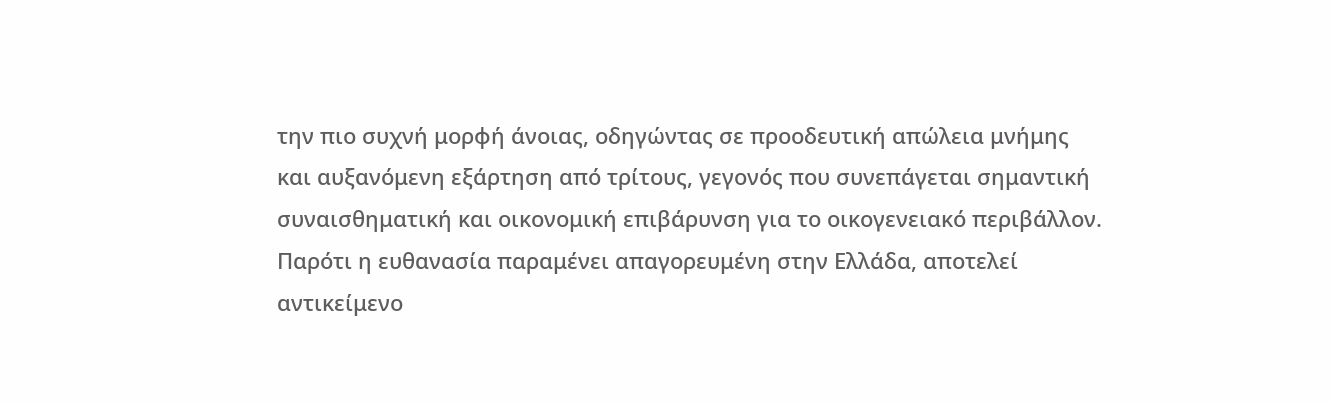την πιο συχνή μορφή άνοιας, οδηγώντας σε προοδευτική απώλεια μνήμης και αυξανόμενη εξάρτηση από τρίτους, γεγονός που συνεπάγεται σημαντική συναισθηματική και οικονομική επιβάρυνση για το οικογενειακό περιβάλλον. Παρότι η ευθανασία παραμένει απαγορευμένη στην Ελλάδα, αποτελεί αντικείμενο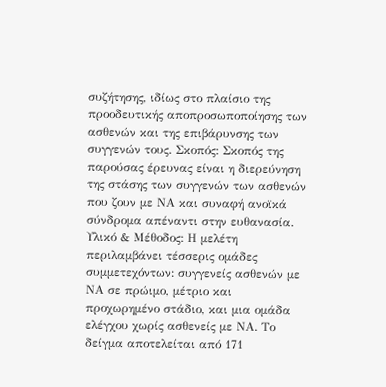συζήτησης, ιδίως στο πλαίσιο της προοδευτικής αποπροσωποποίησης των ασθενών και της επιβάρυνσης των συγγενών τους. Σκοπός: Σκοπός της παρούσας έρευνας είναι η διερεύνηση της στάσης των συγγενών των ασθενών που ζουν με ΝΑ και συναφή ανοϊκά σύνδρομα απέναντι στην ευθανασία. Υλικό & Μέθοδος: Η μελέτη περιλαμβάνει τέσσερις ομάδες συμμετεχόντων: συγγενείς ασθενών με ΝΑ σε πρώιμο, μέτριο και προχωρημένο στάδιο, και μια ομάδα ελέγχου χωρίς ασθενείς με ΝΑ. Το δείγμα αποτελείται από 171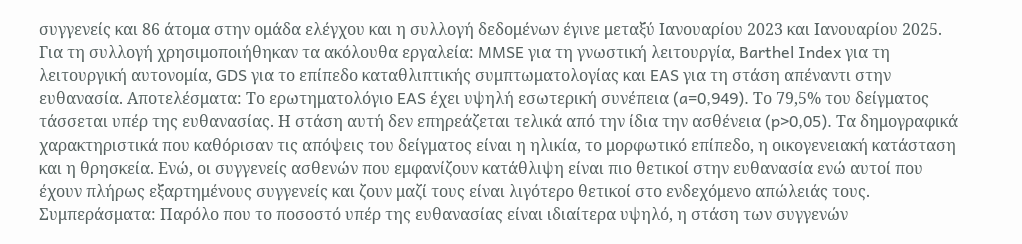συγγενείς και 86 άτομα στην ομάδα ελέγχου και η συλλογή δεδομένων έγινε μεταξύ Ιανουαρίου 2023 και Ιανουαρίου 2025. Για τη συλλογή χρησιμοποιήθηκαν τα ακόλουθα εργαλεία: MMSE για τη γνωστική λειτουργία, Barthel Index για τη λειτουργική αυτονομία, GDS για το επίπεδο καταθλιπτικής συμπτωματολογίας και EAS για τη στάση απέναντι στην ευθανασία. Αποτελέσματα: Το ερωτηματολόγιο EAS έχει υψηλή εσωτερική συνέπεια (a=0,949). Το 79,5% του δείγματος τάσσεται υπέρ της ευθανασίας. Η στάση αυτή δεν επηρεάζεται τελικά από την ίδια την ασθένεια (p>0,05). Τα δημογραφικά χαρακτηριστικά που καθόρισαν τις απόψεις του δείγματος είναι η ηλικία, το μορφωτικό επίπεδο, η οικογενειακή κατάσταση και η θρησκεία. Ενώ, οι συγγενείς ασθενών που εμφανίζουν κατάθλιψη είναι πιο θετικοί στην ευθανασία ενώ αυτοί που έχουν πλήρως εξαρτημένους συγγενείς και ζουν μαζί τους είναι λιγότερο θετικοί στο ενδεχόμενο απώλειάς τους. Συμπεράσματα: Παρόλο που το ποσοστό υπέρ της ευθανασίας είναι ιδιαίτερα υψηλό, η στάση των συγγενών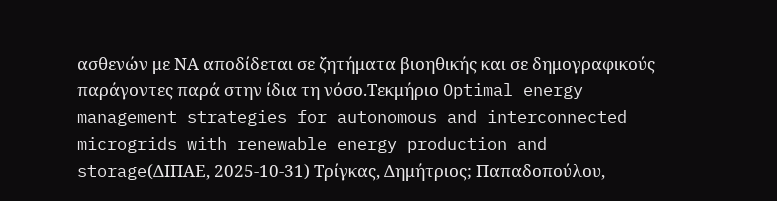ασθενών με ΝΑ αποδίδεται σε ζητήματα βιοηθικής και σε δημογραφικούς παράγοντες παρά στην ίδια τη νόσο.Τεκμήριο Optimal energy management strategies for autonomous and interconnected microgrids with renewable energy production and storage(ΔΙΠΑΕ, 2025-10-31) Τρίγκας, Δημήτριος; Παπαδοπούλου,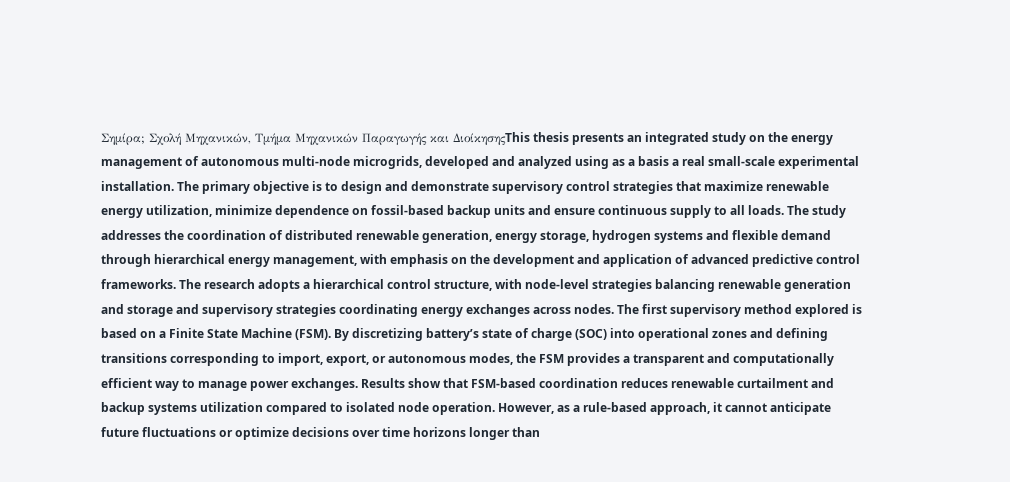Σημίρα; Σχολή Μηχανικών, Τμήμα Μηχανικών Παραγωγής και ΔιοίκησηςThis thesis presents an integrated study on the energy management of autonomous multi-node microgrids, developed and analyzed using as a basis a real small-scale experimental installation. The primary objective is to design and demonstrate supervisory control strategies that maximize renewable energy utilization, minimize dependence on fossil-based backup units and ensure continuous supply to all loads. The study addresses the coordination of distributed renewable generation, energy storage, hydrogen systems and flexible demand through hierarchical energy management, with emphasis on the development and application of advanced predictive control frameworks. The research adopts a hierarchical control structure, with node-level strategies balancing renewable generation and storage and supervisory strategies coordinating energy exchanges across nodes. The first supervisory method explored is based on a Finite State Machine (FSM). By discretizing battery’s state of charge (SOC) into operational zones and defining transitions corresponding to import, export, or autonomous modes, the FSM provides a transparent and computationally efficient way to manage power exchanges. Results show that FSM-based coordination reduces renewable curtailment and backup systems utilization compared to isolated node operation. However, as a rule-based approach, it cannot anticipate future fluctuations or optimize decisions over time horizons longer than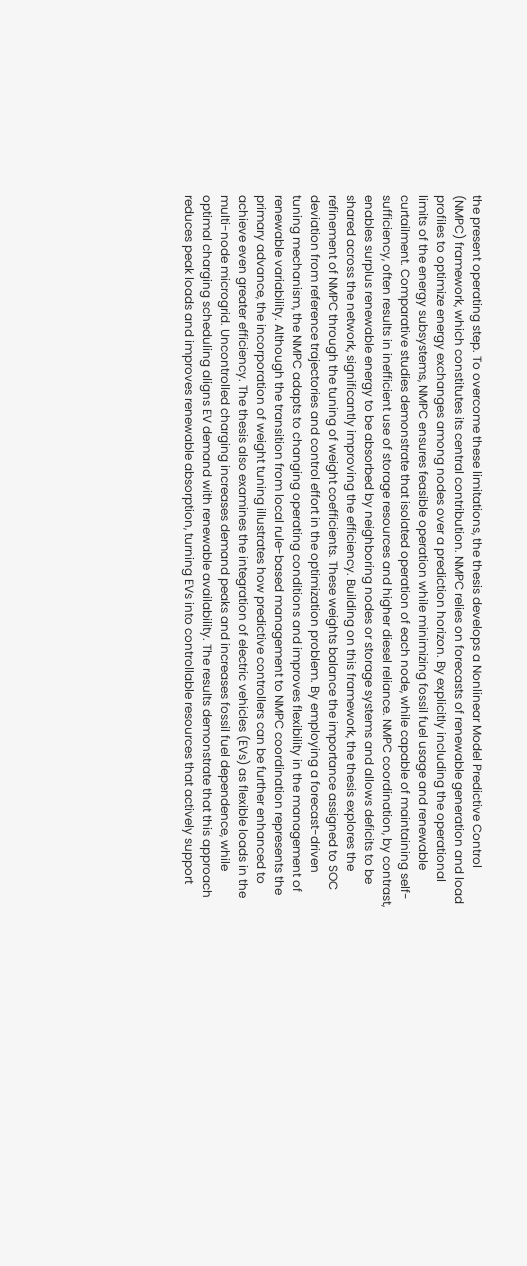the present operating step. To overcome these limitations, the thesis develops a Nonlinear Model Predictive Control (NMPC) framework, which constitutes its central contribution. NMPC relies on forecasts of renewable generation and load profiles to optimize energy exchanges among nodes over a prediction horizon. By explicitly including the operational limits of the energy subsystems, NMPC ensures feasible operation while minimizing fossil fuel usage and renewable curtailment. Comparative studies demonstrate that isolated operation of each node, while capable of maintaining self-sufficiency, often results in inefficient use of storage resources and higher diesel reliance. NMPC coordination, by contrast, enables surplus renewable energy to be absorbed by neighboring nodes or storage systems and allows deficits to be shared across the network, significantly improving the efficiency. Building on this framework, the thesis explores the refinement of NMPC through the tuning of weight coefficients. These weights balance the importance assigned to SOC deviation from reference trajectories and control effort in the optimization problem. By employing a forecast-driven tuning mechanism, the NMPC adapts to changing operating conditions and improves flexibility in the management of renewable variability. Although the transition from local rule-based management to NMPC coordination represents the primary advance, the incorporation of weight tuning illustrates how predictive controllers can be further enhanced to achieve even greater efficiency. The thesis also examines the integration of electric vehicles (EVs) as flexible loads in the multi-node microgrid. Uncontrolled charging increases demand peaks and increases fossil fuel dependence, while optimal charging scheduling aligns EV demand with renewable availability. The results demonstrate that this approach reduces peak loads and improves renewable absorption, turning EVs into controllable resources that actively support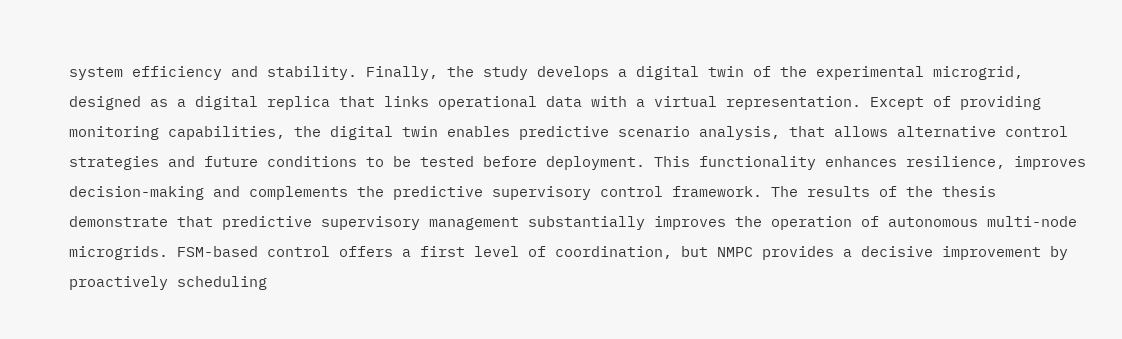system efficiency and stability. Finally, the study develops a digital twin of the experimental microgrid, designed as a digital replica that links operational data with a virtual representation. Except of providing monitoring capabilities, the digital twin enables predictive scenario analysis, that allows alternative control strategies and future conditions to be tested before deployment. This functionality enhances resilience, improves decision-making and complements the predictive supervisory control framework. The results of the thesis demonstrate that predictive supervisory management substantially improves the operation of autonomous multi-node microgrids. FSM-based control offers a first level of coordination, but NMPC provides a decisive improvement by proactively scheduling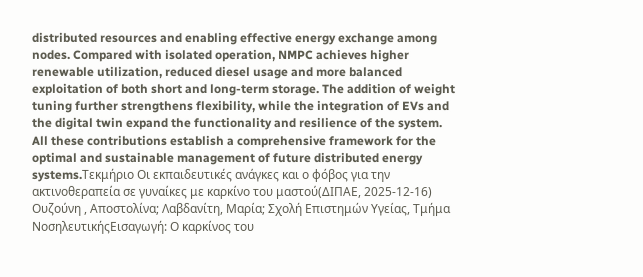distributed resources and enabling effective energy exchange among nodes. Compared with isolated operation, NMPC achieves higher renewable utilization, reduced diesel usage and more balanced exploitation of both short and long-term storage. The addition of weight tuning further strengthens flexibility, while the integration of EVs and the digital twin expand the functionality and resilience of the system. All these contributions establish a comprehensive framework for the optimal and sustainable management of future distributed energy systems.Τεκμήριο Οι εκπαιδευτικές ανάγκες και ο φόβος για την ακτινοθεραπεία σε γυναίκες με καρκίνο του μαστού(ΔΙΠΑΕ, 2025-12-16) Ουζούνη , Αποστολίνα; Λαβδανίτη, Μαρία; Σχολή Επιστημών Υγείας, Τμήμα ΝοσηλευτικήςΕισαγωγή: Ο καρκίνος του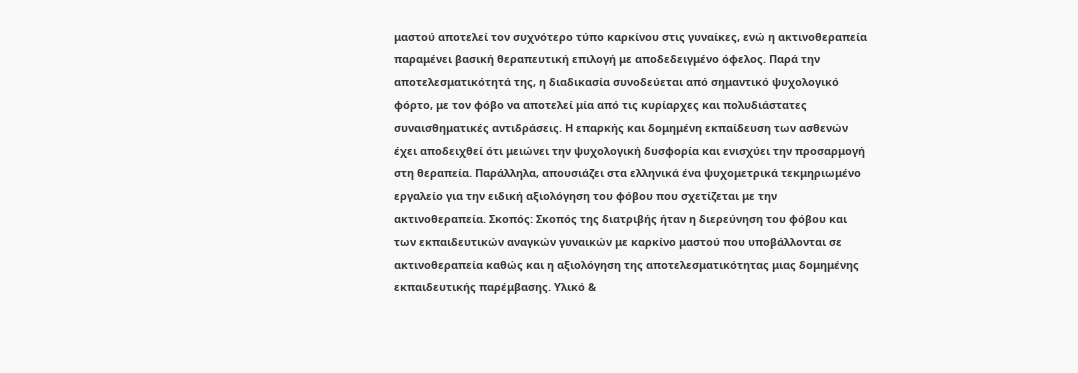μαστού αποτελεί τον συχνότερο τύπο καρκίνου στις γυναίκες, ενώ η ακτινοθεραπεία παραμένει βασική θεραπευτική επιλογή με αποδεδειγμένο όφελος. Παρά την αποτελεσματικότητά της, η διαδικασία συνοδεύεται από σημαντικό ψυχολογικό φόρτο, με τον φόβο να αποτελεί μία από τις κυρίαρχες και πολυδιάστατες συναισθηματικές αντιδράσεις. Η επαρκής και δομημένη εκπαίδευση των ασθενών έχει αποδειχθεί ότι μειώνει την ψυχολογική δυσφορία και ενισχύει την προσαρμογή στη θεραπεία. Παράλληλα, απουσιάζει στα ελληνικά ένα ψυχομετρικά τεκμηριωμένο εργαλείο για την ειδική αξιολόγηση του φόβου που σχετίζεται με την ακτινοθεραπεία. Σκοπός: Σκοπός της διατριβής ήταν η διερεύνηση του φόβου και των εκπαιδευτικών αναγκών γυναικών με καρκίνο μαστού που υποβάλλονται σε ακτινοθεραπεία καθώς και η αξιολόγηση της αποτελεσματικότητας μιας δομημένης εκπαιδευτικής παρέμβασης. Υλικό &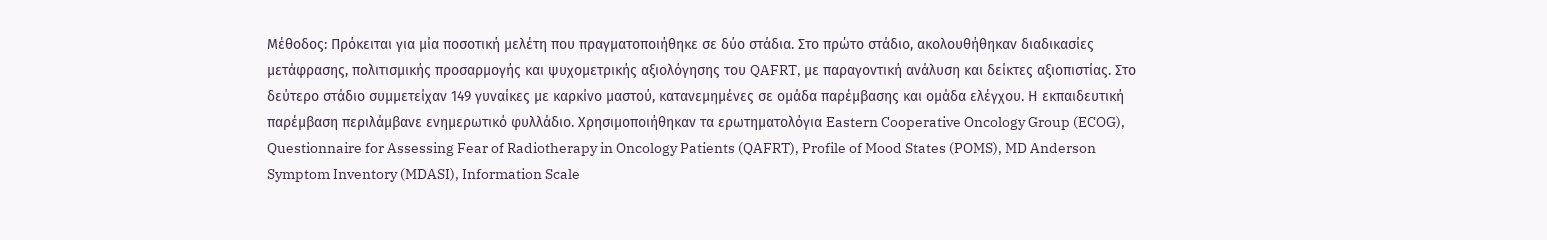Μέθοδος: Πρόκειται για μία ποσοτική μελέτη που πραγματοποιήθηκε σε δύο στάδια. Στο πρώτο στάδιο, ακολουθήθηκαν διαδικασίες μετάφρασης, πολιτισμικής προσαρμογής και ψυχομετρικής αξιολόγησης του QAFRT, με παραγοντική ανάλυση και δείκτες αξιοπιστίας. Στο δεύτερο στάδιο συμμετείχαν 149 γυναίκες με καρκίνο μαστού, κατανεμημένες σε ομάδα παρέμβασης και ομάδα ελέγχου. Η εκπαιδευτική παρέμβαση περιλάμβανε ενημερωτικό φυλλάδιο. Χρησιμοποιήθηκαν τα ερωτηματολόγια Eastern Cooperative Oncology Group (ECOG), Questionnaire for Assessing Fear of Radiotherapy in Oncology Patients (QAFRT), Profile of Mood States (POMS), MD Anderson Symptom Inventory (MDASI), Information Scale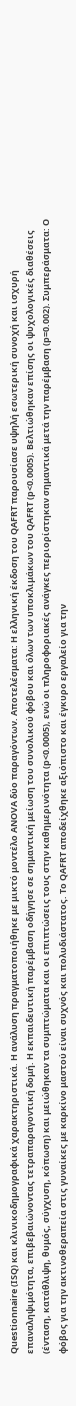Questionnaire (ISQ) και κλινικοδημογραφικά χαρακτηριστικά. Η ανάλυση πραγματοποιήθηκε με μικτό μοντέλο ANOVA δύο παραγόντων. Αποτελέσματα: Η ελληνική έκδοση του QAFRT παρουσίασε υψηλή εσωτερική συνοχή και ισχυρή επαναληψιμότητα, επιβεβαιώνοντας τετραπαραγοντική δομή. Η εκπαιδευτική παρέμβαση οδήγησε σε σημαντική μείωση του συνολικού φόβου και όλων των υποκλιμάκων του QAFRT (p<0.0005). Βελτιώθηκαν επίσης οι ψυχολογικές διαθέσεις (ένταση, κατάθλιψη, θυμός, σύγχυση, κόπωση) και μειώθηκαν τα συμπτώματα και οι επιπτώσεις τους στην καθημερινότητα (p<0.0005), ενώ οι πληροφοριακές ανάγκες περιορίστηκαν σημαντικά μετά την παρέμβαση (p=0.002). Συμπεράσματα: Ο φόβος για την ακτινοθεραπεία στις γυναίκες με καρκίνο μαστού είναι συχνός και πολυδιάστατος. Το QAFRT αποδείχθηκε αξιόπιστο και έγκυρο εργαλείο για την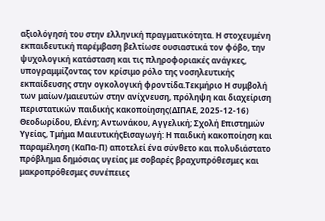αξιολόγησή του στην ελληνική πραγματικότητα. Η στοχευμένη εκπαιδευτική παρέμβαση βελτίωσε ουσιαστικά τον φόβο, την ψυχολογική κατάσταση και τις πληροφοριακές ανάγκες, υπογραμμίζοντας τον κρίσιμο ρόλο της νοσηλευτικής εκπαίδευσης στην ογκολογική φροντίδα.Τεκμήριο Η συμβολή των μαίων/μαιευτών στην ανίχνευση, πρόληψη και διαχείριση περιστατικών παιδικής κακοποίησης(ΔΙΠΑΕ, 2025-12-16) Θεοδωρίδου, Ελένη; Αντωνάκου, Αγγελική; Σχολή Επιστημών Υγείας, Τμήμα ΜαιευτικήςΕισαγωγή: Η παιδική κακοποίηση και παραμέληση (ΚαΠα-Π) αποτελεί ένα σύνθετο και πολυδιάστατο πρόβλημα δημόσιας υγείας με σοβαρές βραχυπρόθεσμες και μακροπρόθεσμες συνέπειες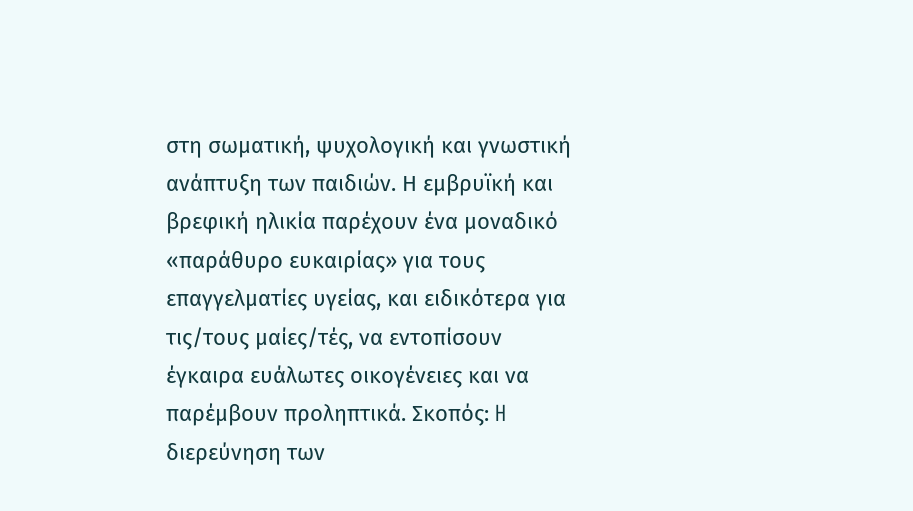στη σωματική, ψυχολογική και γνωστική ανάπτυξη των παιδιών. Η εμβρυϊκή και βρεφική ηλικία παρέχουν ένα μοναδικό «παράθυρο ευκαιρίας» για τους επαγγελματίες υγείας, και ειδικότερα για τις/τους μαίες/τές, να εντοπίσουν έγκαιρα ευάλωτες οικογένειες και να παρέμβουν προληπτικά. Σκοπός: H διερεύνηση των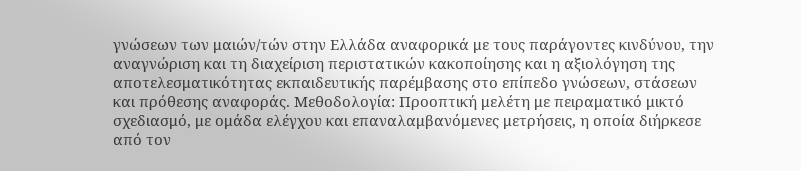γνώσεων των μαιών/τών στην Ελλάδα αναφορικά με τους παράγοντες κινδύνου, την αναγνώριση και τη διαχείριση περιστατικών κακοποίησης και η αξιολόγηση της αποτελεσματικότητας εκπαιδευτικής παρέμβασης στο επίπεδο γνώσεων, στάσεων και πρόθεσης αναφοράς. Μεθοδολογία: Προοπτική μελέτη με πειραματικό μικτό σχεδιασμό, με ομάδα ελέγχου και επαναλαμβανόμενες μετρήσεις, η οποία διήρκεσε από τον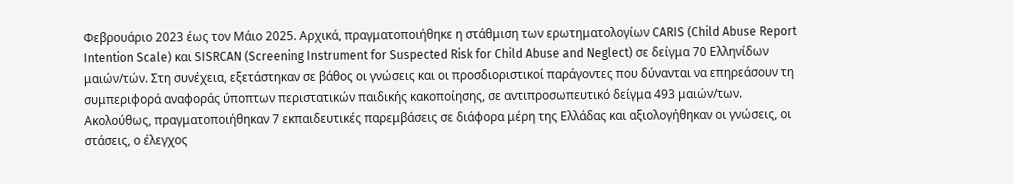Φεβρουάριο 2023 έως τον Μάιο 2025. Αρχικά, πραγματοποιήθηκε η στάθμιση των ερωτηματολογίων CARIS (Child Abuse Report Intention Scale) και SISRCAN (Screening Instrument for Suspected Risk for Child Abuse and Neglect) σε δείγμα 70 Ελληνίδων μαιών/τών. Στη συνέχεια, εξετάστηκαν σε βάθος οι γνώσεις και οι προσδιοριστικοί παράγοντες που δύνανται να επηρεάσουν τη συμπεριφορά αναφοράς ύποπτων περιστατικών παιδικής κακοποίησης, σε αντιπροσωπευτικό δείγμα 493 μαιών/των. Ακολούθως, πραγματοποιήθηκαν 7 εκπαιδευτικές παρεμβάσεις σε διάφορα μέρη της Ελλάδας και αξιολογήθηκαν οι γνώσεις, οι στάσεις, ο έλεγχος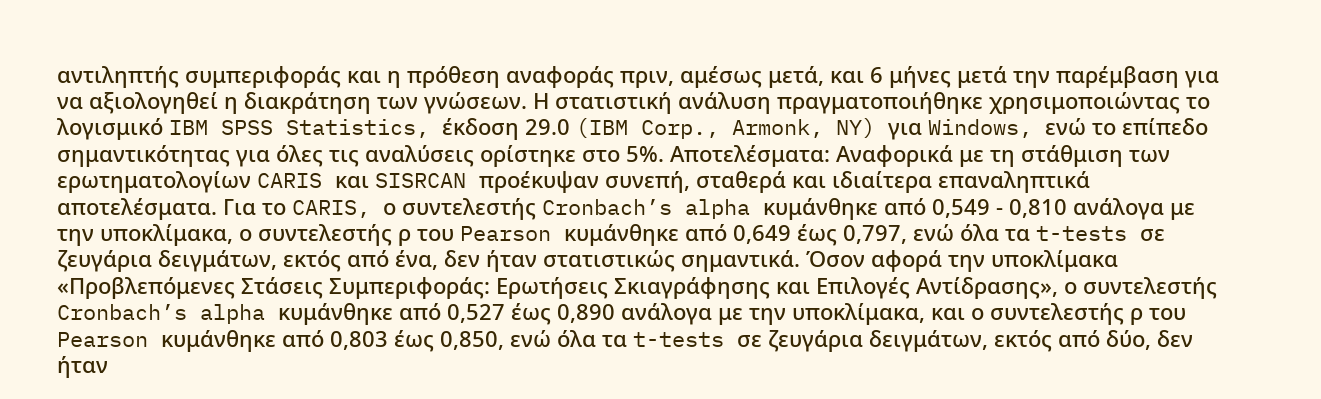αντιληπτής συμπεριφοράς και η πρόθεση αναφοράς πριν, αμέσως μετά, και 6 μήνες μετά την παρέμβαση για να αξιολογηθεί η διακράτηση των γνώσεων. Η στατιστική ανάλυση πραγματοποιήθηκε χρησιμοποιώντας το λογισμικό IBM SPSS Statistics, έκδοση 29.0 (IBM Corp., Armonk, NY) για Windows, ενώ το επίπεδο σημαντικότητας για όλες τις αναλύσεις ορίστηκε στο 5%. Αποτελέσματα: Αναφορικά με τη στάθμιση των ερωτηματολογίων CARIS και SISRCAN προέκυψαν συνεπή, σταθερά και ιδιαίτερα επαναληπτικά αποτελέσματα. Για το CARIS, ο συντελεστής Cronbach’s alpha κυμάνθηκε από 0,549 - 0,810 ανάλογα με την υποκλίμακα, ο συντελεστής ρ του Pearson κυμάνθηκε από 0,649 έως 0,797, ενώ όλα τα t-tests σε ζευγάρια δειγμάτων, εκτός από ένα, δεν ήταν στατιστικώς σημαντικά. Όσον αφορά την υποκλίμακα «Προβλεπόμενες Στάσεις Συμπεριφοράς: Ερωτήσεις Σκιαγράφησης και Επιλογές Αντίδρασης», ο συντελεστής Cronbach’s alpha κυμάνθηκε από 0,527 έως 0,890 ανάλογα με την υποκλίμακα, και ο συντελεστής ρ του Pearson κυμάνθηκε από 0,803 έως 0,850, ενώ όλα τα t-tests σε ζευγάρια δειγμάτων, εκτός από δύο, δεν ήταν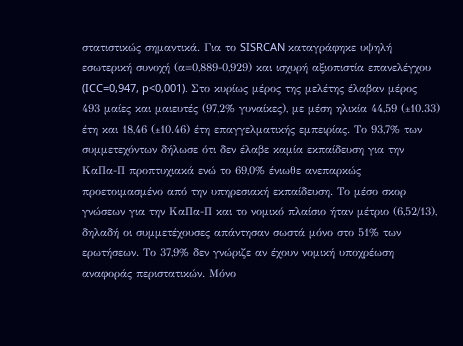στατιστικώς σημαντικά. Για το SISRCAN καταγράφηκε υψηλή εσωτερική συνοχή (α=0,889-0,929) και ισχυρή αξιοπιστία επανελέγχου (ICC=0,947, p<0,001). Στο κυρίως μέρος της μελέτης έλαβαν μέρος 493 μαίες και μαιευτές (97,2% γυναίκες), με μέση ηλικία 44,59 (±10.33) έτη και 18,46 (±10.46) έτη επαγγελματικής εμπειρίας. Το 93,7% των συμμετεχόντων δήλωσε ότι δεν έλαβε καμία εκπαίδευση για την ΚαΠα-Π προπτυχιακά ενώ το 69,0% ένιωθε ανεπαρκώς προετοιμασμένο από την υπηρεσιακή εκπαίδευση. Το μέσο σκορ γνώσεων για την ΚαΠα-Π και το νομικό πλαίσιο ήταν μέτριο (6,52/13), δηλαδή οι συμμετέχουσες απάντησαν σωστά μόνο στο 51% των ερωτήσεων. Το 37,9% δεν γνώριζε αν έχουν νομική υποχρέωση αναφοράς περιστατικών. Μόνο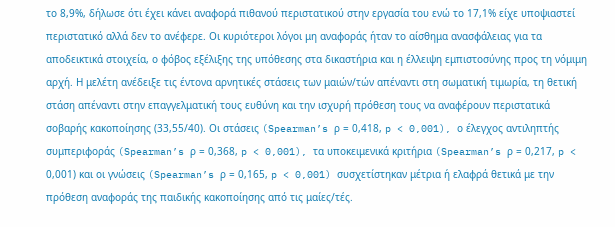το 8,9%, δήλωσε ότι έχει κάνει αναφορά πιθανού περιστατικού στην εργασία του ενώ το 17,1% είχε υποψιαστεί περιστατικό αλλά δεν το ανέφερε. Οι κυριότεροι λόγοι μη αναφοράς ήταν το αίσθημα ανασφάλειας για τα αποδεικτικά στοιχεία, ο φόβος εξέλιξης της υπόθεσης στα δικαστήρια και η έλλειψη εμπιστοσύνης προς τη νόμιμη αρχή. Η μελέτη ανέδειξε τις έντονα αρνητικές στάσεις των μαιών/τών απέναντι στη σωματική τιμωρία, τη θετική στάση απέναντι στην επαγγελματική τους ευθύνη και την ισχυρή πρόθεση τους να αναφέρουν περιστατικά σοβαρής κακοποίησης (33,55/40). Οι στάσεις (Spearman’s ρ = 0,418, p < 0,001), ο έλεγχος αντιληπτής συμπεριφοράς (Spearman’s ρ = 0,368, p < 0,001), τα υποκειμενικά κριτήρια (Spearman’s ρ = 0,217, p < 0,001) και οι γνώσεις (Spearman’s ρ = 0,165, p < 0,001) συσχετίστηκαν μέτρια ή ελαφρά θετικά με την πρόθεση αναφοράς της παιδικής κακοποίησης από τις μαίες/τές.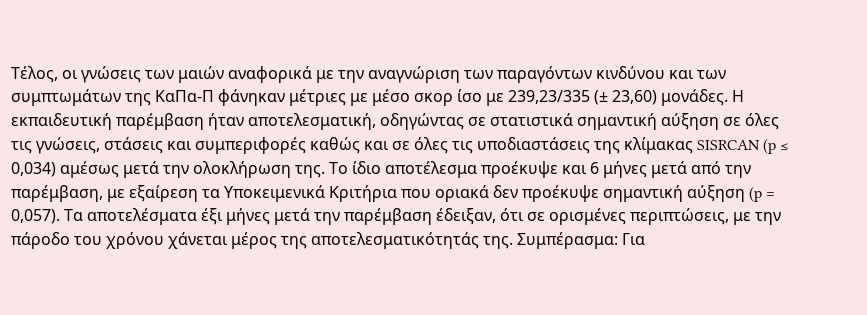Τέλος, οι γνώσεις των μαιών αναφορικά με την αναγνώριση των παραγόντων κινδύνου και των συμπτωμάτων της ΚαΠα-Π φάνηκαν μέτριες με μέσο σκορ ίσο με 239,23/335 (± 23,60) μονάδες. Η εκπαιδευτική παρέμβαση ήταν αποτελεσματική, οδηγώντας σε στατιστικά σημαντική αύξηση σε όλες τις γνώσεις, στάσεις και συμπεριφορές καθώς και σε όλες τις υποδιαστάσεις της κλίμακας SISRCAN (p ≤ 0,034) αμέσως μετά την ολοκλήρωση της. Το ίδιο αποτέλεσμα προέκυψε και 6 μήνες μετά από την παρέμβαση, με εξαίρεση τα Υποκειμενικά Κριτήρια που οριακά δεν προέκυψε σημαντική αύξηση (p = 0,057). Τα αποτελέσματα έξι μήνες μετά την παρέμβαση έδειξαν, ότι σε ορισμένες περιπτώσεις, με την πάροδο του χρόνου χάνεται μέρος της αποτελεσματικότητάς της. Συμπέρασμα: Για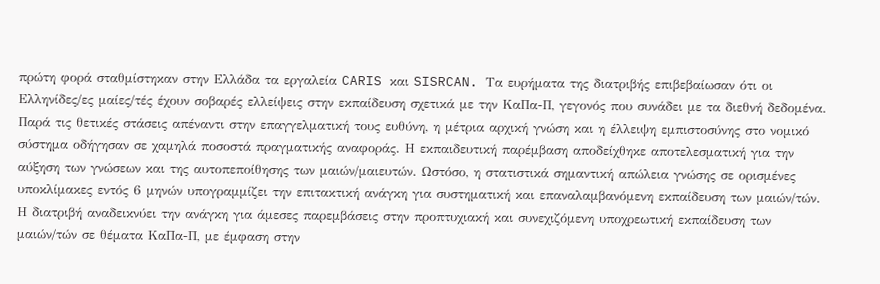πρώτη φορά σταθμίστηκαν στην Ελλάδα τα εργαλεία CARIS και SISRCAN. Τα ευρήματα της διατριβής επιβεβαίωσαν ότι οι Ελληνίδες/ες μαίες/τές έχουν σοβαρές ελλείψεις στην εκπαίδευση σχετικά με την ΚαΠα-Π, γεγονός που συνάδει με τα διεθνή δεδομένα. Παρά τις θετικές στάσεις απέναντι στην επαγγελματική τους ευθύνη, η μέτρια αρχική γνώση και η έλλειψη εμπιστοσύνης στο νομικό σύστημα οδήγησαν σε χαμηλά ποσοστά πραγματικής αναφοράς. Η εκπαιδευτική παρέμβαση αποδείχθηκε αποτελεσματική για την αύξηση των γνώσεων και της αυτοπεποίθησης των μαιών/μαιευτών. Ωστόσο, η στατιστικά σημαντική απώλεια γνώσης σε ορισμένες υποκλίμακες εντός 6 μηνών υπογραμμίζει την επιτακτική ανάγκη για συστηματική και επαναλαμβανόμενη εκπαίδευση των μαιών/τών. Η διατριβή αναδεικνύει την ανάγκη για άμεσες παρεμβάσεις στην προπτυχιακή και συνεχιζόμενη υποχρεωτική εκπαίδευση των μαιών/τών σε θέματα ΚαΠα-Π, με έμφαση στην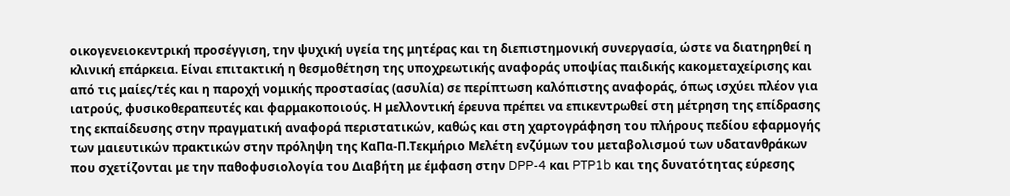οικογενειοκεντρική προσέγγιση, την ψυχική υγεία της μητέρας και τη διεπιστημονική συνεργασία, ώστε να διατηρηθεί η κλινική επάρκεια. Είναι επιτακτική η θεσμοθέτηση της υποχρεωτικής αναφοράς υποψίας παιδικής κακομεταχείρισης και από τις μαίες/τές και η παροχή νομικής προστασίας (ασυλία) σε περίπτωση καλόπιστης αναφοράς, όπως ισχύει πλέον για ιατρούς, φυσικοθεραπευτές και φαρμακοποιούς. Η μελλοντική έρευνα πρέπει να επικεντρωθεί στη μέτρηση της επίδρασης της εκπαίδευσης στην πραγματική αναφορά περιστατικών, καθώς και στη χαρτογράφηση του πλήρους πεδίου εφαρμογής των μαιευτικών πρακτικών στην πρόληψη της ΚαΠα-Π.Τεκμήριο Μελέτη ενζύμων του μεταβολισμού των υδατανθράκων που σχετίζονται με την παθοφυσιολογία του Διαβήτη με έμφαση στην DPP-4 και PTP1b και της δυνατότητας εύρεσης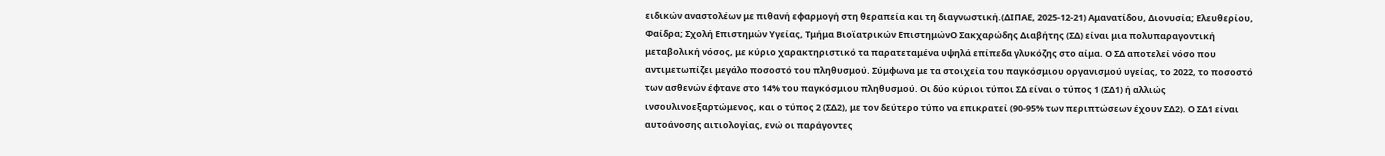ειδικών αναστολέων με πιθανή εφαρμογή στη θεραπεία και τη διαγνωστική.(ΔΙΠΑΕ, 2025-12-21) Αμανατίδου, Διονυσία; Ελευθερίου, Φαίδρα; Σχολή Επιστημών Υγείας, Τμήμα Βιοϊατρικών ΕπιστημώνΟ Σακχαρώδης Διαβήτης (ΣΔ) είναι μια πολυπαραγοντική μεταβολική νόσος, με κύριο χαρακτηριστικό τα παρατεταμένα υψηλά επίπεδα γλυκόζης στο αίμα. Ο ΣΔ αποτελεί νόσο που αντιμετωπίζει μεγάλο ποσοστό του πληθυσμού. Σύμφωνα με τα στοιχεία του παγκόσμιου οργανισμού υγείας, το 2022, το ποσοστό των ασθενών έφτανε στο 14% του παγκόσμιου πληθυσμού. Οι δύο κύριοι τύποι ΣΔ είναι ο τύπος 1 (ΣΔ1) ή αλλιώς ινσουλινοεξαρτώμενος, και ο τύπος 2 (ΣΔ2), με τον δεύτερο τύπο να επικρατεί (90-95% των περιπτώσεων έχουν ΣΔ2). Ο ΣΔ1 είναι αυτοάνοσης αιτιολογίας, ενώ οι παράγοντες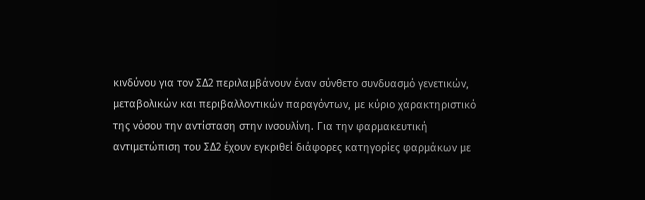κινδύνου για τον ΣΔ2 περιλαμβάνουν έναν σύνθετο συνδυασμό γενετικών, μεταβολικών και περιβαλλοντικών παραγόντων, με κύριο χαρακτηριστικό της νόσου την αντίσταση στην ινσουλίνη. Για την φαρμακευτική αντιμετώπιση του ΣΔ2 έχουν εγκριθεί διάφορες κατηγορίες φαρμάκων με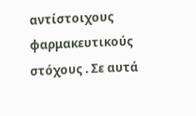αντίστοιχους φαρμακευτικούς στόχους . Σε αυτά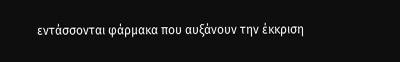εντάσσονται φάρμακα που αυξάνουν την έκκριση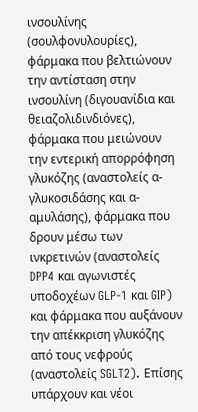ινσουλίνης (σουλφονυλουρίες), φάρμακα που βελτιώνουν την αντίσταση στην ινσουλίνη (διγουανίδια και θειαζολιδινδιόνες), φάρμακα που μειώνουν την εντερική απορρόφηση γλυκόζης (αναστολείς α-γλυκοσιδάσης και α-αμυλάσης), φάρμακα που δρουν μέσω των ινκρετινών (αναστολείς DPP4 και αγωνιστές υποδοχέων GLP-1 και GIP) και φάρμακα που αυξάνουν την απέκκριση γλυκόζης από τους νεφρούς (αναστολείς SGLT2). Επίσης υπάρχουν και νέοι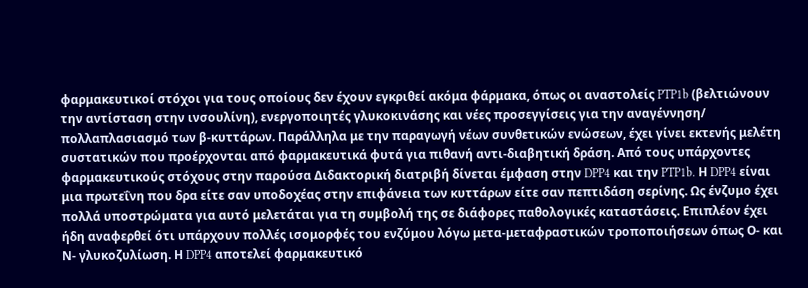φαρμακευτικοί στόχοι για τους οποίους δεν έχουν εγκριθεί ακόμα φάρμακα, όπως οι αναστολείς PTP1b (βελτιώνουν την αντίσταση στην ινσουλίνη), ενεργοποιητές γλυκοκινάσης και νέες προσεγγίσεις για την αναγέννηση/ πολλαπλασιασμό των β-κυττάρων. Παράλληλα με την παραγωγή νέων συνθετικών ενώσεων, έχει γίνει εκτενής μελέτη συστατικών που προέρχονται από φαρμακευτικά φυτά για πιθανή αντι-διαβητική δράση. Από τους υπάρχοντες φαρμακευτικούς στόχους στην παρούσα Διδακτορική διατριβή δίνεται έμφαση στην DPP4 και την PTP1b. Η DPP4 είναι μια πρωτεΐνη που δρα είτε σαν υποδοχέας στην επιφάνεια των κυττάρων είτε σαν πεπτιδάση σερίνης. Ως ένζυμο έχει πολλά υποστρώματα για αυτό μελετάται για τη συμβολή της σε διάφορες παθολογικές καταστάσεις. Επιπλέον έχει ήδη αναφερθεί ότι υπάρχουν πολλές ισομορφές του ενζύμου λόγω μετα-μεταφραστικών τροποποιήσεων όπως Ο- και Ν- γλυκοζυλίωση. Η DPP4 αποτελεί φαρμακευτικό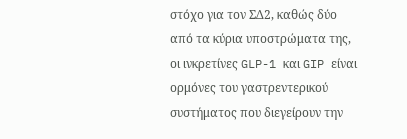στόχο για τον ΣΔ2, καθώς δύο από τα κύρια υποστρώματα της, οι ινκρετίνες GLP-1 και GIP είναι ορμόνες του γαστρεντερικού συστήματος που διεγείρουν την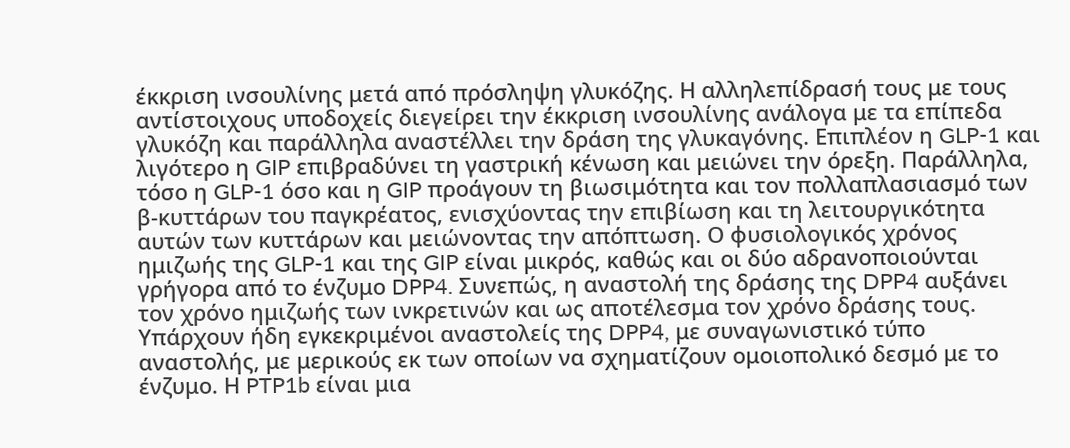έκκριση ινσουλίνης μετά από πρόσληψη γλυκόζης. Η αλληλεπίδρασή τους με τους αντίστοιχους υποδοχείς διεγείρει την έκκριση ινσουλίνης ανάλογα με τα επίπεδα γλυκόζη και παράλληλα αναστέλλει την δράση της γλυκαγόνης. Επιπλέον η GLP-1 και λιγότερο η GIP επιβραδύνει τη γαστρική κένωση και μειώνει την όρεξη. Παράλληλα, τόσο η GLP-1 όσο και η GIP προάγουν τη βιωσιμότητα και τον πολλαπλασιασμό των β-κυττάρων του παγκρέατος, ενισχύοντας την επιβίωση και τη λειτουργικότητα αυτών των κυττάρων και μειώνοντας την απόπτωση. Ο φυσιολογικός χρόνος ημιζωής της GLP-1 και της GIP είναι μικρός, καθώς και οι δύο αδρανοποιούνται γρήγορα από το ένζυμο DPP4. Συνεπώς, η αναστολή της δράσης της DPP4 αυξάνει τον χρόνο ημιζωής των ινκρετινών και ως αποτέλεσμα τον χρόνο δράσης τους. Υπάρχουν ήδη εγκεκριμένοι αναστολείς της DPP4, με συναγωνιστικό τύπο αναστολής, με μερικούς εκ των οποίων να σχηματίζουν ομοιοπολικό δεσμό με το ένζυμο. Η PTP1b είναι μια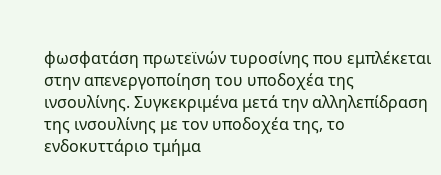φωσφατάση πρωτεϊνών τυροσίνης που εμπλέκεται στην απενεργοποίηση του υποδοχέα της ινσουλίνης. Συγκεκριμένα μετά την αλληλεπίδραση της ινσουλίνης με τον υποδοχέα της, το ενδοκυττάριο τμήμα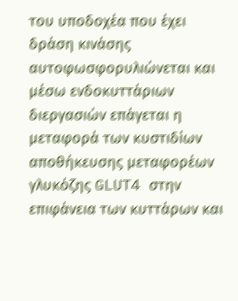του υποδοχέα που έχει δράση κινάσης αυτοφωσφορυλιώνεται και μέσω ενδοκυττάριων διεργασιών επάγεται η μεταφορά των κυστιδίων αποθήκευσης μεταφορέων γλυκόζης GLUT4 στην επιφάνεια των κυττάρων και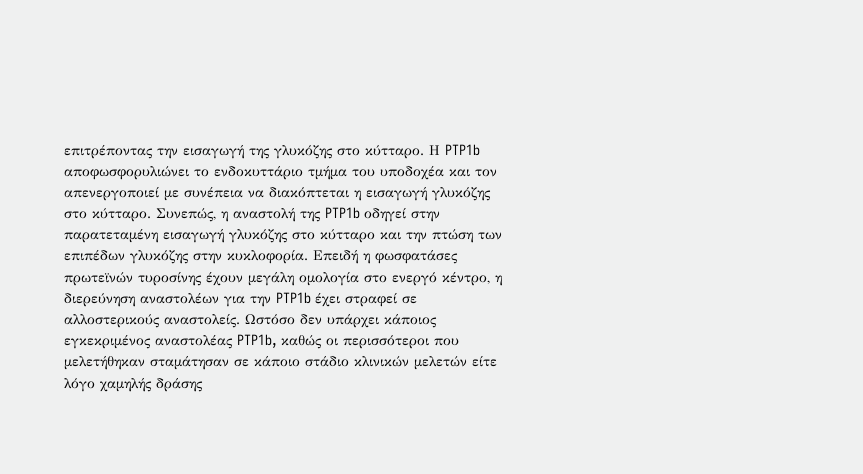επιτρέποντας την εισαγωγή της γλυκόζης στο κύτταρο. Η PTP1b αποφωσφορυλιώνει το ενδοκυττάριο τμήμα του υποδοχέα και τον απενεργοποιεί με συνέπεια να διακόπτεται η εισαγωγή γλυκόζης στο κύτταρο. Συνεπώς, η αναστολή της PTP1b οδηγεί στην παρατεταμένη εισαγωγή γλυκόζης στο κύτταρο και την πτώση των επιπέδων γλυκόζης στην κυκλοφορία. Επειδή η φωσφατάσες πρωτεϊνών τυροσίνης έχουν μεγάλη ομολογία στο ενεργό κέντρο, η διερεύνηση αναστολέων για την PTP1b έχει στραφεί σε αλλοστερικούς αναστολείς. Ωστόσο δεν υπάρχει κάποιος εγκεκριμένος αναστολέας PTP1b, καθώς οι περισσότεροι που μελετήθηκαν σταμάτησαν σε κάποιο στάδιο κλινικών μελετών είτε λόγο χαμηλής δράσης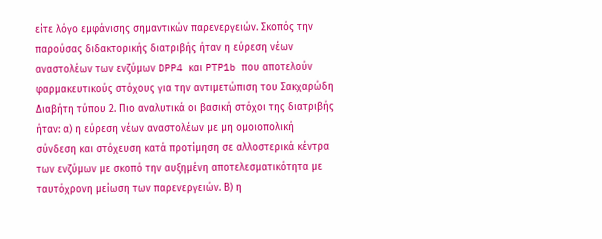είτε λόγο εμφάνισης σημαντικών παρενεργειών. Σκοπός την παρούσας διδακτορικής διατριβής ήταν η εύρεση νέων αναστολέων των ενζύμων DPP4 και PTP1b που αποτελούν φαρμακευτικούς στόχους για την αντιμετώπιση του Σακχαρώδη Διαβήτη τύπου 2. Πιο αναλυτικά οι βασική στόχοι της διατριβής ήταν: α) η εύρεση νέων αναστολέων με μη ομοιοπολική σύνδεση και στόχευση κατά προτίμηση σε αλλοστερικά κέντρα των ενζύμων με σκοπό την αυξημένη αποτελεσματικότητα με ταυτόχρονη μείωση των παρενεργειών. Β) η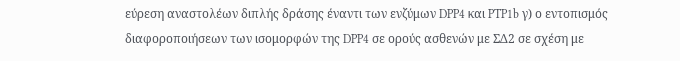εύρεση αναστολέων διπλής δράσης έναντι των ενζύμων DPP4 και PTP1b γ) ο εντοπισμός διαφοροποιήσεων των ισομορφών της DPP4 σε ορούς ασθενών με ΣΔ2 σε σχέση με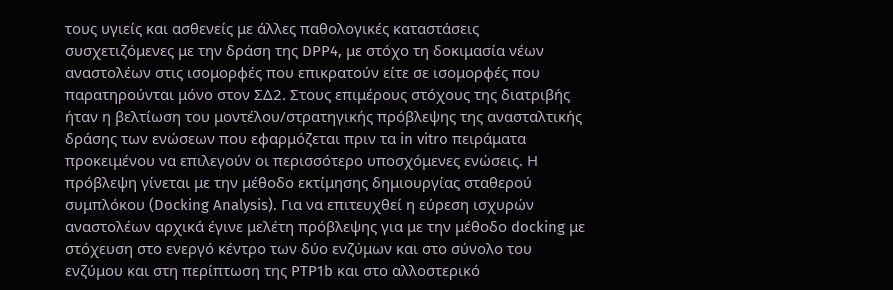τους υγιείς και ασθενείς με άλλες παθολογικές καταστάσεις συσχετιζόμενες με την δράση της DPP4, με στόχο τη δοκιμασία νέων αναστολέων στις ισομορφές που επικρατούν είτε σε ισομορφές που παρατηρούνται μόνο στον ΣΔ2. Στους επιμέρους στόχους της διατριβής ήταν η βελτίωση του μοντέλου/στρατηγικής πρόβλεψης της ανασταλτικής δράσης των ενώσεων που εφαρμόζεται πριν τα in vitro πειράματα προκειμένου να επιλεγούν οι περισσότερο υποσχόμενες ενώσεις. Η πρόβλεψη γίνεται με την μέθοδο εκτίμησης δημιουργίας σταθερού συμπλόκου (Docking Analysis). Για να επιτευχθεί η εύρεση ισχυρών αναστολέων αρχικά έγινε μελέτη πρόβλεψης για με την μέθοδο docking με στόχευση στο ενεργό κέντρο των δύο ενζύμων και στο σύνολο του ενζύμου και στη περίπτωση της PTP1b και στο αλλοστερικό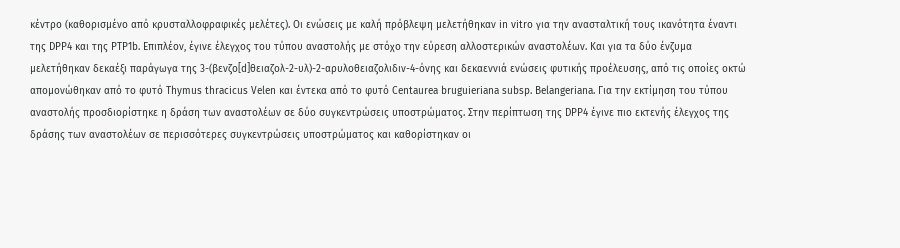κέντρο (καθορισμένο από κρυσταλλοφραφικές μελέτες). Οι ενώσεις με καλή πρόβλεψη μελετήθηκαν in vitro για την ανασταλτική τους ικανότητα έναντι της DPP4 και της PTP1b. Επιπλέον, έγινε έλεγχος του τύπου αναστολής με στόχο την εύρεση αλλοστερικών αναστολέων. Και για τα δύο ένζυμα μελετήθηκαν δεκαέξι παράγωγα της 3-(βενζο[d]θειαζολ-2-υλ)-2-αρυλοθειαζολιδιν-4-όνης και δεκαεννιά ενώσεις φυτικής προέλευσης, από τις οποίες οκτώ απομονώθηκαν από το φυτό Thymus thracicus Velen και έντεκα από το φυτό Centaurea bruguieriana subsp. Belangeriana. Για την εκτίμηση του τύπου αναστολής προσδιορίστηκε η δράση των αναστολέων σε δύο συγκεντρώσεις υποστρώματος. Στην περίπτωση της DPP4 έγινε πιο εκτενής έλεγχος της δράσης των αναστολέων σε περισσότερες συγκεντρώσεις υποστρώματος και καθορίστηκαν οι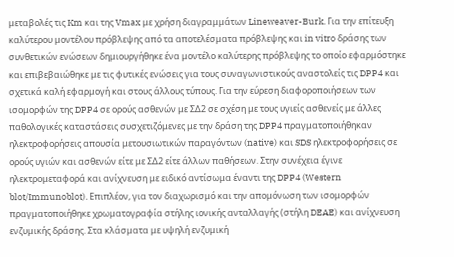μεταβολές τις Km και της Vmax με χρήση διαγραμμάτων Lineweaver-Burk. Για την επίτευξη καλύτερου μοντέλου πρόβλεψης από τα αποτελέσματα πρόβλεψης και in vitro δράσης των συνθετικών ενώσεων δημιουργήθηκε ένα μοντέλο καλύτερης πρόβλεψης το οποίο εφαρμόστηκε και επιβεβαιώθηκε με τις φυτικές ενώσεις για τους συναγωνιστικούς αναστολείς τις DPP4 και σχετικά καλή εφαρμογή και στους άλλους τύπους. Για την εύρεση διαφοροποιήσεων των ισομορφών της DPP4 σε ορούς ασθενών με ΣΔ2 σε σχέση με τους υγιείς ασθενείς με άλλες παθολογικές καταστάσεις συσχετιζόμενες με την δράση της DPP4 πραγματοποιήθηκαν ηλεκτροφορήσεις απουσία μετουσιωτικών παραγόντων (native) και SDS ηλεκτροφορήσεις σε ορούς υγιών και ασθενών είτε με ΣΔ2 είτε άλλων παθήσεων. Στην συνέχεια έγινε ηλεκτρομεταφορά και ανίχνευση με ειδικό αντίσωμα έναντι της DPP4 (Western blot/Immunoblot). Επιπλέον, για τον διαχωρισμό και την απομόνωση των ισομορφών πραγματοποιήθηκε χρωματογραφία στήλης ιονικής ανταλλαγής (στήλη DEAE) και ανίχνευση ενζυμικής δράσης. Στα κλάσματα με υψηλή ενζυμική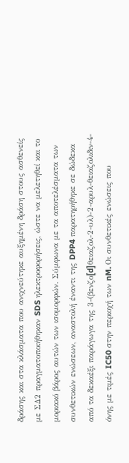δράσης και στα κλάσματα που ανιχνεύτηκε αυξημένη δράση στους ασθενείς με ΣΔ2 πραγματοποιήθηκαν SDS ηλεκτροφορήσεις, ώστε να μελετηθεί και το μοριακό βάρος αυτών των ισομορφών. Σύμφωνα με τα αποτελέσματα των συνθετικών ενώσεων, αναστολή έναντι της DPP4 παρατηρήθηκε σε δώδεκα από τα δεκαέξι παράγωγα της 3-(βενζο[d]θειαζολ-2-υλ)-2-αρυλ-θειαζολιδιν-4-όνης με τιμές IC50 στην περιοχή των nM. Οι συνθετικές ενώσεις που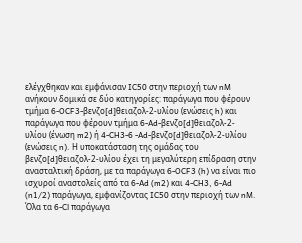ελέγχθηκαν και εμφάνισαν IC50 στην περιοχή των nM ανήκουν δομικά σε δύο κατηγορίες: παράγωγα που φέρουν τμήμα 6-OCF3-βενζο[d]θειαζολ-2-υλίου (ενώσεις h) και παράγωγα που φέρουν τμήμα 6-Ad-βενζο[d]θειαζολ-2-υλίου (ένωση m2) ή 4-CH3-6 -Ad-βενζο[d]θειαζολ-2-υλίου (ενώσεις n). Η υποκατάσταση της ομάδας του βενζο[d]θειαζολ-2-υλίου έχει τη μεγαλύτερη επίδραση στην ανασταλτική δράση, με τα παράγωγα 6-OCF3 (h) να είναι πιο ισχυροί αναστολείς από τα 6-Ad (m2) και 4-CH3, 6-Ad (n1/2) παράγωγα, εμφανίζοντας IC50 στην περιοχή των nM. Όλα τα 6-Cl παράγωγα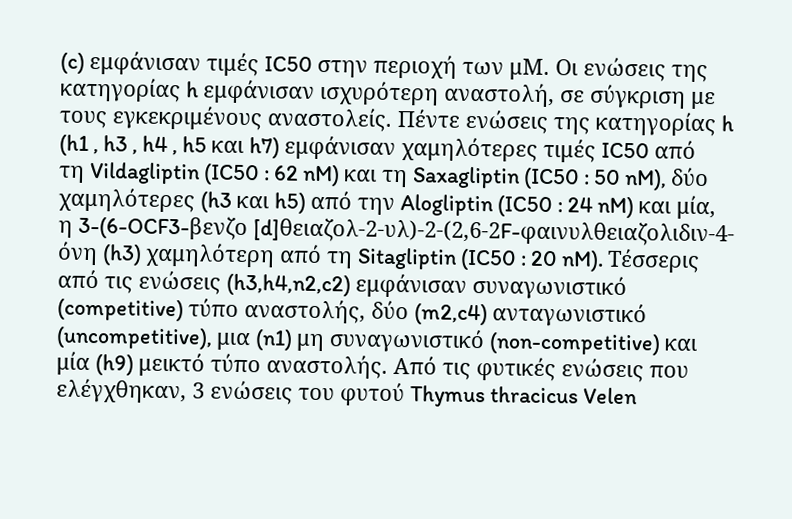(c) εμφάνισαν τιμές IC50 στην περιοχή των μM. Οι ενώσεις της κατηγορίας h εμφάνισαν ισχυρότερη αναστολή, σε σύγκριση με τους εγκεκριμένους αναστολείς. Πέντε ενώσεις της κατηγορίας h (h1 , h3 , h4 , h5 και h7) εμφάνισαν χαμηλότερες τιμές IC50 από τη Vildagliptin (IC50 : 62 nM) και τη Saxagliptin (IC50 : 50 nM), δύο χαμηλότερες (h3 και h5) από την Alogliptin (IC50 : 24 nM) και μία, η 3-(6-OCF3-βενζο [d]θειαζολ-2-υλ)-2-(2,6-2F-φαινυλθειαζολιδιν-4-όνη (h3) χαμηλότερη από τη Sitagliptin (IC50 : 20 nM). Τέσσερις από τις ενώσεις (h3,h4,n2,c2) εμφάνισαν συναγωνιστικό (competitive) τύπο αναστολής, δύο (m2,c4) ανταγωνιστικό (uncompetitive), μια (n1) μη συναγωνιστικό (non-competitive) και μία (h9) μεικτό τύπο αναστολής. Από τις φυτικές ενώσεις που ελέγχθηκαν, 3 ενώσεις του φυτού Thymus thracicus Velen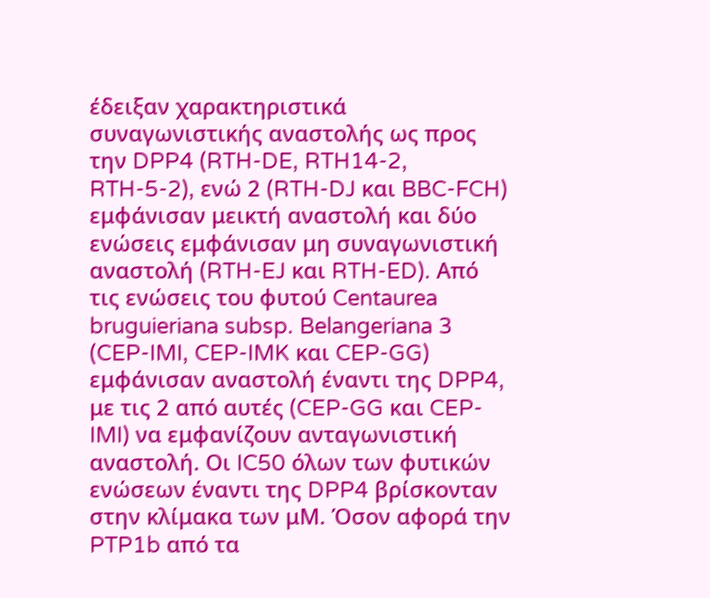έδειξαν χαρακτηριστικά συναγωνιστικής αναστολής ως προς την DPP4 (RTH-DE, RTH14-2, RTH-5-2), ενώ 2 (RTH-DJ και BBC-FCH) εμφάνισαν μεικτή αναστολή και δύο ενώσεις εμφάνισαν μη συναγωνιστική αναστολή (RTH-EJ και RTH-ED). Από τις ενώσεις του φυτού Centaurea bruguieriana subsp. Belangeriana 3 (CEP-IMI, CEP-IMK και CEP-GG) εμφάνισαν αναστολή έναντι της DPP4, με τις 2 από αυτές (CEP-GG και CEP-IMI) να εμφανίζουν ανταγωνιστική αναστολή. Οι IC50 όλων των φυτικών ενώσεων έναντι της DPP4 βρίσκονταν στην κλίμακα των μΜ. Όσον αφορά την PTP1b από τα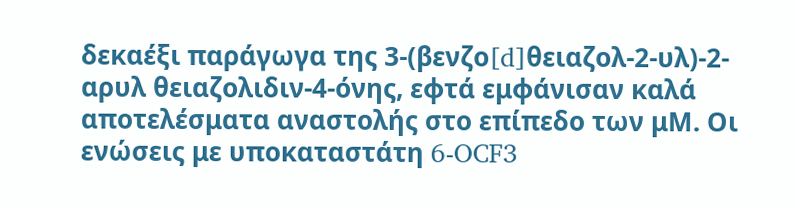δεκαέξι παράγωγα της 3-(βενζο[d]θειαζολ-2-υλ)-2-αρυλ θειαζολιδιν-4-όνης, εφτά εμφάνισαν καλά αποτελέσματα αναστολής στο επίπεδο των μΜ. Οι ενώσεις με υποκαταστάτη 6-OCF3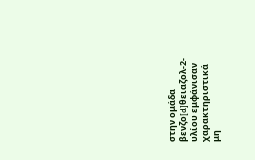στην ομάδα βενζο[d]θειαζολ-2-υλίου εμφάνισαν χαρακτηριστικά μη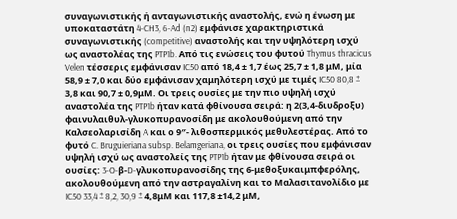συναγωνιστικής ή ανταγωνιστικής αναστολής, ενώ η ένωση με υποκαταστάτη 4-CH3, 6-Ad (n2) εμφάνισε χαρακτηριστικά συναγωνιστικής (competitive) αναστολής και την υψηλότερη ισχύ ως αναστολέας της PTP1b. Από τις ενώσεις του φυτού Thymus thracicus Velen τέσσερις εμφάνισαν IC50 από 18,4 ± 1,7 έως 25,7 ± 1,8 μΜ, μία 58,9 ± 7,0 και δύο εμφάνισαν χαμηλότερη ισχύ με τιμές IC50 80,8 ± 3,8 και 90,7 ± 0,9μΜ. Οι τρεις ουσίες με την πιο υψηλή ισχύ αναστολέα της PTP1b ήταν κατά φθίνουσα σειρά: η 2(3,4-διυδροξυ) φαινυλαιθυλ-γλυκοπυρανοσίδη με ακολουθούμενη από την Καλσεολαρισίδη A και ο 9″- λιθοσπερμικός μεθυλεστέρας. Από το φυτό C. Bruguieriana subsp. Belamgeriana, οι τρεις ουσίες που εμφάνισαν υψηλή ισχύ ως αναστολείς της PTP1b ήταν με φθίνουσα σειρά οι ουσίες: 3-O-β-D-γλυκοπυρανοσίδης της 6-μεθοξυκαιμπφερόλης, ακολουθούμενη από την αστραγαλίνη και τo Μαλασιτανολίδιο με IC50 33,4 ± 8,2, 30,9 ± 4,8μΜ και 117,8 ±14,2 μΜ,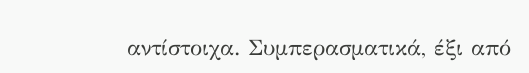αντίστοιχα. Συμπερασματικά, έξι από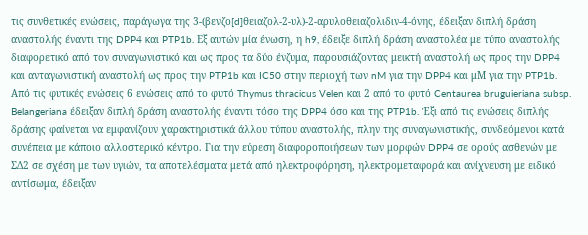τις συνθετικές ενώσεις, παράγωγα της 3-(βενζο[d]θειαζολ-2-υλ)-2-αρυλοθειαζολιδιν-4-όνης, έδειξαν διπλή δράση αναστολής έναντι της DPP4 και PTP1b. Εξ αυτών μία ένωση, η h9, έδειξε διπλή δράση αναστολέα με τύπο αναστολής διαφορετικό από τον συναγωνιστικό και ως προς τα δύο ένζυμα, παρουσιάζοντας μεικτή αναστολή ως προς την DPP4 και ανταγωνιστική αναστολή ως προς την PTP1b και IC50 στην περιοχή των nM για την DPP4 και μΜ για την PTP1b. Από τις φυτικές ενώσεις 6 ενώσεις από το φυτό Thymus thracicus Velen και 2 από το φυτό Centaurea bruguieriana subsp. Belangeriana έδειξαν διπλή δράση αναστολής έναντι τόσο της DPP4 όσο και της PTP1b. Έξι από τις ενώσεις διπλής δράσης φαίνεται να εμφανίζουν χαρακτηριστικά άλλου τύπου αναστολής, πλην της συναγωνιστικής, συνδεόμενοι κατά συνέπεια με κάποιο αλλοστερικό κέντρο. Για την εύρεση διαφοροποιήσεων των μορφών DPP4 σε ορούς ασθενών με ΣΔ2 σε σχέση με των υγιών, τα αποτελέσματα μετά από ηλεκτροφόρηση, ηλεκτρομεταφορά και ανίχνευση με ειδικό αντίσωμα, έδειξαν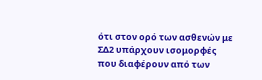ότι στον ορό των ασθενών με ΣΔ2 υπάρχουν ισομορφές που διαφέρουν από των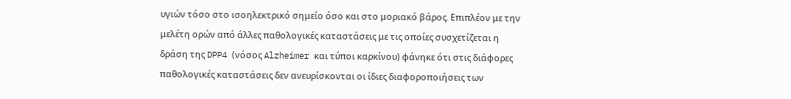υγιών τόσο στο ισοηλεκτρικό σημείο όσο και στο μοριακό βάρος. Επιπλέον με την μελέτη ορών από άλλες παθολογικές καταστάσεις με τις οποίες συσχετίζεται η δράση της DPP4 (νόσος Alzheimer και τύποι καρκίνου) φάνηκε ότι στις διάφορες παθολογικές καταστάσεις δεν ανευρίσκονται οι ίδιες διαφοροποιήσεις των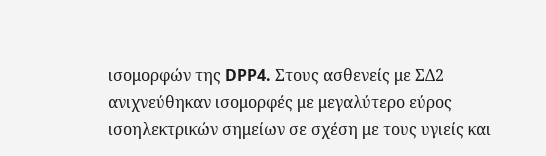ισομορφών της DPP4. Στους ασθενείς με ΣΔ2 ανιχνεύθηκαν ισομορφές με μεγαλύτερο εύρος ισοηλεκτρικών σημείων σε σχέση με τους υγιείς και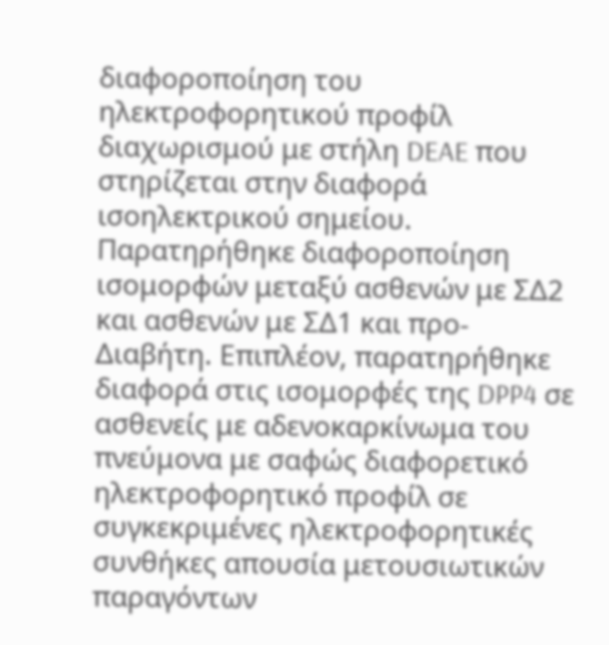διαφοροποίηση του ηλεκτροφορητικού προφίλ διαχωρισμού με στήλη DEAE που στηρίζεται στην διαφορά ισοηλεκτρικού σημείου. Παρατηρήθηκε διαφοροποίηση ισομορφών μεταξύ ασθενών με ΣΔ2 και ασθενών με ΣΔ1 και προ-Διαβήτη. Επιπλέον, παρατηρήθηκε διαφορά στις ισομορφές της DPP4 σε ασθενείς με αδενοκαρκίνωμα του πνεύμονα με σαφώς διαφορετικό ηλεκτροφορητικό προφίλ σε συγκεκριμένες ηλεκτροφορητικές συνθήκες απουσία μετουσιωτικών παραγόντων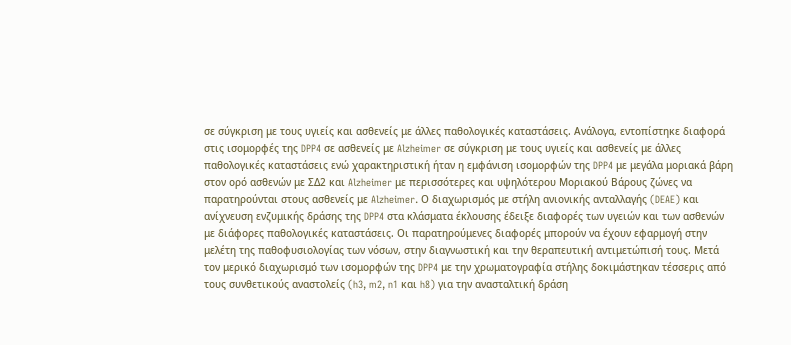σε σύγκριση με τους υγιείς και ασθενείς με άλλες παθολογικές καταστάσεις. Ανάλογα, εντοπίστηκε διαφορά στις ισομορφές της DPP4 σε ασθενείς με Alzheimer σε σύγκριση με τους υγιείς και ασθενείς με άλλες παθολογικές καταστάσεις ενώ χαρακτηριστική ήταν η εμφάνιση ισομορφών της DPP4 με μεγάλα μοριακά βάρη στον ορό ασθενών με ΣΔ2 και Alzheimer με περισσότερες και υψηλότερου Μοριακού Βάρους ζώνες να παρατηρούνται στους ασθενείς με Alzheimer. Ο διαχωρισμός με στήλη ανιονικής ανταλλαγής (DEAE) και ανίχνευση ενζυμικής δράσης της DPP4 στα κλάσματα έκλουσης έδειξε διαφορές των υγειών και των ασθενών με διάφορες παθολογικές καταστάσεις. Οι παρατηρούμενες διαφορές μπορούν να έχουν εφαρμογή στην μελέτη της παθοφυσιολογίας των νόσων, στην διαγνωστική και την θεραπευτική αντιμετώπισή τους. Μετά τον μερικό διαχωρισμό των ισομορφών της DPP4 με την χρωματογραφία στήλης δοκιμάστηκαν τέσσερις από τους συνθετικούς αναστολείς (h3, m2, n1 και h8) για την ανασταλτική δράση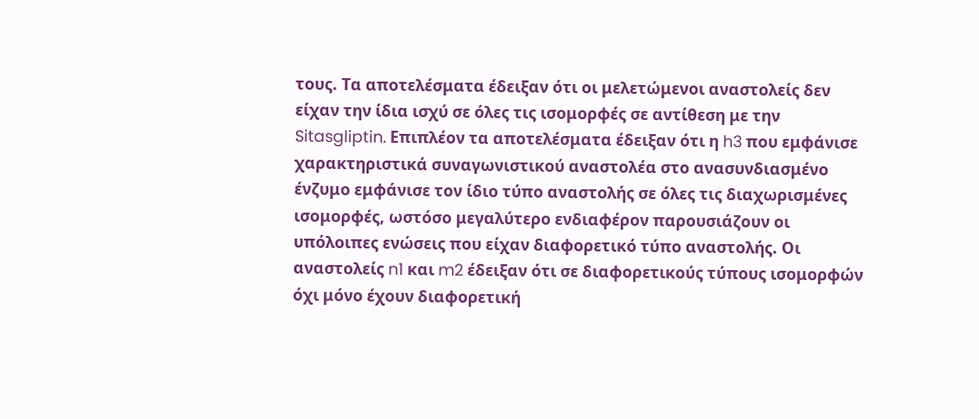τους. Τα αποτελέσματα έδειξαν ότι οι μελετώμενοι αναστολείς δεν είχαν την ίδια ισχύ σε όλες τις ισομορφές σε αντίθεση με την Sitasgliptin. Επιπλέον τα αποτελέσματα έδειξαν ότι η h3 που εμφάνισε χαρακτηριστικά συναγωνιστικού αναστολέα στο ανασυνδιασμένο ένζυμο εμφάνισε τον ίδιο τύπο αναστολής σε όλες τις διαχωρισμένες ισομορφές, ωστόσο μεγαλύτερο ενδιαφέρον παρουσιάζουν οι υπόλοιπες ενώσεις που είχαν διαφορετικό τύπο αναστολής. Οι αναστολείς n1 και m2 έδειξαν ότι σε διαφορετικούς τύπους ισομορφών όχι μόνο έχουν διαφορετική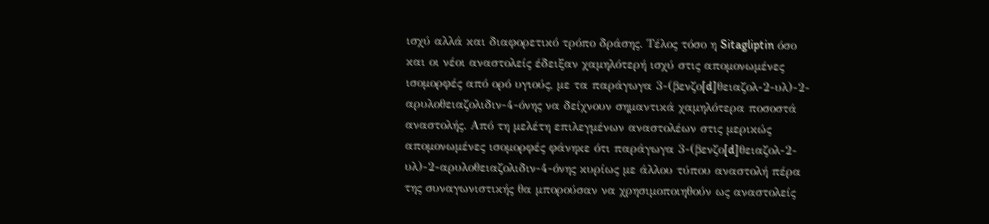ισχύ αλλά και διαφορετικό τρόπο δράσης. Τέλος τόσο η Sitagliptin όσο και οι νέοι αναστολείς έδειξαν χαμηλότερή ισχύ στις απομονωμένες ισομορφές από ορό υγιούς, με τα παράγωγα 3-(βενζο[d]θειαζολ-2-υλ)-2-αρυλοθειαζολιδιν-4-όνης να δείχνουν σημαντικά χαμηλότερα ποσοστά αναστολής. Από τη μελέτη επιλεγμένων αναστολέων στις μερικώς απομονωμένες ισομορφές φάνηκε ότι παράγωγα 3-(βενζο[d]θειαζολ-2-υλ)-2-αρυλοθειαζολιδιν-4-όνης κυρίως με άλλου τύπου αναστολή πέρα της συναγωνιστικής θα μπορούσαν να χρησιμοποιηθούν ως αναστολείς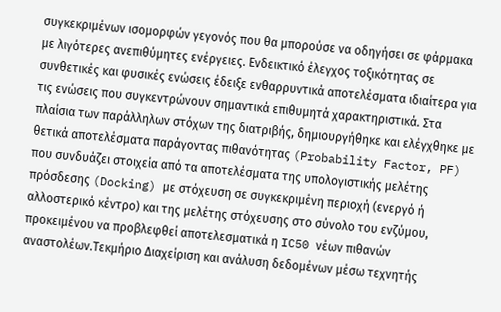συγκεκριμένων ισομορφών γεγονός που θα μπορούσε να οδηγήσει σε φάρμακα με λιγότερες ανεπιθύμητες ενέργειες. Ενδεικτικό έλεγχος τοξικότητας σε συνθετικές και φυσικές ενώσεις έδειξε ενθαρρυντικά αποτελέσματα ιδιαίτερα για τις ενώσεις που συγκεντρώνουν σημαντικά επιθυμητά χαρακτηριστικά. Στα πλαίσια των παράλληλων στόχων της διατριβής, δημιουργήθηκε και ελέγχθηκε με θετικά αποτελέσματα παράγοντας πιθανότητας (Probability Factor, PF) που συνδυάζει στοιχεία από τα αποτελέσματα της υπολογιστικής μελέτης πρόσδεσης (Docking) με στόχευση σε συγκεκριμένη περιοχή (ενεργό ή αλλοστερικό κέντρο) και της μελέτης στόχευσης στο σύνολο του ενζύμου, προκειμένου να προβλεφθεί αποτελεσματικά η IC50 νέων πιθανών αναστολέων.Τεκμήριο Διαχείριση και ανάλυση δεδομένων μέσω τεχνητής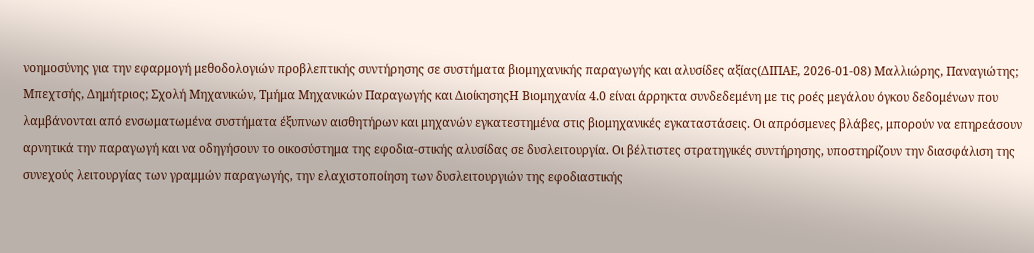νοημοσύνης για την εφαρμογή μεθοδολογιών προβλεπτικής συντήρησης σε συστήματα βιομηχανικής παραγωγής και αλυσίδες αξίας(ΔΙΠΑΕ, 2026-01-08) Μαλλιώρης, Παναγιώτης; Μπεχτσής, Δημήτριος; Σχολή Μηχανικών, Τμήμα Μηχανικών Παραγωγής και ΔιοίκησηςΗ Βιομηχανία 4.0 είναι άρρηκτα συνδεδεμένη με τις ροές μεγάλου όγκου δεδομένων που λαμβάνονται από ενσωματωμένα συστήματα έξυπνων αισθητήρων και μηχανών εγκατεστημένα στις βιομηχανικές εγκαταστάσεις. Οι απρόσμενες βλάβες, μπορούν να επηρεάσουν αρνητικά την παραγωγή και να οδηγήσουν το οικοσύστημα της εφοδια-στικής αλυσίδας σε δυσλειτουργία. Οι βέλτιστες στρατηγικές συντήρησης, υποστηρίζουν την διασφάλιση της συνεχούς λειτουργίας των γραμμών παραγωγής, την ελαχιστοποίηση των δυσλειτουργιών της εφοδιαστικής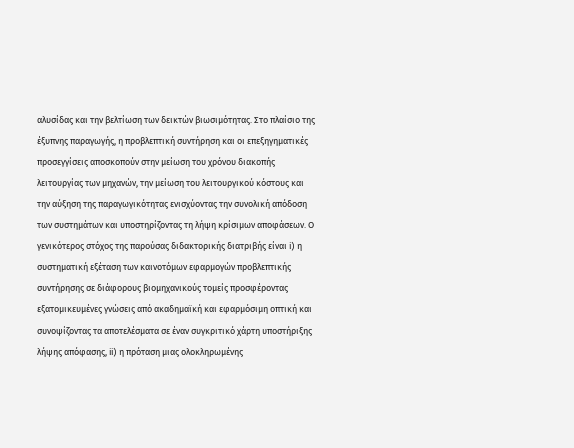αλυσίδας και την βελτίωση των δεικτών βιωσιμότητας. Στο πλαίσιο της έξυπνης παραγωγής, η προβλεπτική συντήρηση και οι επεξηγηματικές προσεγγίσεις αποσκοπούν στην μείωση του χρόνου διακοπής λειτουργίας των μηχανών, την μείωση του λειτουργικού κόστους και την αύξηση της παραγωγικότητας ενισχύοντας την συνολική απόδοση των συστημάτων και υποστηρίζοντας τη λήψη κρίσιμων αποφάσεων. Ο γενικότερος στόχος της παρούσας διδακτορικής διατριβής είναι i) η συστηματική εξέταση των καινοτόμων εφαρμογών προβλεπτικής συντήρησης σε διάφορους βιομηχανικούς τομείς προσφέροντας εξατομικευμένες γνώσεις από ακαδημαϊκή και εφαρμόσιμη οπτική και συνοψίζοντας τα αποτελέσματα σε έναν συγκριτικό χάρτη υποστήριξης λήψης απόφασης, ii) η πρόταση μιας ολοκληρωμένης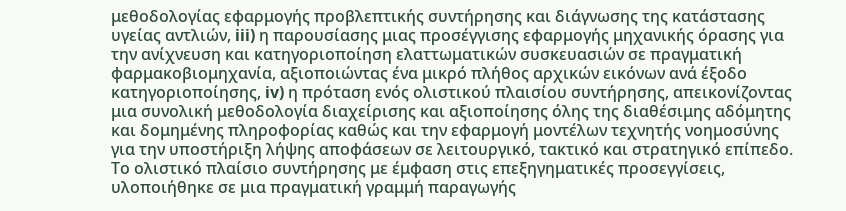μεθοδολογίας εφαρμογής προβλεπτικής συντήρησης και διάγνωσης της κατάστασης υγείας αντλιών, iii) η παρουσίασης μιας προσέγγισης εφαρμογής μηχανικής όρασης για την ανίχνευση και κατηγοριοποίηση ελαττωματικών συσκευασιών σε πραγματική φαρμακοβιομηχανία, αξιοποιώντας ένα μικρό πλήθος αρχικών εικόνων ανά έξοδο κατηγοριοποίησης, iv) η πρόταση ενός ολιστικού πλαισίου συντήρησης, απεικονίζοντας μια συνολική μεθοδολογία διαχείρισης και αξιοποίησης όλης της διαθέσιμης αδόμητης και δομημένης πληροφορίας καθώς και την εφαρμογή μοντέλων τεχνητής νοημοσύνης για την υποστήριξη λήψης αποφάσεων σε λειτουργικό, τακτικό και στρατηγικό επίπεδο. Το ολιστικό πλαίσιο συντήρησης με έμφαση στις επεξηγηματικές προσεγγίσεις, υλοποιήθηκε σε μια πραγματική γραμμή παραγωγής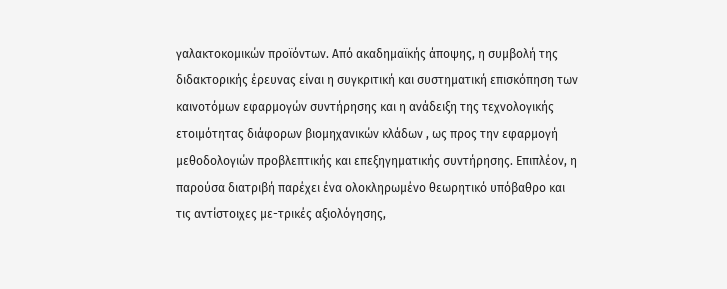γαλακτοκομικών προϊόντων. Από ακαδημαϊκής άποψης, η συμβολή της διδακτορικής έρευνας είναι η συγκριτική και συστηματική επισκόπηση των καινοτόμων εφαρμογών συντήρησης και η ανάδειξη της τεχνολογικής ετοιμότητας διάφορων βιομηχανικών κλάδων , ως προς την εφαρμογή μεθοδολογιών προβλεπτικής και επεξηγηματικής συντήρησης. Επιπλέον, η παρούσα διατριβή παρέχει ένα ολοκληρωμένο θεωρητικό υπόβαθρο και τις αντίστοιχες με-τρικές αξιολόγησης,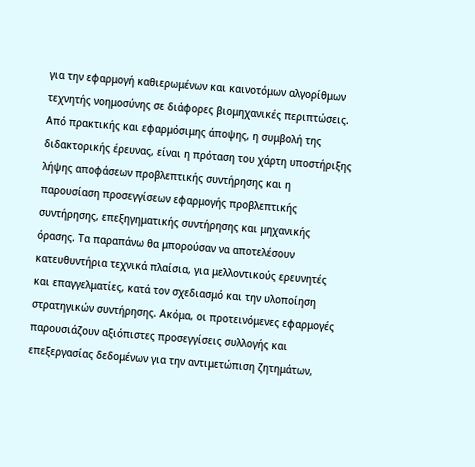για την εφαρμογή καθιερωμένων και καινοτόμων αλγορίθμων τεχνητής νοημοσύνης σε διάφορες βιομηχανικές περιπτώσεις. Από πρακτικής και εφαρμόσιμης άποψης, η συμβολή της διδακτορικής έρευνας, είναι η πρόταση του χάρτη υποστήριξης λήψης αποφάσεων προβλεπτικής συντήρησης και η παρουσίαση προσεγγίσεων εφαρμογής προβλεπτικής συντήρησης, επεξηγηματικής συντήρησης και μηχανικής όρασης. Τα παραπάνω θα μπορούσαν να αποτελέσουν κατευθυντήρια τεχνικά πλαίσια, για μελλοντικούς ερευνητές και επαγγελματίες, κατά τον σχεδιασμό και την υλοποίηση στρατηγικών συντήρησης. Ακόμα, οι προτεινόμενες εφαρμογές παρουσιάζουν αξιόπιστες προσεγγίσεις συλλογής και επεξεργασίας δεδομένων για την αντιμετώπιση ζητημάτων,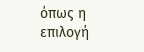όπως η επιλογή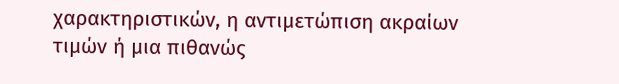χαρακτηριστικών, η αντιμετώπιση ακραίων τιμών ή μια πιθανώς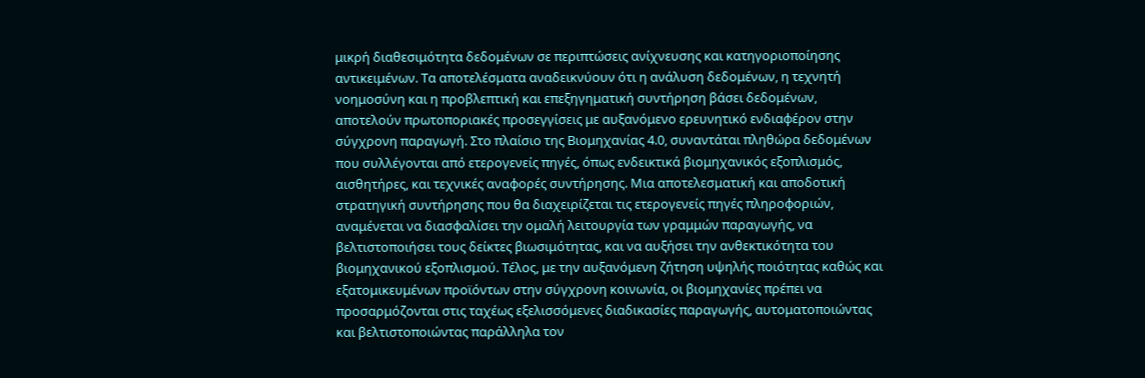μικρή διαθεσιμότητα δεδομένων σε περιπτώσεις ανίχνευσης και κατηγοριοποίησης αντικειμένων. Τα αποτελέσματα αναδεικνύουν ότι η ανάλυση δεδομένων, η τεχνητή νοημοσύνη και η προβλεπτική και επεξηγηματική συντήρηση βάσει δεδομένων, αποτελούν πρωτοποριακές προσεγγίσεις με αυξανόμενο ερευνητικό ενδιαφέρον στην σύγχρονη παραγωγή. Στο πλαίσιο της Βιομηχανίας 4.0, συναντάται πληθώρα δεδομένων που συλλέγονται από ετερογενείς πηγές, όπως ενδεικτικά βιομηχανικός εξοπλισμός, αισθητήρες, και τεχνικές αναφορές συντήρησης. Μια αποτελεσματική και αποδοτική στρατηγική συντήρησης που θα διαχειρίζεται τις ετερογενείς πηγές πληροφοριών, αναμένεται να διασφαλίσει την ομαλή λειτουργία των γραμμών παραγωγής, να βελτιστοποιήσει τους δείκτες βιωσιμότητας, και να αυξήσει την ανθεκτικότητα του βιομηχανικού εξοπλισμού. Τέλος, με την αυξανόμενη ζήτηση υψηλής ποιότητας καθώς και εξατομικευμένων προϊόντων στην σύγχρονη κοινωνία, οι βιομηχανίες πρέπει να προσαρμόζονται στις ταχέως εξελισσόμενες διαδικασίες παραγωγής, αυτοματοποιώντας και βελτιστοποιώντας παράλληλα τον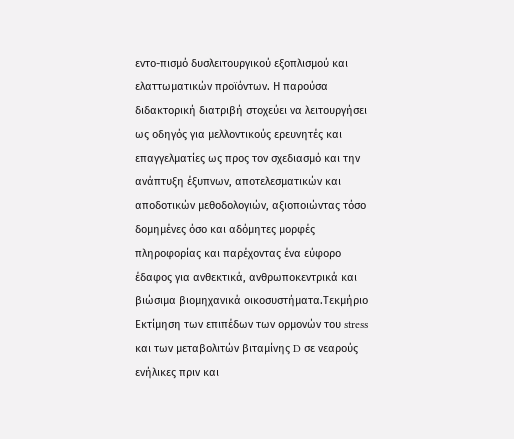εντο-πισμό δυσλειτουργικού εξοπλισμού και ελαττωματικών προϊόντων. Η παρούσα διδακτορική διατριβή στοχεύει να λειτουργήσει ως οδηγός για μελλοντικούς ερευνητές και επαγγελματίες ως προς τον σχεδιασμό και την ανάπτυξη έξυπνων, αποτελεσματικών και αποδοτικών μεθοδολογιών, αξιοποιώντας τόσο δομημένες όσο και αδόμητες μορφές πληροφορίας και παρέχοντας ένα εύφορο έδαφος για ανθεκτικά, ανθρωποκεντρικά και βιώσιμα βιομηχανικά οικοσυστήματα.Τεκμήριο Εκτίμηση των επιπέδων των ορμονών του stress και των μεταβολιτών βιταμίνης D σε νεαρούς ενήλικες πριν και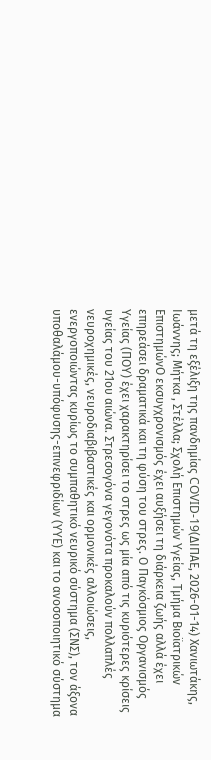μετά τη εξέλιξη της πανδημίας COVID-19(ΔΙΠΑΕ, 2026-01-14) Χανιωτάκης, Ιωάννης; Μήτκα , Στέλλα; Σχολή Επιστημών Υγείας, Τμήμα Βιοϊατρικών ΕπιστημώνΟ εκσυγχρονισμός έχει αυξήσει τη διάρκεια ζωής αλλά έχει επηρεάσει δραματικά και τη φύση του στρες. Ο Παγκόσμιος Οργανισμός Υγείας (ΠΟΥ) έχει χαρακτηρίσει το στρες ως μία από τις κυριότερες κρίσεις υγείας του 21ου αιώνα. Στρεσογόνα γεγονότα προκαλούν πολλαπλές νευροχημικές, νευροδιαβιβαστικές και ορμονικές αλλοιώσεις, ενεργοποιώντας κυρίως το συμπαθητικό νευρικό σύστημα (ΣΝΣ), τον άξονα υποθαλάμου-υπόφυσης-επινεφριδίων (ΥΥΕ) και το ανοσοποιητικό σύστημα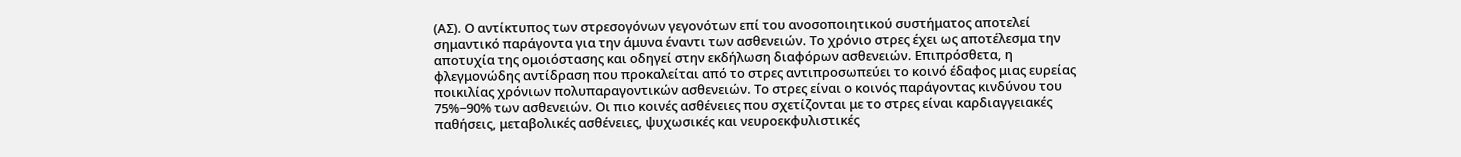(ΑΣ). Ο αντίκτυπος των στρεσογόνων γεγονότων επί του ανοσοποιητικού συστήματος αποτελεί σημαντικό παράγοντα για την άμυνα έναντι των ασθενειών. Το χρόνιο στρες έχει ως αποτέλεσμα την αποτυχία της ομοιόστασης και οδηγεί στην εκδήλωση διαφόρων ασθενειών. Επιπρόσθετα, η φλεγμονώδης αντίδραση που προκαλείται από το στρες αντιπροσωπεύει το κοινό έδαφος μιας ευρείας ποικιλίας χρόνιων πολυπαραγοντικών ασθενειών. Το στρες είναι ο κοινός παράγοντας κινδύνου του 75%−90% των ασθενειών. Οι πιο κοινές ασθένειες που σχετίζονται με το στρες είναι καρδιαγγειακές παθήσεις, μεταβολικές ασθένειες, ψυχωσικές και νευροεκφυλιστικές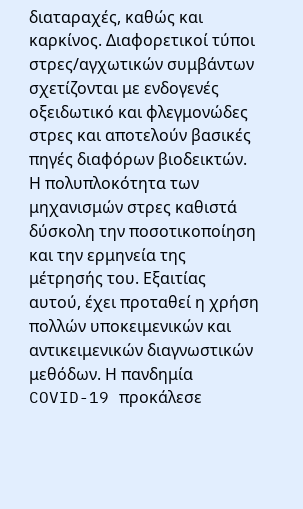διαταραχές, καθώς και καρκίνος. Διαφορετικοί τύποι στρες/αγχωτικών συμβάντων σχετίζονται με ενδογενές οξειδωτικό και φλεγμονώδες στρες και αποτελούν βασικές πηγές διαφόρων βιοδεικτών. Η πολυπλοκότητα των μηχανισμών στρες καθιστά δύσκολη την ποσοτικοποίηση και την ερμηνεία της μέτρησής του. Εξαιτίας αυτού, έχει προταθεί η χρήση πολλών υποκειμενικών και αντικειμενικών διαγνωστικών μεθόδων. Η πανδημία COVID-19 προκάλεσε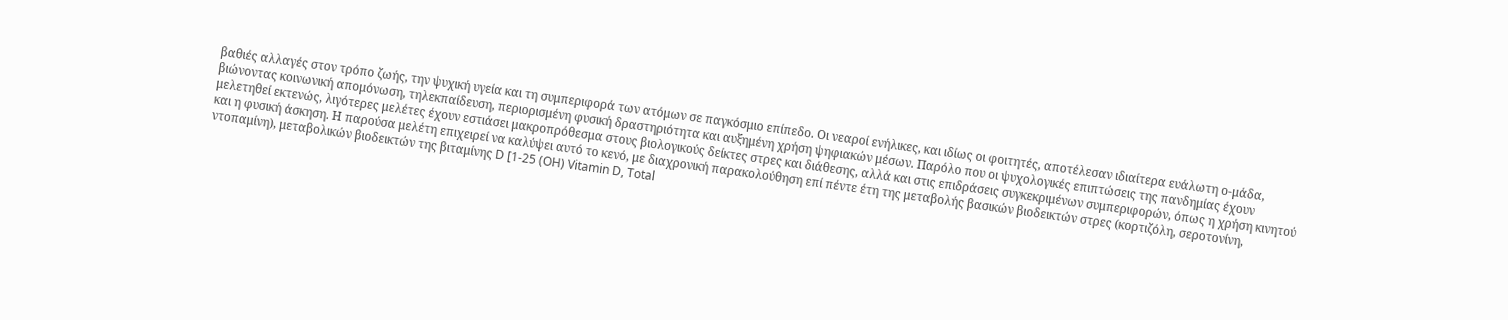βαθιές αλλαγές στον τρόπο ζωής, την ψυχική υγεία και τη συμπεριφορά των ατόμων σε παγκόσμιο επίπεδο. Οι νεαροί ενήλικες, και ιδίως οι φοιτητές, αποτέλεσαν ιδιαίτερα ευάλωτη ο-μάδα, βιώνοντας κοινωνική απομόνωση, τηλεκπαίδευση, περιορισμένη φυσική δραστηριότητα και αυξημένη χρήση ψηφιακών μέσων. Παρόλο που οι ψυχολογικές επιπτώσεις της πανδημίας έχουν μελετηθεί εκτενώς, λιγότερες μελέτες έχουν εστιάσει μακροπρόθεσμα στους βιολογικούς δείκτες στρες και διάθεσης, αλλά και στις επιδράσεις συγκεκριμένων συμπεριφορών, όπως η χρήση κινητού και η φυσική άσκηση. Η παρούσα μελέτη επιχειρεί να καλύψει αυτό το κενό, με διαχρονική παρακολούθηση επί πέντε έτη της μεταβολής βασικών βιοδεικτών στρες (κορτιζόλη, σεροτονίνη, ντοπαμίνη), μεταβολικών βιοδεικτών της βιταμίνης D [1-25 (OH) Vitamin D, Total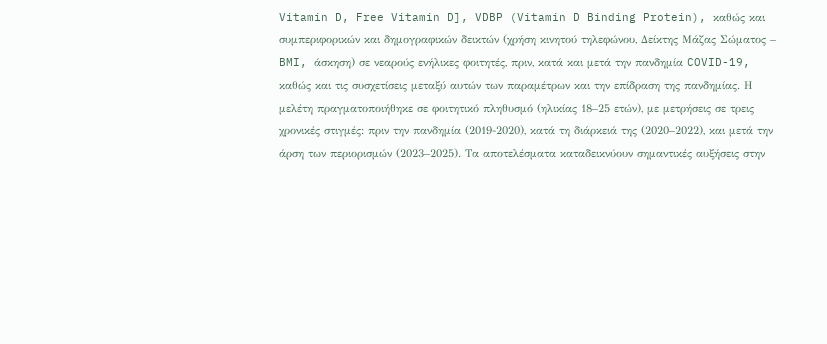Vitamin D, Free Vitamin D], VDBP (Vitamin D Binding Protein), καθώς και συμπεριφορικών και δημογραφικών δεικτών (χρήση κινητού τηλεφώνου, Δείκτης Μάζας Σώματος – BMI, άσκηση) σε νεαρούς ενήλικες φοιτητές, πριν, κατά και μετά την πανδημία COVID-19, καθώς και τις συσχετίσεις μεταξύ αυτών των παραμέτρων και την επίδραση της πανδημίας. Η μελέτη πραγματοποιήθηκε σε φοιτητικό πληθυσμό (ηλικίας 18–25 ετών), με μετρήσεις σε τρεις χρονικές στιγμές: πριν την πανδημία (2019-2020), κατά τη διάρκειά της (2020–2022), και μετά την άρση των περιορισμών (2023–2025). Τα αποτελέσματα καταδεικνύουν σημαντικές αυξήσεις στην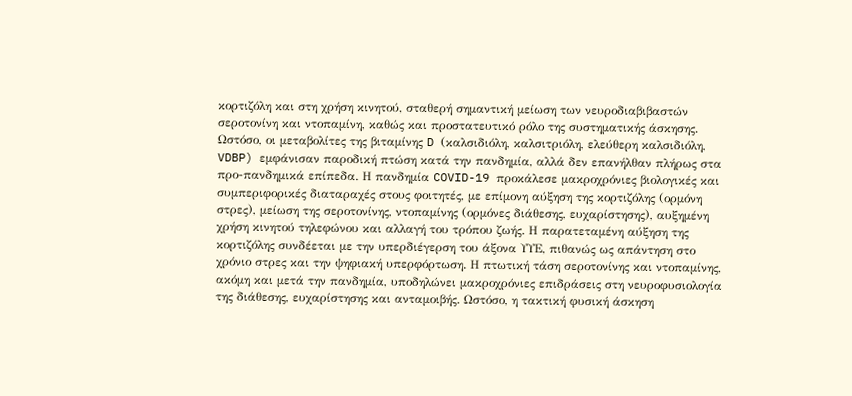κορτιζόλη και στη χρήση κινητού, σταθερή σημαντική μείωση των νευροδιαβιβαστών σεροτονίνη και ντοπαμίνη, καθώς και προστατευτικό ρόλο της συστηματικής άσκησης. Ωστόσο, οι μεταβολίτες της βιταμίνης D (καλσιδιόλη, καλσιτριόλη, ελεύθερη καλσιδιόλη, VDBP) εμφάνισαν παροδική πτώση κατά την πανδημία, αλλά δεν επανήλθαν πλήρως στα προ-πανδημικά επίπεδα. Η πανδημία COVID-19 προκάλεσε μακροχρόνιες βιολογικές και συμπεριφορικές διαταραχές στους φοιτητές, με επίμονη αύξηση της κορτιζόλης (ορμόνη στρες), μείωση της σεροτονίνης, ντοπαμίνης (ορμόνες διάθεσης, ευχαρίστησης), αυξημένη χρήση κινητού τηλεφώνου και αλλαγή του τρόπου ζωής. Η παρατεταμένη αύξηση της κορτιζόλης συνδέεται με την υπερδιέγερση του άξονα ΥΥΕ, πιθανώς ως απάντηση στο χρόνιο στρες και την ψηφιακή υπερφόρτωση. Η πτωτική τάση σεροτονίνης και ντοπαμίνης, ακόμη και μετά την πανδημία, υποδηλώνει μακροχρόνιες επιδράσεις στη νευροφυσιολογία της διάθεσης, ευχαρίστησης και ανταμοιβής. Ωστόσο, η τακτική φυσική άσκηση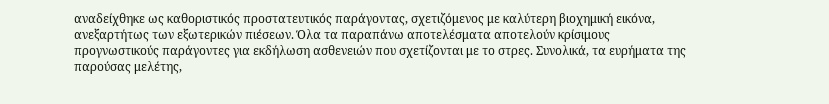αναδείχθηκε ως καθοριστικός προστατευτικός παράγοντας, σχετιζόμενος με καλύτερη βιοχημική εικόνα, ανεξαρτήτως των εξωτερικών πιέσεων. Όλα τα παραπάνω αποτελέσματα αποτελούν κρίσιμους προγνωστικούς παράγοντες για εκδήλωση ασθενειών που σχετίζονται με το στρες. Συνολικά, τα ευρήματα της παρούσας μελέτης,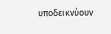υποδεικνύουν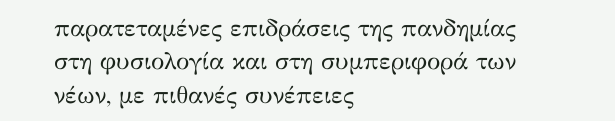παρατεταμένες επιδράσεις της πανδημίας στη φυσιολογία και στη συμπεριφορά των νέων, με πιθανές συνέπειες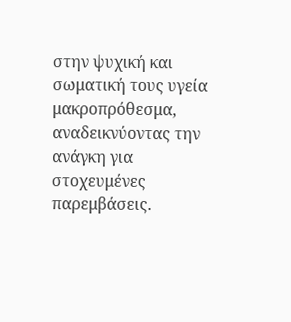στην ψυχική και σωματική τους υγεία μακροπρόθεσμα, αναδεικνύοντας την ανάγκη για στοχευμένες παρεμβάσεις.